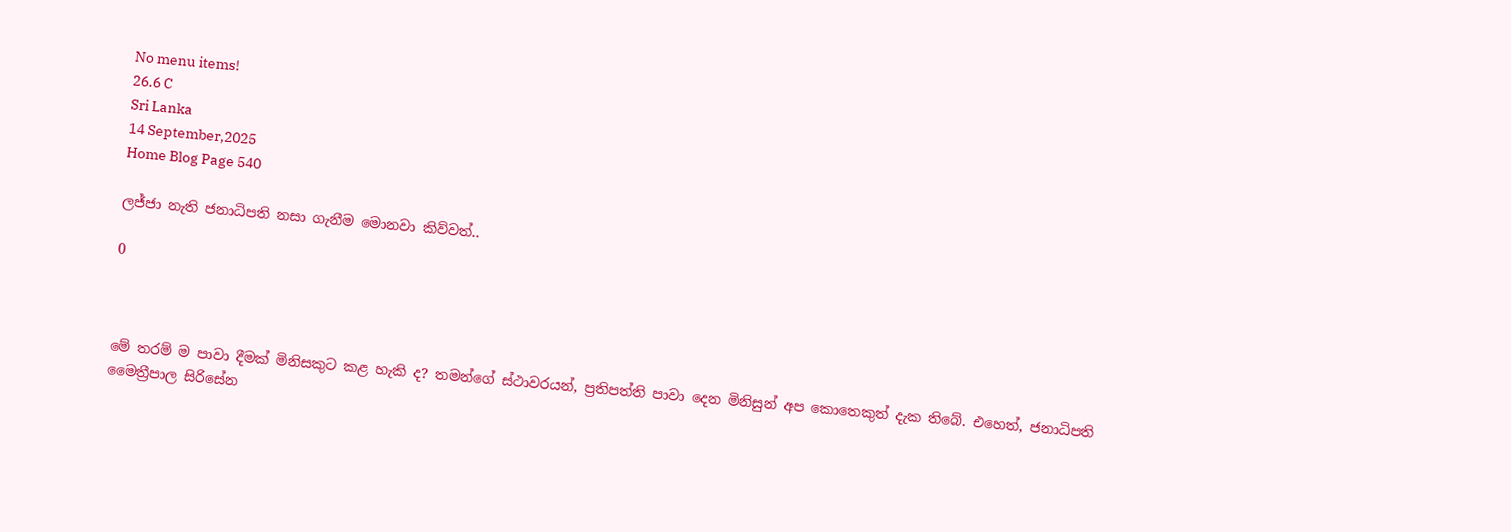No menu items!
26.6 C
Sri Lanka
14 September,2025
Home Blog Page 540

ලජ්ජා නැති ජනාධිපති නසා ගැනීම මොනවා කිව්වත්..

0



මේ තරම් ම පාවා දීමක් මිනිසකුට කළ හැකි ද? තමන්ගේ ස්ථාවරයන්, ප්‍රතිපත්ති පාවා දෙන මිනිසුන් අප කොතෙකුත් දැක තිබේ. එහෙත්, ජනාධිපති මෛත්‍රීපාල සිරිසේන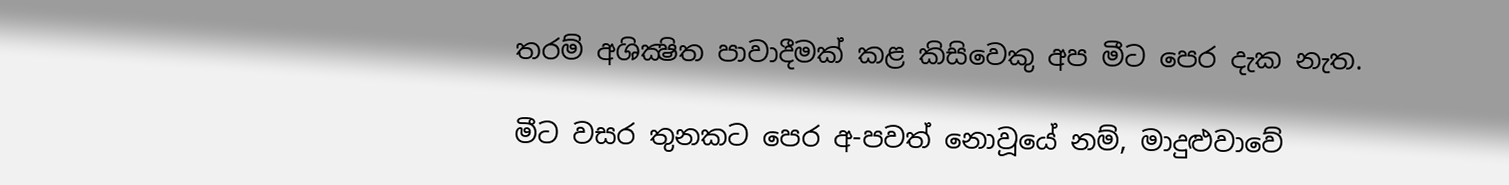තරම් අශික්‍ෂිත පාවාදීමක් කළ කිසිවෙකු අප මීට පෙර දැක නැත.

මීට වසර තුනකට පෙර අ-පවත් නොවූයේ නම්, මාදුළුවාවේ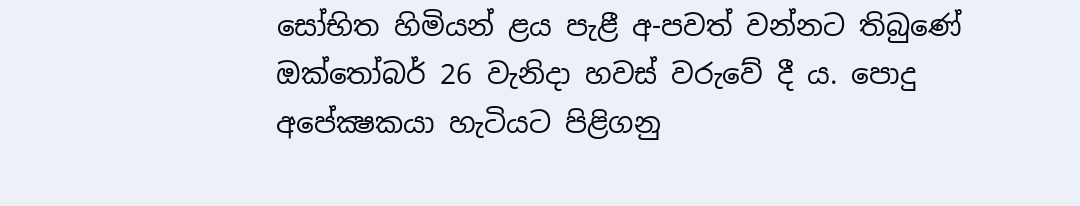සෝභිත හිමියන් ළය පැළී අ-පවත් වන්නට තිබුණේ ඔක්තෝබර් 26 වැනිදා හවස් වරුවේ දී ය. පොදු අපේක්‍ෂකයා හැටියට පිළිගනු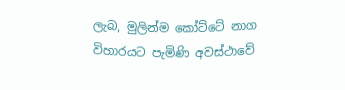ලැබ, මුලින්ම කෝට්ටේ නාග විහාරයට පැමිණි අවස්ථාවේ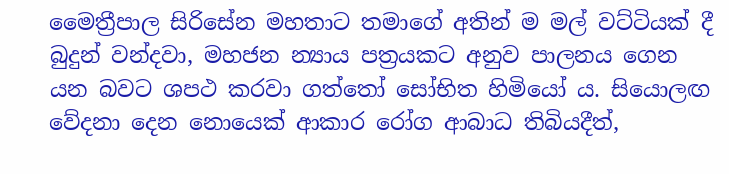මෛත්‍රීපාල සිරිසේන මහතාට තමාගේ අතින් ම මල් වට්ටියක් දී බුදුන් වන්දවා, මහජන න්‍යාය පත්‍රයකට අනුව පාලනය ගෙන යන බවට ශපථ කරවා ගත්තෝ සෝභිත හිමියෝ ය. සියොලඟ වේදනා දෙන නොයෙක් ආකාර රෝග ආබාධ තිබියදීත්,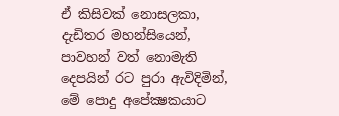ඒ කිසිවක් නොසලකා, දැඩිතර මහන්සියෙන්, පාවහන් වත් නොමැති දෙපයින් රට පුරා ඇවිදිමින්, මේ පොදු අපේක්‍ෂකයාට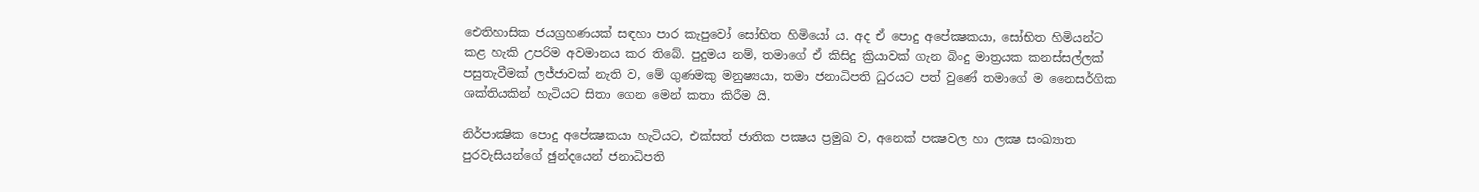ඓතිහාසික ජයග්‍රහණයක් සඳහා පාර කැපුවෝ සෝභිත හිමියෝ ය. අද ඒ පොදු අපේක්‍ෂකයා, සෝභිත හිමියන්ට කළ හැකි උපරිම අවමානය කර තිබේ. පුදුමය නම්, තමාගේ ඒ කිසිදු ක්‍රියාවක් ගැන බිංදු මාත්‍රයක කනස්සල්ලක් පසුතැවීමක් ලජ්ජාවක් නැති ව, මේ ගුණමකු මනුෂ්‍යයා, තමා ජනාධිපති ධුරයට පත් වුණේ තමාගේ ම නෛසර්ගික ශක්තියකින් හැටියට සිතා ගෙන මෙන් කතා කිරීම යි.

නිර්පාක්‍ෂික පොදු අපේක්‍ෂකයා හැටියට, එක්සත් ජාතික පක්‍ෂය ප්‍රමුඛ ව, අනෙක් පක්‍ෂවල හා ලක්‍ෂ සංඛ්‍යාත පුරවැසියන්ගේ ඡුන්දයෙන් ජනාධිපති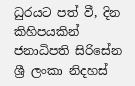ධුරයට පත් වී, දින කිහිපයකින් ජනාධිපති සිරිසේන ශ්‍රී ලංකා නිදහස්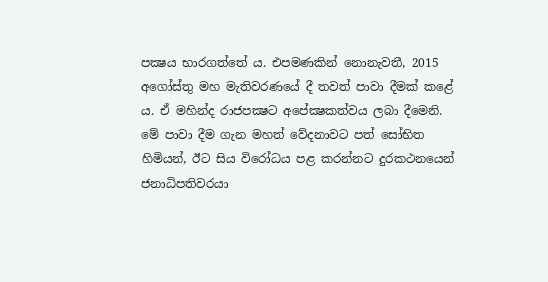පක්‍ෂය භාරගත්තේ ය. එපමණකින් නොනැවතී, 2015 අගෝස්තු මහ මැතිවරණයේ දී තවත් පාවා දීමක් කළේ ය. ඒ මහින්ද රාජපක්‍ෂට අපේක්‍ෂකත්වය ලබා දීමෙනි. මේ පාවා දීම ගැන මහත් වේදනාවට පත් සෝභිත හිමියන්, ඊට සිය විරෝධය පළ කරන්නට දුරකථනයෙන් ජනාධිපතිවරයා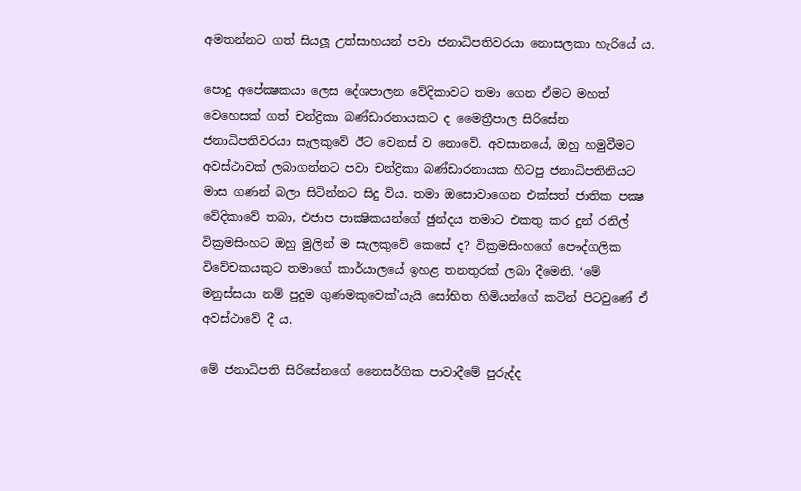අමතන්නට ගත් සියලූ උත්සාහයන් පවා ජනාධිපතිවරයා නොසලකා හැරියේ ය.

පොදු අපේක්‍ෂකයා ලෙස දේශපාලන වේදිකාවට තමා ගෙන ඒමට මහත් වෙහෙසක් ගත් චන්ද්‍රිකා බණ්ඩාරනායකට ද මෛත්‍රීපාල සිරිසේන ජනාධිපතිවරයා සැලකුවේ ඊට වෙනස් ව නොවේ. අවසානයේ, ඔහු හමුවීමට අවස්ථාවක් ලබාගන්නට පවා චන්ද්‍රිකා බණ්ඩාරනායක හිටපු ජනාධිපතිනියට මාස ගණන් බලා සිටින්නට සිදු විය. තමා ඔසොවාගෙන එක්සත් ජාතික පක්‍ෂ වේදිකාවේ තබා, එජාප පාක්‍ෂිකයන්ගේ ඡුන්දය තමාට එකතු කර දුන් රනිල් වික්‍රමසිංහට ඔහු මුලින් ම සැලකුවේ කෙසේ ද? වික්‍රමසිංහගේ පෞද්ගලික විවේචකයකුට තමාගේ කාර්යාලයේ ඉහළ තනතුරක් ලබා දීමෙනි. ‘මේ මනුස්සයා නම් පුදුම ගුණමකුවෙක්’යැයි සෝභිත හිමියන්ගේ කටින් පිටවුණේ ඒ අවස්ථාවේ දී ය.

මේ ජනාධිපති සිරිසේනගේ නෛසර්ගික පාවාදීමේ පුරුද්ද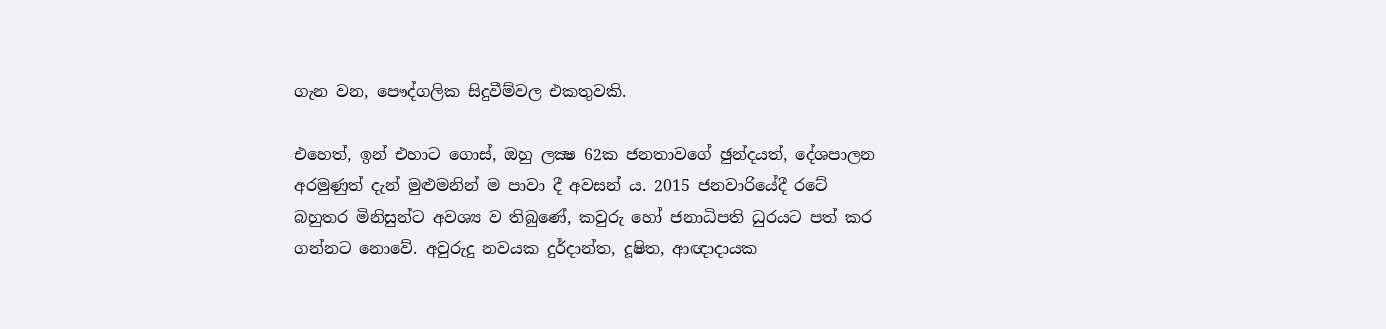ගැන වන, පෞද්ගලික සිදුවීම්වල එකතුවකි.

එහෙත්, ඉන් එහාට ගොස්, ඔහු ලක්‍ෂ 62ක ජනතාවගේ ඡුන්දයත්, දේශපාලන අරමුණුත් දැන් මුළුමනින් ම පාවා දී අවසන් ය. 2015 ජනවාරියේදී රටේ බහුතර මිනිසුන්ට අවශ්‍ය ව තිබුණේ, කවුරු හෝ ජනාධිපති ධුරයට පත් කර ගන්නට නොවේ. අවුරුදු නවයක දුර්දාන්ත, දූෂිත, ආඥාදායක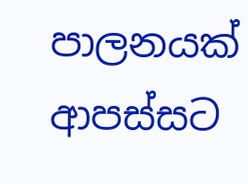පාලනයක් ආපස්සට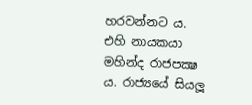හරවන්නට ය. එහි නායකයා මහින්ද රාජපක්‍ෂ ය. රාජ්‍යයේ සියලූ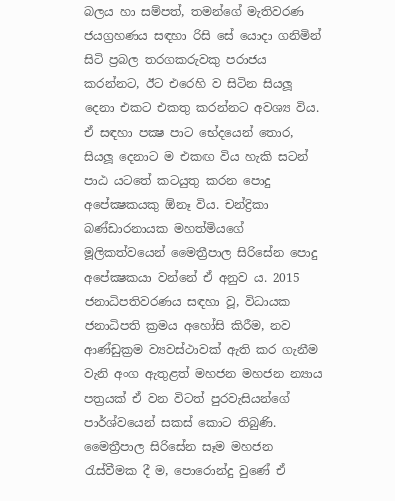බලය හා සම්පත්, තමන්ගේ මැතිවරණ ජයග්‍රහණය සඳහා රිසි සේ යොදා ගනිමින් සිටි ප්‍රබල තරගකරුවකු පරාජය කරන්නට, ඊට එරෙහි ව සිටින සියලූ දෙනා එකට එකතු කරන්නට අවශ්‍ය විය. ඒ සඳහා පක්‍ෂ පාට භේදයෙන් තොර, සියලූ දෙනාට ම එකඟ විය හැකි සටන් පාඨ යටතේ කටයුතු කරන පොදු අපේක්‍ෂකයකු ඕනෑ විය. චන්ද්‍රිකා බණ්ඩාරනායක මහත්මියගේ මූලිකත්වයෙන් මෛත්‍රීපාල සිරිසේන පොදු අපේක්‍ෂකයා වන්නේ ඒ අනුව ය. 2015 ජනාධිපතිවරණය සඳහා වූ, විධායක ජනාධිපති ක්‍රමය අහෝසි කිරීම, නව ආණ්ඩුක්‍රම ව්‍යවස්ථාවක් ඇති කර ගැනීම වැනි අංග ඇතුළත් මහජන මහජන න්‍යාය පත්‍රයක් ඒ වන විටත් පුරවැසියන්ගේ පාර්ශ්වයෙන් සකස් කොට තිබුණි. මෛත්‍රීපාල සිරිසේන සෑම මහජන රැස්වීමක දී ම, පොරොන්දු වුණේ ඒ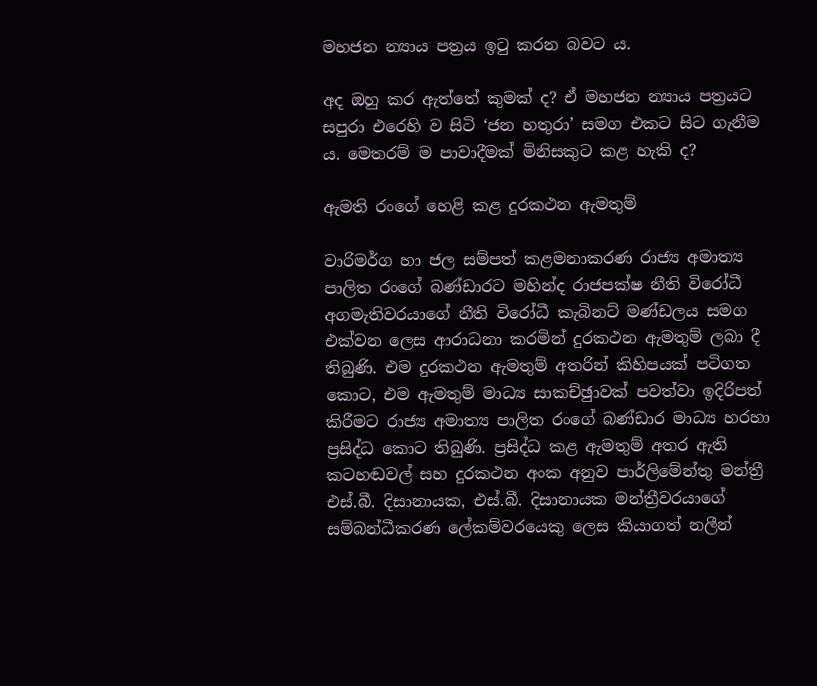මහජන න්‍යාය පත්‍රය ඉටු කරන බවට ය.

අද ඔහු කර ඇත්තේ කුමක් ද? ඒ මහජන න්‍යාය පත්‍රයට සපුරා එරෙහි ව සිටි ‘ජන හතුරා’ සමග එකට සිට ගැනීම ය. මෙතරම් ම පාවාදීමක් මිනිසකුට කළ හැකි ද?

ඇමති රංගේ හෙළි කළ දුරකථන ඇමතුම්

වාරිමර්ග හා ජල සම්පත් කළමනාකරණ රාජ්‍ය අමාත්‍ය පාලිත රංගේ බණ්ඩාරට මහින්ද රාජපක්ෂ නීති විරෝධී අගමැතිවරයාගේ නීති විරෝධී කැබිනට් මණ්ඩලය සමග එක්වන ලෙස ආරාධනා කරමින් දුරකථන ඇමතුම් ලබා දී තිබුණි. එම දුරකථන ඇමතුම් අතරින් කිහිපයක් පටිගත කොට, එම ඇමතුම් මාධ්‍ය සාකච්ඡුාවක් පවත්වා ඉදිරිපත් කිරීමට රාජ්‍ය අමාත්‍ය පාලිත රංගේ බණ්ඩාර මාධ්‍ය හරහා ප්‍රසිද්ධ කොට තිබුණි. ප්‍රසිද්ධ කළ ඇමතුම් අතර ඇති කටහඬවල් සහ දුරකථන අංක අනුව පාර්ලිමේන්තු මන්ත්‍රී එස්.බී. දිසානායක, එස්.බී. දිසානායක මන්ත්‍රීවරයාගේ සම්බන්ධීකරණ ලේකම්වරයෙකු ලෙස කියාගත් නලීන්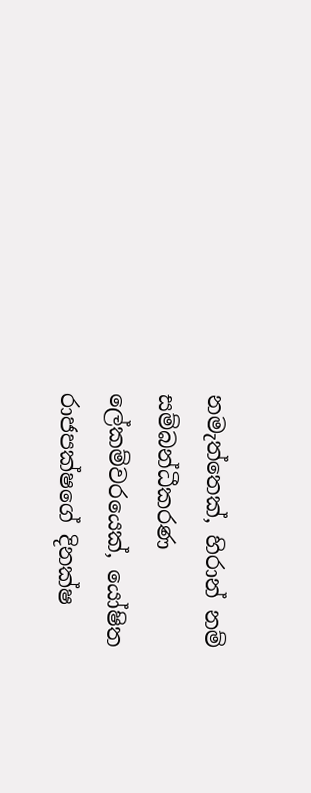නමැත්තෙක්, හිරාන් නම් සම්බන්ධීකරණ ලේකම්වරයෙක්, යෝෂිත රාජපක්ෂගේ දිනක්ෂ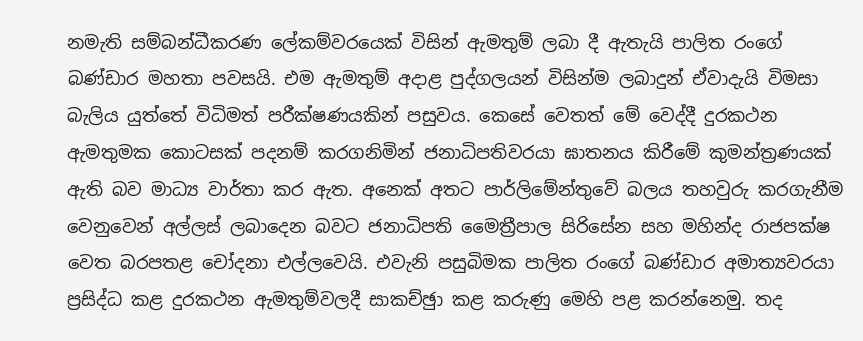නමැති සම්බන්ධීකරණ ලේකම්වරයෙක් විසින් ඇමතුම් ලබා දී ඇතැයි පාලිත රංගේ බණ්ඩාර මහතා පවසයි. එම ඇමතුම් අදාළ පුද්ගලයන් විසින්ම ලබාදුන් ඒවාදැයි විමසා බැලිය යුත්තේ විධිමත් පරීක්ෂණයකින් පසුවය. කෙසේ වෙතත් මේ වෙද්දී දුරකථන ඇමතුමක කොටසක් පදනම් කරගනිමින් ජනාධිපතිවරයා ඝාතනය කිරීමේ කුමන්ත්‍රණයක් ඇති බව මාධ්‍ය වාර්තා කර ඇත. අනෙක් අතට පාර්ලිමේන්තුවේ බලය තහවුරු කරගැනීම වෙනුවෙන් අල්ලස් ලබාදෙන බවට ජනාධිපති මෛත්‍රීපාල සිරිසේන සහ මහින්ද රාජපක්ෂ වෙත බරපතළ චෝදනා එල්ලවෙයි. එවැනි පසුබිමක පාලිත රංගේ බණ්ඩාර අමාත්‍යවරයා ප්‍රසිද්ධ කළ දුරකථන ඇමතුම්වලදී සාකච්ඡුා කළ කරුණු මෙහි පළ කරන්නෙමු. තද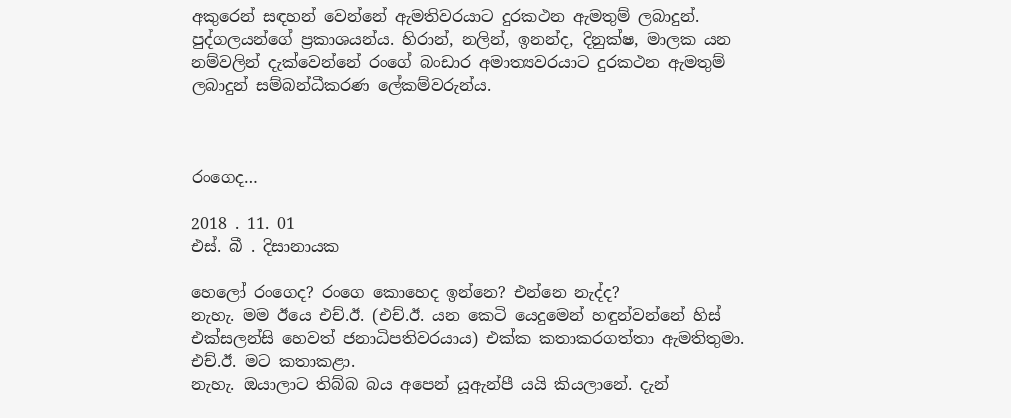අකුරෙන් සඳහන් වෙන්නේ ඇමතිවරයාට දුරකථන ඇමතුම් ලබාදුන්. පුද්ගලයන්ගේ ප්‍රකාශයන්ය. හිරාන්, නලින්, ඉනන්ද, දිනුක්ෂ, මාලක යන නම්වලින් දැක්වෙන්නේ රංගේ බංඩාර අමාත්‍යවරයාට දුරකථන ඇමතුම් ලබාදුන් සම්බන්ධීකරණ ලේකම්වරුන්ය.



රංගෙද…

2018 . 11. 01
එස්. බී . දිසානායක

හෙලෝ රංගෙද? රංගෙ කොහෙද ඉන්නෙ? එන්නෙ නැද්ද?
නැහැ. මම ඊයෙ එච්.ඊ. (එච්.ඊ. යන කෙටි යෙදුමෙන් හඳුන්වන්නේ හිස් එක්සලන්සි හෙවත් ජනාධිපතිවරයාය) එක්ක කතාකරගත්තා ඇමතිතුමා.
එච්.ඊ. මට කතාකළා.
නැහැ. ඔයාලාට තිබ්බ බය අපෙන් යූඇන්පී යයි කියලානේ. දැන්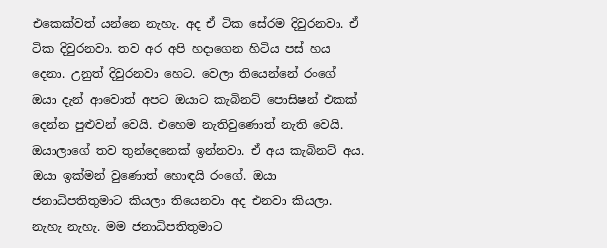එකෙක්වත් යන්නෙ නැහැ. අද ඒ ටික සේරම දිවුරනවා. ඒ ටික දිවුරනවා. තව අර අපි හදාගෙන හිටිය පස් හය දෙනා. උනුත් දිවුරනවා හෙට. වෙලා තියෙන්නේ රංගේ ඔයා දැන් ආවොත් අපට ඔයාට කැබිනට් පොසිෂන් එකක් දෙන්න පුළුවන් වෙයි. එහෙම නැතිවුණොත් නැති වෙයි.
ඔයාලාගේ තව තුන්දෙනෙක් ඉන්නවා. ඒ අය කැබිනට් අය. ඔයා ඉක්මන් වුණොත් හොඳයි රංගේ. ඔයා ජනාධිපතිතුමාට කියලා තියෙනවා අද එනවා කියලා.
නැහැ නැහැ. මම ජනාධිපතිතුමාට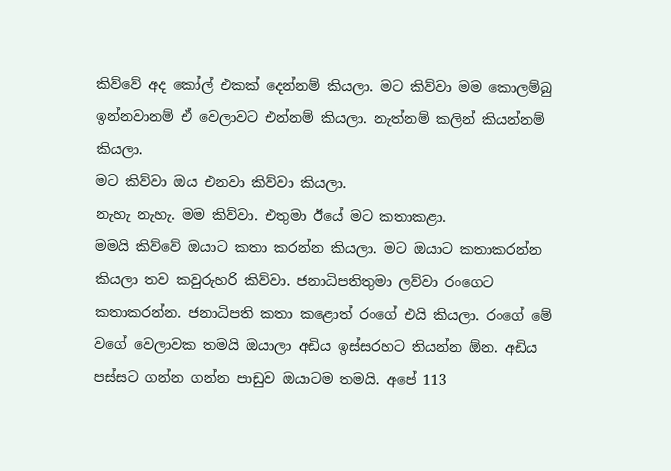කිව්වේ අද කෝල් එකක් දෙන්නම් කියලා. මට කිව්වා මම කොලම්බු ඉන්නවානම් ඒ වෙලාවට එන්නම් කියලා. නැත්නම් කලින් කියන්නම් කියලා.
මට කිව්වා ඔය එනවා කිව්වා කියලා.
නැහැ නැහැ. මම කිව්වා. එතුමා ඊයේ මට කතාකළා.
මමයි කිව්වේ ඔයාට කතා කරන්න කියලා. මට ඔයාට කතාකරන්න කියලා තව කවුරුහරි කිව්වා. ජනාධිපතිතුමා ලව්වා රංගෙට කතාකරන්න. ජනාධිපති කතා කළොත් රංගේ එයි කියලා. රංගේ මේ වගේ වෙලාවක තමයි ඔයාලා අඩිය ඉස්සරහට තියන්න ඕන. අඩිය පස්සට ගන්න ගන්න පාඩුව ඔයාටම තමයි. අපේ 113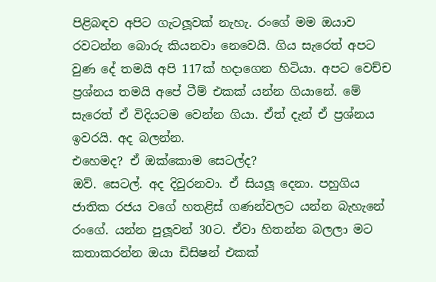පිළිබඳව අපිට ගැටලූ‍වක් නැහැ. රංගේ මම ඔයාව රවටන්න බොරු කියනවා නෙවෙයි. ගිය සැරෙත් අපට වුණ දේ තමයි අපි 117ක් හදාගෙන හිටියා. අපට වෙච්ච ප්‍රශ්නය තමයි අපේ ටීම් එකක් යන්න ගියානේ. මේ සැරෙත් ඒ විදියටම වෙන්න ගියා. ඒත් දැන් ඒ ප්‍රශ්නය ඉවරයි. අද බලන්න.
එහෙමද? ඒ ඔක්කොම සෙටල්ද?
ඔව්. සෙටල්. අද දිවුරනවා. ඒ සියලූ‍ දෙනා. පහුගිය ජාතික රජය වගේ හතළිස් ගණන්වලට යන්න බැහැනේ රංගේ. යන්න පුලූ‍වන් 30ට. ඒවා හිතන්න බලලා මට කතාකරන්න ඔයා ඩිසිෂන් එකක්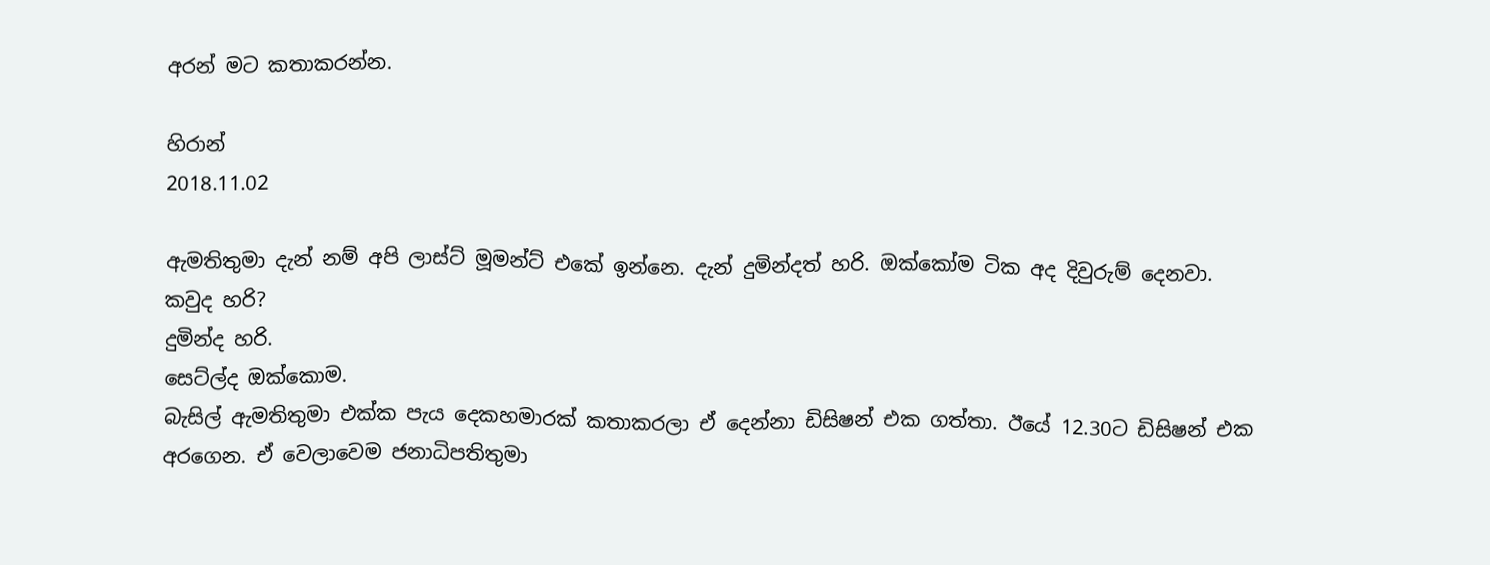අරන් මට කතාකරන්න.

හිරාන්
2018.11.02

ඇමතිතුමා දැන් නම් අපි ලාස්ට් මූමන්ට් එකේ ඉන්නෙ. දැන් දුමින්දත් හරි. ඔක්කෝම ටික අද දිවුරුම් දෙනවා.
කවුද හරි?
දුමින්ද හරි.
සෙට්ල්ද ඔක්කොම.
බැසිල් ඇමතිතුමා එක්ක පැය දෙකහමාරක් කතාකරලා ඒ දෙන්නා ඩිසිෂන් එක ගත්තා. ඊයේ 12.30ට ඩිසිෂන් එක අරගෙන. ඒ වෙලාවෙම ජනාධිපතිතුමා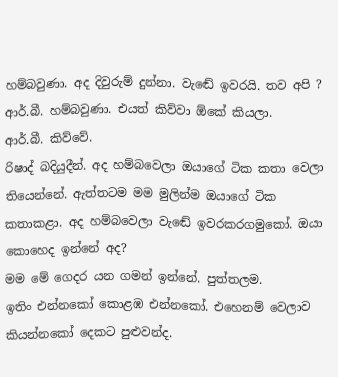හම්බවුණා. අද දිවුරුම් දුන්නා. වැඬේ ඉවරයි. තව අපි ? ආර්.බී. හම්බවුණා. එයත් කිව්වා ඕකේ කියලා.
ආර්.බී. කිව්වේ.
රිෂාද් බදියුදීන්. අද හම්බවෙලා ඔයාගේ ටික කතා වෙලා තියෙන්නේ. ඇත්තටම මම මුලින්ම ඔයාගේ ටික කතාකළා. අද හම්බවෙලා වැඬේ ඉවරකරගමුකෝ. ඔයා කොහෙද ඉන්නේ අද?
මම මේ ගෙදර යන ගමන් ඉන්නේ. පුත්තලම.
ඉතිං එන්නකෝ කොළඹ එන්නකෝ. එහෙනම් වෙලාව කියන්නකෝ දෙකට පුළු‍වන්ද.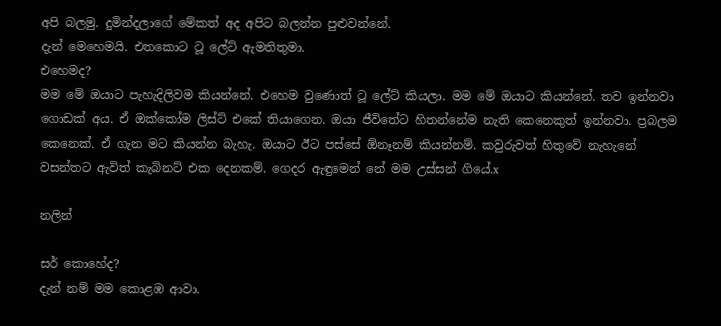අපි බලමු. දුමින්දලාගේ මේකත් අද අපිට බලන්න පුළුවන්නේ.
දැන් මෙහෙමයි. එතකොට ටූ ලේට් ඇමතිතුමා.
එහෙමද?
මම මේ ඔයාට පැහැදිලිවම කියන්නේ. එහෙම වුණොත් ටූ ලේට් කියලා. මම මේ ඔයාට කියන්නේ. තව ඉන්නවා ගොඩක් අය. ඒ ඔක්කෝම ලිස්ට් එකේ තියාගෙන. ඔයා ජීවිතේට හිතන්නේම නැති කෙනෙකුත් ඉන්නවා. ප්‍රබලම කෙනෙක්. ඒ ගැන මට කියන්න බැහැ. ඔයාට ඊට පස්සේ ඕනෑනම් කියන්නම්. කවුරුවත් හිතුවේ නැහැනේ වසන්තට ඇවිත් කැබිනට් එක දෙනකම්. ගෙදර ඇඳුමෙන් නේ මම උස්සන් ගියේ.x

නලින්

සර් කොහේද?
දැන් නම් මම කොළඹ ආවා.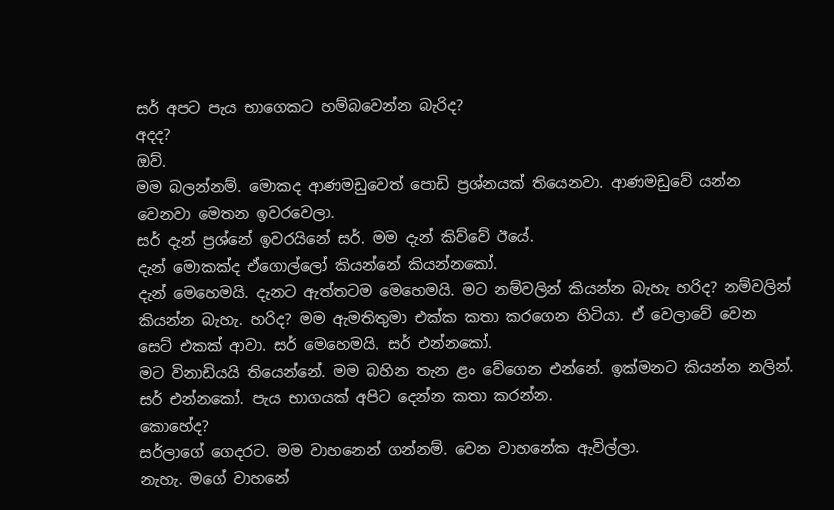සර් අපට පැය භාගෙකට හම්බවෙන්න බැරිද?
අදද?
ඔව්.
මම බලන්නම්. මොකද ආණමඩුවෙත් පොඩි ප්‍රශ්නයක් තියෙනවා. ආණමඩුවේ යන්න වෙනවා මෙතන ඉවරවෙලා.
සර් දැන් ප්‍රශ්නේ ඉවරයිනේ සර්. මම දැන් කිව්වේ ඊයේ.
දැන් මොකක්ද ඒගොල්ලෝ කියන්නේ කියන්නකෝ.
දැන් මෙහෙමයි. දැනට ඇත්තටම මෙහෙමයි. මට නම්වලින් කියන්න බැහැ හරිද? නම්වලින් කියන්න බැහැ. හරිද? මම ඇමතිතුමා එක්ක කතා කරගෙන හිටියා. ඒ වෙලාවේ වෙන සෙට් එකක් ආවා. සර් මෙහෙමයි. සර් එන්නකෝ.
මට විනාඩියයි තියෙන්නේ. මම බහින තැන ළං වේගෙන එන්නේ. ඉක්මනට කියන්න නලින්.
සර් එන්නකෝ. පැය භාගයක් අපිට දෙන්න කතා කරන්න.
කොහේද?
සර්ලාගේ ගෙදරට. මම වාහනෙන් ගන්නම්. වෙන වාහනේක ඇවිල්ලා.
නැහැ. මගේ වාහනේ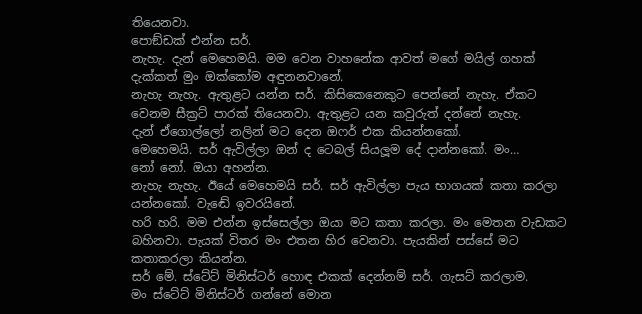තියෙනවා.
පොඞ්ඩක් එන්න සර්.
නැහැ. දැන් මෙහෙමයි. මම වෙන වාහනේක ආවත් මගේ මයිල් ගහක් දැක්කත් මුං ඔක්කෝම අඳුනනවානේ.
නැහැ නැහැ. ඇතුළට යන්න සර්. කිසිකෙනෙකුට පෙන්නේ නැහැ. ඒකට වෙනම සීක්‍රට් පාරක් තියෙනවා. ඇතුළට යන කවුරුත් දන්නේ නැහැ.
දැන් ඒගොල්ලෝ නලින් මට දෙන ඔෆර් එක කියන්නකෝ.
මෙහෙමයි. සර් ඇවිල්ලා ඔන් ද ටෙබල් සියලූම දේ දාන්නකෝ. මං…
නෝ නෝ. ඔයා අහන්න.
නැහැ නැහැ. ඊයේ මෙහෙමයි සර්. සර් ඇවිල්ලා පැය භාගයක් කතා කරලා යන්නකෝ. වැඬේ ඉවරයිනේ.
හරි හරි. මම එන්න ඉස්සෙල්ලා ඔයා මට කතා කරලා. මං මෙතන වැඩකට බහිනවා. පැයක් විතර මං එතන හිර වෙනවා. පැයකින් පස්සේ මට කතාකරලා කියන්න.
සර් මේ. ස්ටේට් මිනිස්ටර් හොඳ එකක් දෙන්නම් සර්. ගැසට් කරලාම.
මං ස්ටේට් මිනිස්ටර් ගන්නේ මොන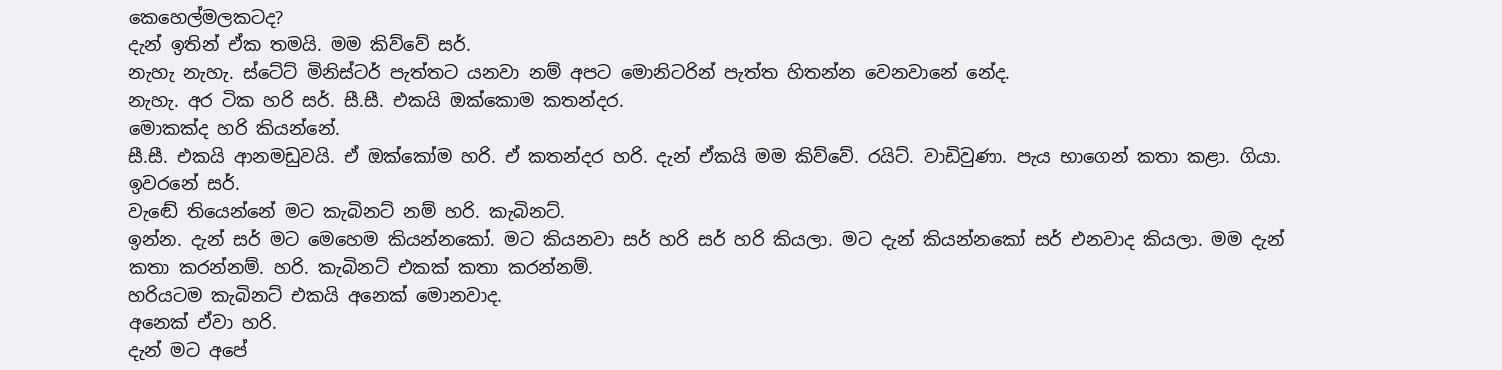කෙහෙල්මලකටද?
දැන් ඉතින් ඒක තමයි. මම කිව්වේ සර්.
නැහැ නැහැ. ස්ටේට් මිනිස්ටර් පැත්තට යනවා නම් අපට මොනිටරින් පැත්ත හිතන්න වෙනවානේ නේද.
නැහැ. අර ටික හරි සර්. සී.සී. එකයි ඔක්කොම කතන්දර.
මොකක්ද හරි කියන්නේ.
සී.සී. එකයි ආනමඩුවයි. ඒ ඔක්කෝම හරි. ඒ කතන්දර හරි. දැන් ඒකයි මම කිව්වේ. රයිට්. වාඩිවුණා. පැය භාගෙන් කතා කළා. ගියා. ඉවරනේ සර්.
වැඬේ තියෙන්නේ මට කැබිනට් නම් හරි. කැබිනට්.
ඉන්න. දැන් සර් මට මෙහෙම කියන්නකෝ. මට කියනවා සර් හරි සර් හරි කියලා. මට දැන් කියන්නකෝ සර් එනවාද කියලා. මම දැන් කතා කරන්නම්. හරි. කැබිනට් එකක් කතා කරන්නම්.
හරියටම කැබිනට් එකයි අනෙක් මොනවාද.
අනෙක් ඒවා හරි.
දැන් මට අපේ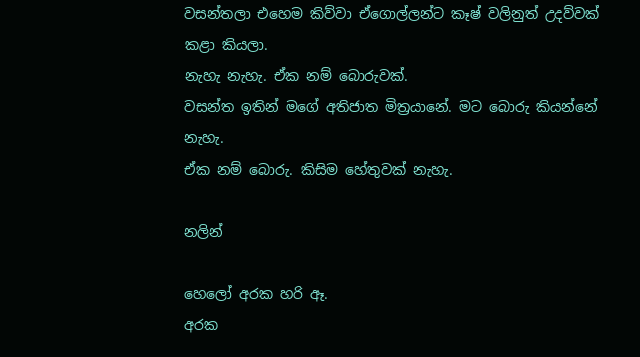වසන්තලා එහෙම කිව්වා ඒගොල්ලන්ට කෑෂ් වලිනුත් උදව්වක් කළා කියලා.
නැහැ නැහැ. ඒක නම් බොරුවක්.
වසන්ත ඉතින් මගේ අතිජාත මිත්‍රයානේ. මට බොරු කියන්නේ නැහැ.
ඒක නම් බොරු. කිසිම හේතුවක් නැහැ.

නලින්

හෙලෝ අරක හරි ඈ.
අරක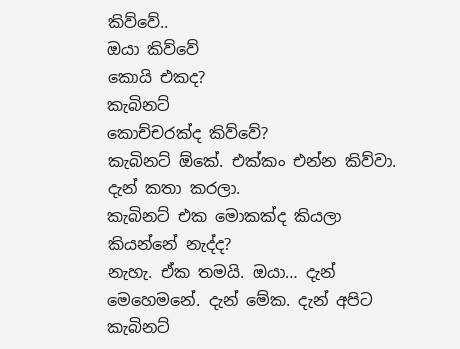කිව්වේ..
ඔයා කිව්වේ
කොයි එකද?
කැබිනට්
කොච්චරක්ද කිව්වේ?
කැබිනට් ඕකේ. එක්කං එන්න කිව්වා. දැන් කතා කරලා.
කැබිනට් එක මොකක්ද කියලා කියන්නේ නැද්ද?
නැහැ. ඒක තමයි. ඔයා… දැන් මෙහෙමනේ. දැන් මේක. දැන් අපිට කැබිනට්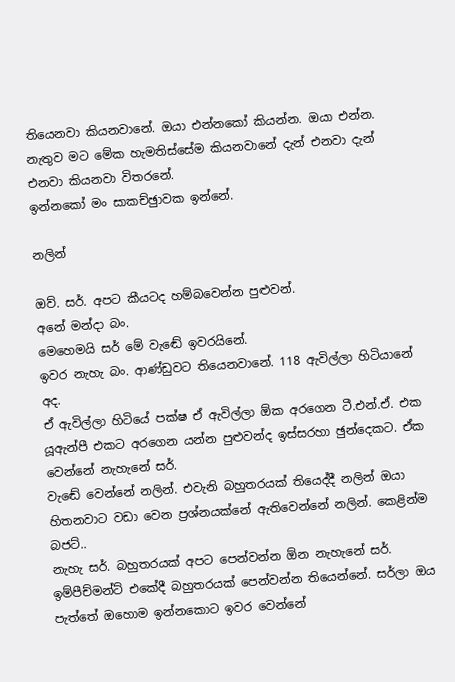තියෙනවා කියනවානේ. ඔයා එන්නකෝ කියන්න. ඔයා එන්න. නැතුව මට මේක හැමතිස්සේම කියනවානේ දැන් එනවා දැන් එනවා කියනවා විතරනේ.
ඉන්නකෝ මං සාකච්ඡුාවක ඉන්නේ.

නලින්

ඔව්. සර්. අපට කීයටද හම්බවෙන්න පුළු‍වන්.
අනේ මන්දා බං.
මෙහෙමයි සර් මේ වැඬේ ඉවරයිනේ.
ඉවර නැහැ බං. ආණ්ඩුවට තියෙනවානේ. 118 ඇවිල්ලා හිටියානේ අද.
ඒ ඇවිල්ලා හිටියේ පක්ෂ ඒ ඇවිල්ලා ඕක අරගෙන ටී.එන්.ඒ. එක යූඇන්පී එකට අරගෙන යන්න පුළු‍වන්ද ඉස්සරහා ඡුන්දෙකට. ඒක වෙන්නේ නැහැනේ සර්.
වැඬේ වෙන්නේ නලින්. එවැනි බහුතරයක් තියෙද්දී නලින් ඔයා හිතනවාට වඩා වෙන ප්‍රශ්නයක්නේ ඇතිවෙන්නේ නලින්. කෙළින්ම බජට්..
නැහැ සර්. බහුතරයක් අපට පෙන්වන්න ඕන නැහැනේ සර්. ඉම්පීච්මන්ට් එකේදී බහුතරයක් පෙන්වන්න තියෙන්නේ. සර්ලා ඔය පැත්තේ ඔහොම ඉන්නකොට ඉවර වෙන්නේ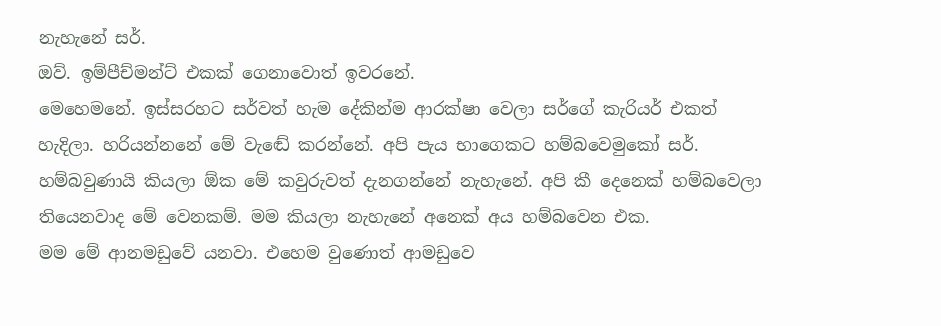නැහැනේ සර්.
ඔව්. ඉම්පීච්මන්ට් එකක් ගෙනාවොත් ඉවරනේ.
මෙහෙමනේ. ඉස්සරහට සර්වත් හැම දේකින්ම ආරක්ෂා වෙලා සර්ගේ කැරියර් එකත් හැදිලා. හරියන්නනේ මේ වැඬේ කරන්නේ. අපි පැය භාගෙකට හම්බවෙමුකෝ සර්. හම්බවුණායි කියලා ඕක මේ කවුරුවත් දැනගන්නේ නැහැනේ. අපි කී දෙනෙක් හම්බවෙලා තියෙනවාද මේ වෙනකම්. මම කියලා නැහැනේ අනෙක් අය හම්බවෙන එක.
මම මේ ආනමඩුවේ යනවා. එහෙම වුණොත් ආමඩුවෙ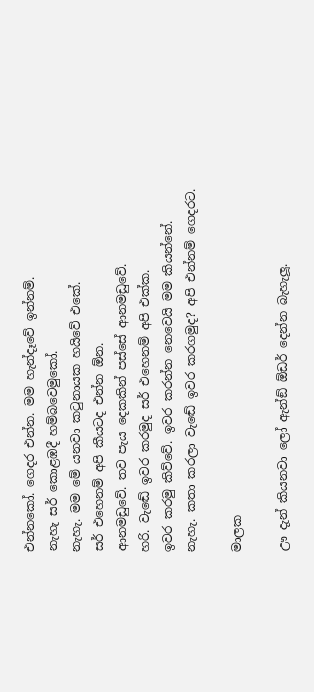එන්නකෝ. ගෙදර එන්න. මම හැන්දෑවේ ඉන්නම්.
නැහැ සර් කොළඹදී හම්බවෙමුකෝ.
නැහැ. මම මේ යනවා කටුනායක හයිවේ එකේ.
සර් එහෙනම් අපි කීයටද එන්න ඕන.
ආනමඩුවේ. තව පැය දෙකකින් පස්සේ ආනමඩුවේ.
හරි. වැඬේ ඉවර කරමුද සර් එහෙනම් අපි එක්ක.
ඉවර කරමු කිව්වේ. ඉවර කරන්න නෙවෙයි මම කියන්නේ.
නැහැ. කතා කරලා වැඬේ ඉවර කරගමුද? අපි එන්නම් ගෙදරට.

මාලක

ඌ දැන් කියනවා ලෝ ඇන්ඞ් ඕඩර් දෙන්න බැහැලූ‍.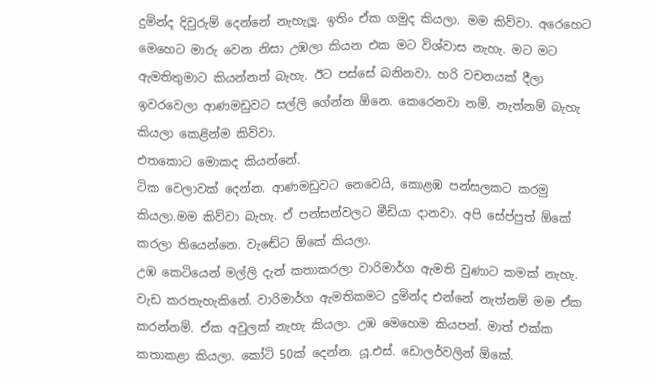දුමින්ද දිවුරුම් දෙන්නේ නැහැලූ‍. ඉතිං ඒක ගමුද කියලා. මම කිව්වා. අරෙහෙට මෙහෙට මාරු වෙන නිසා උඹලා කියන එක මට විශ්වාස නැහැ. මට මට ඇමතිතුමාට කියන්නත් බැහැ. ඊට පස්සේ බනිනවා. හරි වචනයක් දීලා ඉවරවෙලා ආණමඩුවට සල්ලි ගේන්න ඕනෙ. කෙරෙනවා නම්. නැත්නම් බැහැ කියලා කෙළින්ම කිව්වා.
එතකොට මොකද කියන්නේ.
ටික වෙලාවක් දෙන්න. ආණමඩුවට නෙවෙයි, කොළඹ පන්සලකට කරමු කියලා.මම කිව්වා බැහැ. ඒ පන්සන්වලට මීඩියා දානවා. අපි සේප්පුත් ඕකේ කරලා තියෙන්නෙ. වැඬේට ඕකේ කියලා.
උඹ කෙටියෙන් මල්ලි දැන් කතාකරලා වාරිමාර්ග ඇමති වුණාට කමක් නැහැ. වැඩ කරතැහැකිනේ. වාරිමාර්ග ඇමතිකමට දුමින්ද එන්නේ නැත්නම් මම ඒක කරන්නම්. ඒක අවුලක් නැහැ කියලා. උඹ මෙහෙම කියපන්. මාත් එක්ක කතාකළා කියලා. කෝටි 50ක් දෙන්න. යූ.එස්. ඩොලර්වලින් ඕකේ.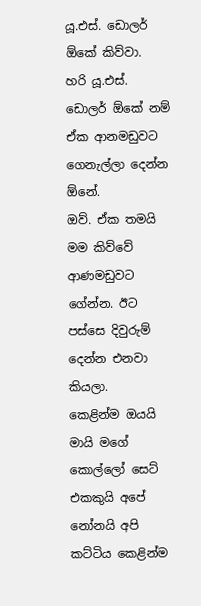යූ.එස්. ඩොලර් ඕකේ කිව්වා.
හරි යූ.එස්. ඩොලර් ඕකේ නම් ඒක ආනමඩුවට ගෙනැල්ලා දෙන්න ඕනේ.
ඔව්. ඒක තමයි මම කිව්වේ ආණමඩුවට ගේන්න. ඊට පස්සෙ දිවුරුම් දෙන්න එනවා කියලා.
කෙළින්ම ඔයයි මායි මගේ කොල්ලෝ සෙට් එකකුයි අපේ නෝනයි අපි කට්ටිය කෙළින්ම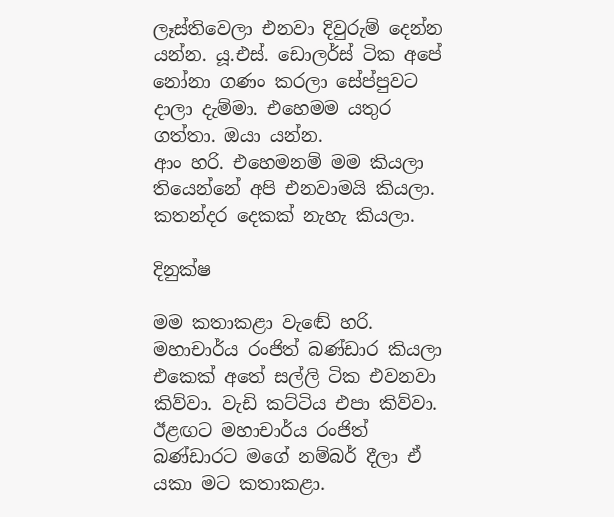ලෑස්තිවෙලා එනවා දිවුරුම් දෙන්න යන්න. යූ.එස්. ඩොලර්ස් ටික අපේ නෝනා ගණං කරලා සේප්පුවට දාලා දැම්මා. එහෙමම යතුර ගත්තා. ඔයා යන්න.
ආං හරි. එහෙමනම් මම කියලා තියෙන්නේ අපි එනවාමයි කියලා. කතන්දර දෙකක් නැහැ කියලා.

දිනුක්ෂ

මම කතාකළා වැඬේ හරි. මහාචාර්ය රංජිත් බණ්ඩාර කියලා එකෙක් අතේ සල්ලි ටික එවනවා කිව්වා. වැඩි කට්ටිය එපා කිව්වා. ඊළඟට මහාචාර්ය රංජිත් බණ්ඩාරට මගේ නම්බර් දීලා ඒ යකා මට කතාකළා.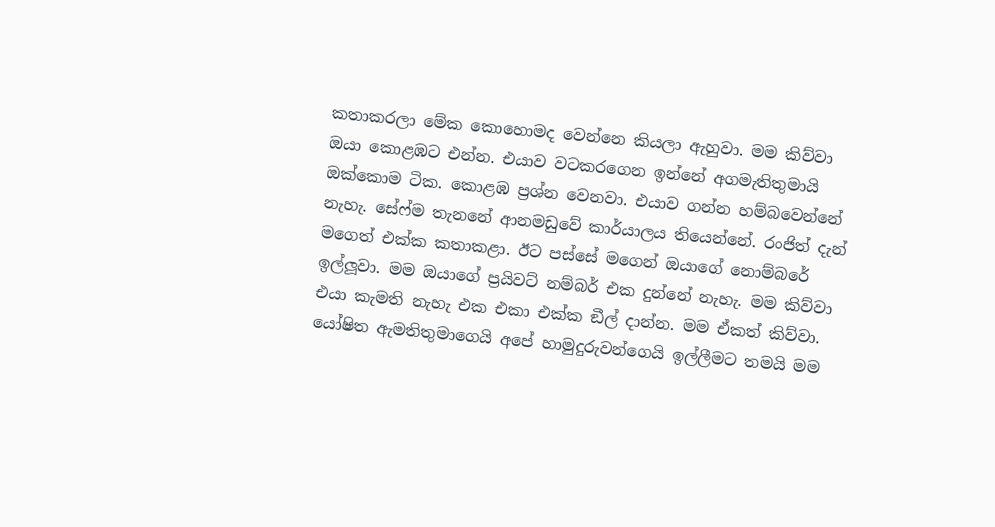කතාකරලා මේක කොහොමද වෙන්නෙ කියලා ඇහුවා. මම කිව්වා ඔයා කොළඹට එන්න. එයාව වටකරගෙන ඉන්නේ අගමැතිතුමායි ඔක්කොම ටික. කොළඹ ප්‍රශ්න වෙනවා. එයාව ගන්න හම්බවෙන්නේ නැහැ. සේෆ්ම තැනනේ ආනමඩුවේ කාර්යාලය තියෙන්නේ. රංජිත් දැන් මගෙත් එක්ක කතාකළා. ඊට පස්සේ මගෙන් ඔයාගේ නොම්බරේ ඉල්ලූ‍වා. මම ඔයාගේ ප්‍රයිවට් නම්බර් එක දුන්නේ නැහැ. මම කිව්වා එයා කැමති නැහැ එක එකා එක්ක ඞීල් දාන්න. මම ඒකත් කිව්වා.
යෝෂිත ඇමතිතුමාගෙයි අපේ හාමුදුරුවන්ගෙයි ඉල්ලීමට තමයි මම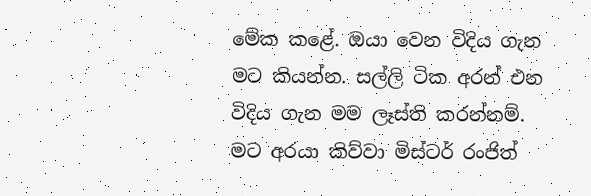මේක කළේ. ඔයා වෙන විදිය ගැන මට කියන්න. සල්ලි ටික අරන් එන විදිය ගැන මම ලෑස්ති කරන්නම්. මට අරයා කිව්වා මිස්ටර් රංජිත්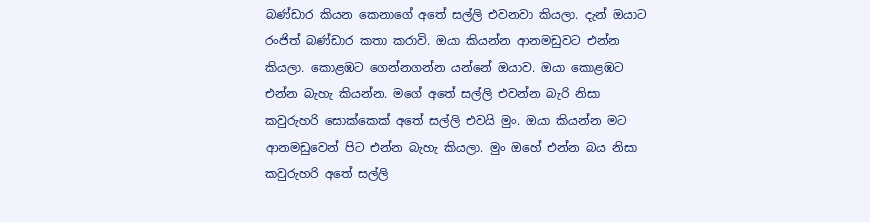බණ්ඩාර කියන කෙනාගේ අතේ සල්ලි එවනවා කියලා. දැන් ඔයාට රංජිත් බණ්ඩාර කතා කරාවි. ඔයා කියන්න ආනමඩුවට එන්න කියලා. කොළඹට ගෙන්නගන්න යන්නේ ඔයාව. ඔයා කොළඹට එන්න බැහැ කියන්න. මගේ අතේ සල්ලි එවන්න බැරි නිසා කවුරුහරි සොක්කෙක් අතේ සල්ලි එවයි මුං. ඔයා කියන්න මට ආනමඩුවෙන් පිට එන්න බැහැ කියලා. මුං ඔහේ එන්න බය නිසා කවුරුහරි අතේ සල්ලි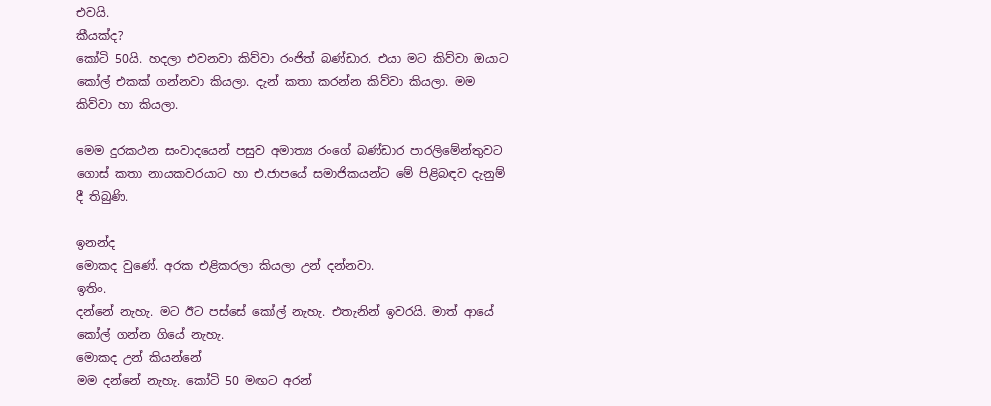එවයි.
කීයක්ද?
කෝටි 50යි. හදලා එවනවා කිව්වා රංජිත් බණ්ඩාර. එයා මට කිව්වා ඔයාට කෝල් එකක් ගන්නවා කියලා. දැන් කතා කරන්න කිව්වා කියලා. මම කිව්වා හා කියලා.

මෙම දුරකථන සංවාදයෙන් පසුව අමාත්‍ය රංගේ බණ්ඩාර පාරලිමේන්තුවට ගොස් කතා නායකවරයාට හා එ.ජාපයේ සමාජිකයන්ට මේ පිළිබඳව දැනුම් දී තිබුණි.

ඉනන්ද
මොකද වුණේ. අරක එළිකරලා කියලා උන් දන්නවා.
ඉතිං.
දන්නේ නැහැ. මට ඊට පස්සේ කෝල් නැහැ. එතැනින් ඉවරයි. මාත් ආයේ කෝල් ගන්න ගියේ නැහැ.
මොකද උන් කියන්නේ
මම දන්නේ නැහැ. කෝටි 50 මඟට අරන්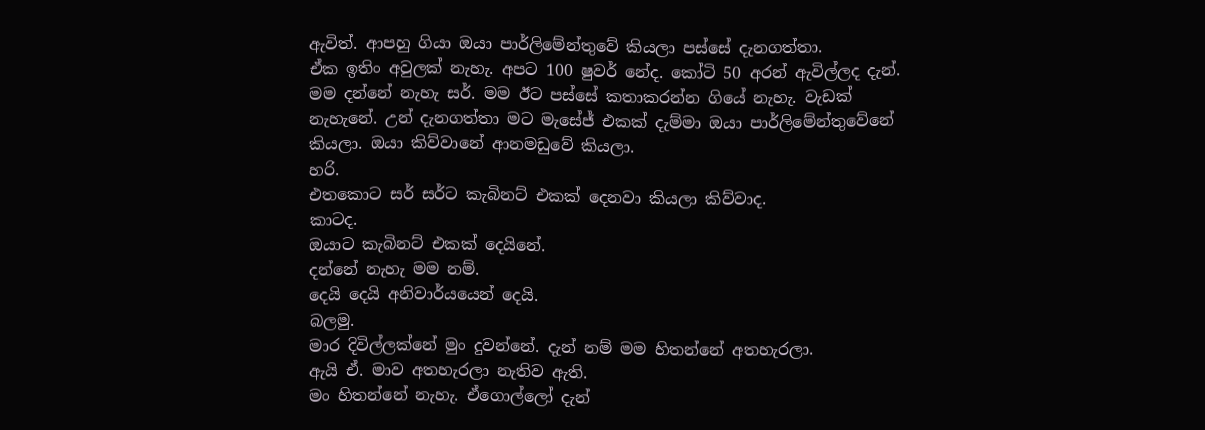ඇවිත්. ආපහු ගියා ඔයා පාර්ලිමේන්තුවේ කියලා පස්සේ දැනගත්තා.
ඒක ඉතිං අවුලක් නැහැ. අපට 100 ෂුවර් නේද. කෝටි 50 අරන් ඇවිල්ලද දැන්.
මම දන්නේ නැහැ සර්. මම ඊට පස්සේ කතාකරන්න ගියේ නැහැ. වැඩක් නැහැනේ. උන් දැනගත්තා මට මැසේජ් එකක් දැම්මා ඔයා පාර්ලිමේන්තුවේනේ කියලා. ඔයා කිව්වානේ ආනමඩුවේ කියලා.
හරි.
එතකොට සර් සර්ට කැබිනට් එකක් දෙනවා කියලා කිව්වාද.
කාටද.
ඔයාට කැබිනට් එකක් දෙයිනේ.
දන්නේ නැහැ මම නම්.
දෙයි දෙයි අනිවාර්යයෙන් දෙයි.
බලමු.
මාර දිවිල්ලක්නේ මුං දුවන්නේ. දැන් නම් මම හිතන්නේ අතහැරලා.
ඇයි ඒ. මාව අතහැරලා නැතිව ඇති.
මං හිතන්නේ නැහැ. ඒගොල්ලෝ දැන්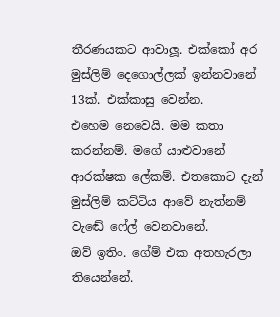තීරණයකට ආවාලූ‍. එක්කෝ අර මුස්ලිම් දෙගොල්ලක් ඉන්නවානේ 13ක්. එක්කාසු වෙන්න.
එහෙම නෙවෙයි. මම කතා කරන්නම්. මගේ යාළුවානේ ආරක්ෂක ලේකම්. එතකොට දැන් මුස්ලිම් කට්ටිය ආවේ නැත්නම් වැඬේ ෆේල් වෙනවානේ.
ඔව් ඉතිං. ගේම් එක අතහැරලා තියෙන්නේ.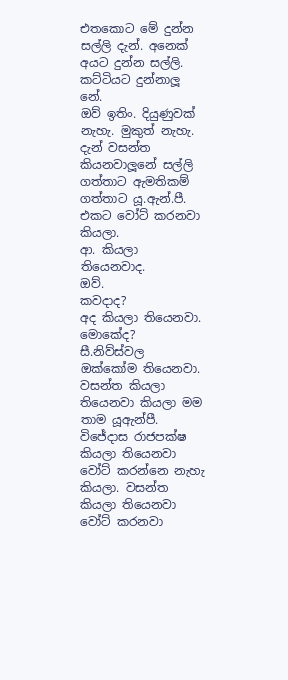එතකොට මේ දුන්න සල්ලි දැන්. අනෙක් අයට දුන්න සල්ලි. කට්ටියට දුන්නාලූ‍ නේ.
ඔව් ඉතිං. දියුණුවක් නැහැ. මුකුත් නැහැ. දැන් වසන්ත කියනවාලූ‍නේ සල්ලි ගත්තාට ඇමතිකම් ගත්තාට යූ.ඇන්.පී. එකට වෝට් කරනවා කියලා.
ආ. කියලා තියෙනවාද.
ඔව්.
කවදාද?
අද කියලා තියෙනවා.
මොකේද?
සී.නිව්ස්වල ඔක්කෝම තියෙනවා. වසන්ත කියලා තියෙනවා කියලා මම තාම යූඇන්පී. විජේදාස රාජපක්ෂ කියලා තියෙනවා වෝට් කරන්නෙ නැහැ කියලා. වසන්ත කියලා තියෙනවා වෝට් කරනවා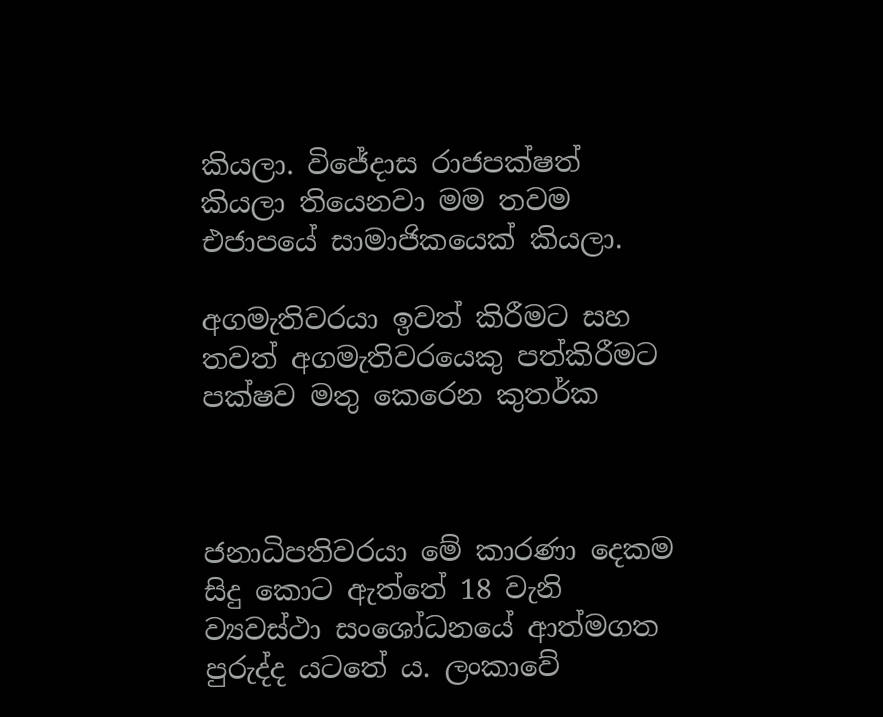කියලා. විජේදාස රාජපක්ෂත් කියලා තියෙනවා මම තවම එජාපයේ සාමාජිකයෙක් කියලා.

අගමැතිවරයා ඉවත් කිරීමට සහ තවත් අගමැතිවරයෙකු පත්කිරීමට පක්ෂව මතු කෙරෙන කුතර්ක



ජනාධිපතිවරයා මේ කාරණා දෙකම සිදු කොට ඇත්තේ 18 වැනි ව්‍යවස්ථා සංශෝධනයේ ආත්මගත පුරුද්ද යටතේ ය. ලංකාවේ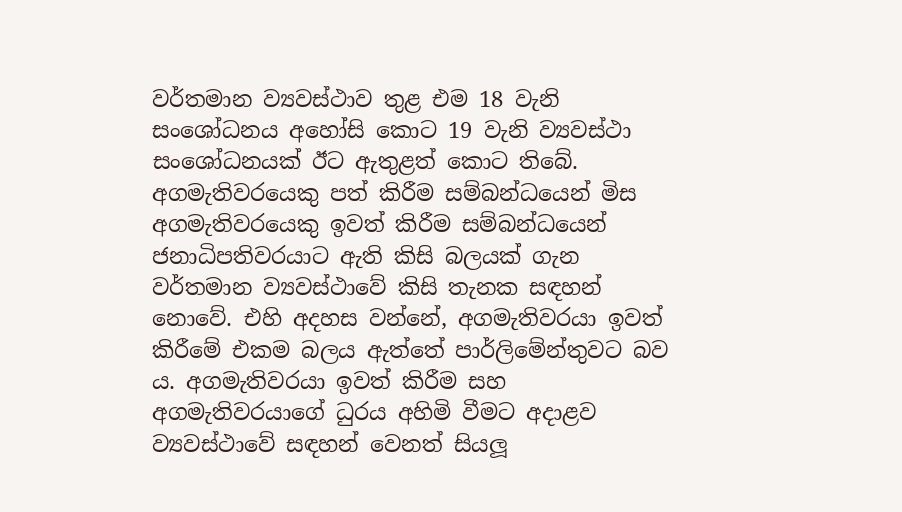වර්තමාන ව්‍යවස්ථාව තුළ එම 18 වැනි සංශෝධනය අහෝසි කොට 19 වැනි ව්‍යවස්ථා සංශෝධනයක් ඊට ඇතුළත් කොට තිබේ. අගමැතිවරයෙකු පත් කිරීම සම්බන්ධයෙන් මිස අගමැතිවරයෙකු ඉවත් කිරීම සම්බන්ධයෙන් ජනාධිපතිවරයාට ඇති කිසි බලයක් ගැන වර්තමාන ව්‍යවස්ථාවේ කිසි තැනක සඳහන් නොවේ. එහි අදහස වන්නේ, අගමැතිවරයා ඉවත් කිරීමේ එකම බලය ඇත්තේ පාර්ලිමේන්තුවට බව ය. අගමැතිවරයා ඉවත් කිරීම සහ අගමැතිවරයාගේ ධුරය අහිමි වීමට අදාළව ව්‍යවස්ථාවේ සඳහන් වෙනත් සියලූ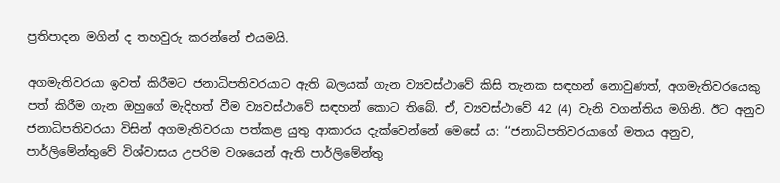ප්‍රතිපාදන මගින් ද තහවුරු කරන්නේ එයමයි.

අගමැතිවරයා ඉවත් කිරීමට ජනාධිපතිවරයාට ඇති බලයක් ගැන ව්‍යවස්ථාවේ කිසි තැනක සඳහන් නොවුණත්, අගමැතිවරයෙකු පත් කිරීම ගැන ඔහුගේ මැදිහත් වීම ව්‍යවස්ථාවේ සඳහන් කොට තිබේ. ඒ, ව්‍යවස්ථාවේ 42 (4) වැනි වගන්තිය මගිනි. ඊට අනුව ජනාධිපතිවරයා විසින් අගමැතිවරයා පත්කළ යුතු ආකාරය දැක්වෙන්නේ මෙසේ ය: ‘‘ජනාධිපතිවරයාගේ මතය අනුව, පාර්ලිමේන්තුවේ විශ්වාසය උපරිම වශයෙන් ඇති පාර්ලිමේන්තු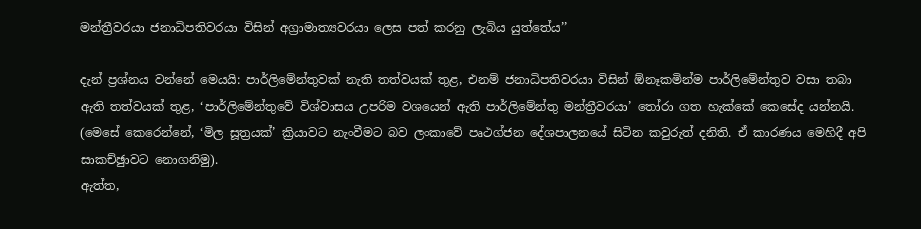මන්ත්‍රීවරයා ජනාධිපතිවරයා විසින් අග්‍රාමාත්‍යවරයා ලෙස පත් කරනු ලැබිය යුත්තේය’’

දැන් ප්‍රශ්නය වන්නේ මෙයයි: පාර්ලිමේන්තුවක් නැති තත්වයක් තුළ, එනම් ජනාධිපතිවරයා විසින් ඕනෑකමින්ම පාර්ලිමේන්තුව වසා තබා ඇති තත්වයක් තුළ, ‘පාර්ලිමේන්තුවේ විශ්වාසය උපරිම වශයෙන් ඇති පාර්ලිමේන්තු මන්ත්‍රීවරයා’ තෝරා ගත හැක්කේ කෙසේද යන්නයි. (මෙසේ කෙරෙන්නේ, ‘මිල සූත්‍රයක්’ ක්‍රියාවට නැංවීමට බව ලංකාවේ පෘථග්ජන දේශපාලනයේ සිටින කවුරුත් දනිති. ඒ කාරණය මෙහිදී අපි සාකච්ඡුාවට නොගනිමු).
ඇත්ත,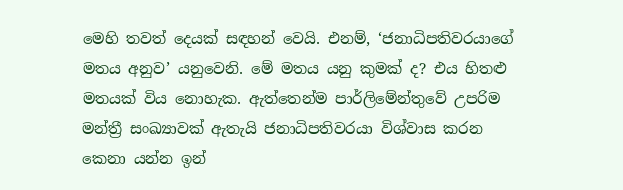මෙහි තවත් දෙයක් සඳහන් වෙයි. එනම්, ‘ජනාධිපතිවරයාගේ මතය අනුව’ යනුවෙනි. මේ මතය යනු කුමක් ද? එය හිතළු මතයක් විය නොහැක. ඇත්තෙන්ම පාර්ලිමේන්තුවේ උපරිම මන්ත්‍රී සංඛ්‍යාවක් ඇතැයි ජනාධිපතිවරයා විශ්වාස කරන කෙනා යන්න ඉන්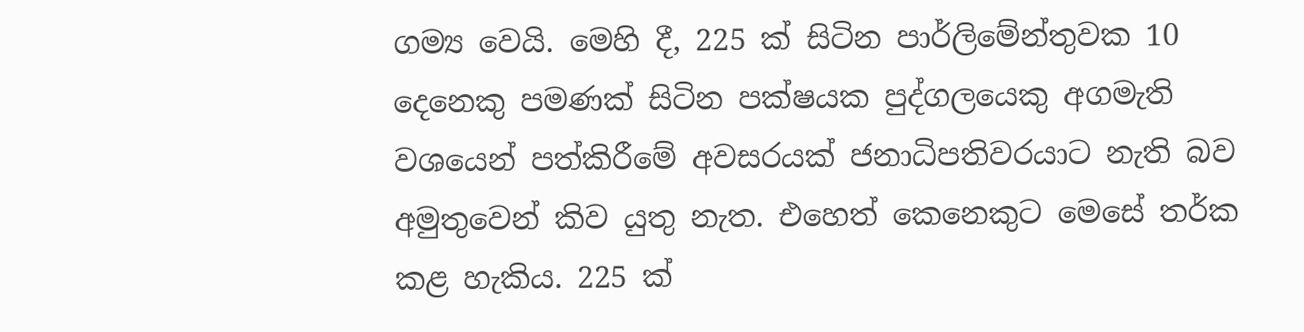ගම්‍ය වෙයි. මෙහි දී, 225 ක් සිටින පාර්ලිමේන්තුවක 10 දෙනෙකු පමණක් සිටින පක්ෂයක පුද්ගලයෙකු අගමැති වශයෙන් පත්කිරීමේ අවසරයක් ජනාධිපතිවරයාට නැති බව අමුතුවෙන් කිව යුතු නැත. එහෙත් කෙනෙකුට මෙසේ තර්ක කළ හැකිය. 225 ක්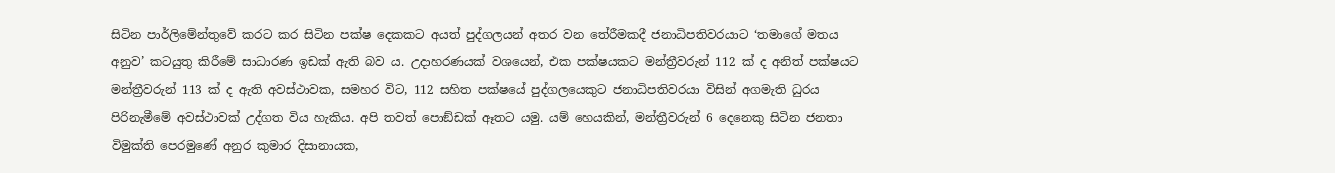සිටින පාර්ලිමේන්තුවේ කරට කර සිටින පක්ෂ දෙකකට අයත් පුද්ගලයන් අතර වන තේරීමකදී ජනාධිපතිවරයාට ‘තමාගේ මතය අනුව’ කටයුතු කිරීමේ සාධාරණ ඉඩක් ඇති බව ය. උදාහරණයක් වශයෙන්, එක පක්ෂයකට මන්ත්‍රීවරුන් 112 ක් ද අනිත් පක්ෂයට මන්ත්‍රීවරුන් 113 ක් ද ඇති අවස්ථාවක, සමහර විට, 112 සහිත පක්ෂයේ පුද්ගලයෙකුට ජනාධිපතිවරයා විසින් අගමැති ධුරය පිරිනැමීමේ අවස්ථාවක් උද්ගත විය හැකිය. අපි තවත් පොඞ්ඩක් ඈතට යමු. යම් හෙයකින්, මන්ත්‍රීවරුන් 6 දෙනෙකු සිටින ජනතා විමුක්ති පෙරමුණේ අනුර කුමාර දිසානායක,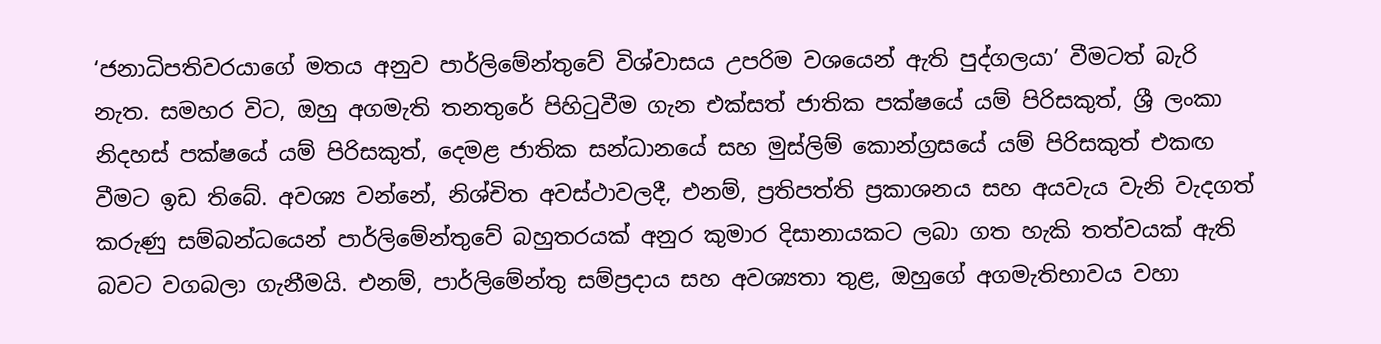‘ජනාධිපතිවරයාගේ මතය අනුව පාර්ලිමේන්තුවේ විශ්වාසය උපරිම වශයෙන් ඇති පුද්ගලයා’ වීමටත් බැරි නැත. සමහර විට, ඔහු අගමැති තනතුරේ පිහිටුවීම ගැන එක්සත් ජාතික පක්ෂයේ යම් පිරිසකුත්, ශ්‍රී ලංකා නිදහස් පක්ෂයේ යම් පිරිසකුත්, දෙමළ ජාතික සන්ධානයේ සහ මුස්ලිම් කොන්ග්‍රසයේ යම් පිරිසකුත් එකඟ වීමට ඉඩ තිබේ. අවශ්‍ය වන්නේ, නිශ්චිත අවස්ථාවලදී, එනම්, ප්‍රතිපත්ති ප්‍රකාශනය සහ අයවැය වැනි වැදගත් කරුණු සම්බන්ධයෙන් පාර්ලිමේන්තුවේ බහුතරයක් අනුර කුමාර දිසානායකට ලබා ගත හැකි තත්වයක් ඇති බවට වගබලා ගැනීමයි. එනම්, පාර්ලිමේන්තු සම්ප්‍රදාය සහ අවශ්‍යතා තුළ, ඔහුගේ අගමැතිභාවය වහා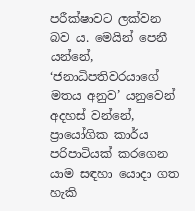පරීක්ෂාවට ලක්වන බව ය. මෙයින් පෙනී යන්නේ, ‘ජනාධිපතිවරයාගේ මතය අනුව’ යනුවෙන් අදහස් වන්නේ, ප්‍රායෝගික කාර්ය පරිපාටියක් කරගෙන යාම සඳහා යොදා ගත හැකි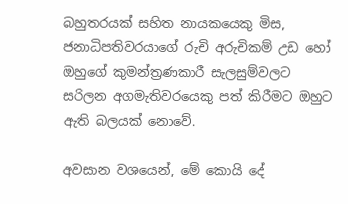බහුතරයක් සහිත නායකයෙකු මිස, ජනාධිපතිවරයාගේ රුචි අරුචිකම් උඩ හෝ ඔහුගේ කුමන්ත්‍රණකාරී සැලසුම්වලට සරිලන අගමැතිවරයෙකු පත් කිරීමට ඔහුට ඇති බලයක් නොවේ.

අවසාන වශයෙන්, මේ කොයි දේ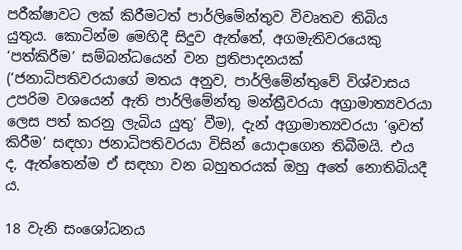පරීක්ෂාවට ලක් කිරීමටත් පාර්ලිමේන්තුව විවෘතව තිබිය යුතුය. කොටින්ම මෙහිදී සිදුව ඇත්තේ, අගමැතිවරයෙකු ‘පත්කිරීම’ සම්බන්ධයෙන් වන ප්‍රතිපාදනයක් (‘ජනාධිපතිවරයාගේ මතය අනුව, පාර්ලිමේන්තුවේ විශ්වාසය උපරිම වශයෙන් ඇති පාර්ලිමේන්තු මන්ත්‍රීවරයා අග්‍රාමාත්‍යවරයා ලෙස පත් කරනු ලැබිය යුතු’ වීම), දැන් අග්‍රාමාත්‍යවරයා ‘ඉවත් කිරීම’ සඳහා ජනාධිපතිවරයා විසින් යොදාගෙන තිබීමයි. එය ද, ඇත්තෙන්ම ඒ සඳහා වන බහුතරයක් ඔහු අතේ නොතිබියදී ය.

18 වැනි සංශෝධනය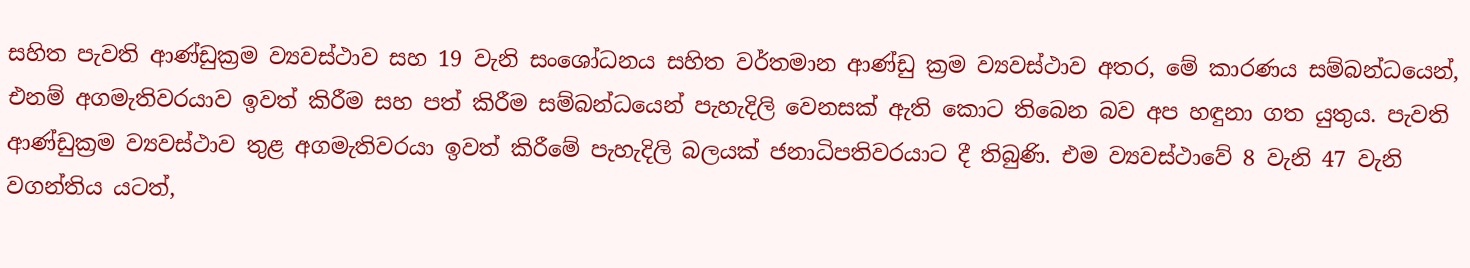සහිත පැවති ආණ්ඩුක්‍රම ව්‍යවස්ථාව සහ 19 වැනි සංශෝධනය සහිත වර්තමාන ආණ්ඩු ක්‍රම ව්‍යවස්ථාව අතර, මේ කාරණය සම්බන්ධයෙන්, එනම් අගමැතිවරයාව ඉවත් කිරීම සහ පත් කිරීම සම්බන්ධයෙන් පැහැදිලි වෙනසක් ඇති කොට තිබෙන බව අප හඳුනා ගත යුතුය. පැවති ආණ්ඩුක්‍රම ව්‍යවස්ථාව තුළ අගමැතිවරයා ඉවත් කිරීමේ පැහැදිලි බලයක් ජනාධිපතිවරයාට දී තිබුණි. එම ව්‍යවස්ථාවේ 8 වැනි 47 වැනි වගන්තිය යටත්,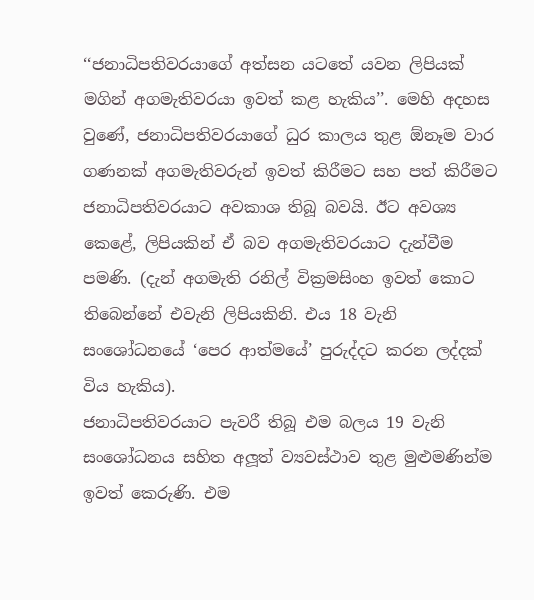‘‘ජනාධිපතිවරයාගේ අත්සන යටතේ යවන ලිපියක් මගින් අගමැතිවරයා ඉවත් කළ හැකිය’’. මෙහි අදහස වුණේ, ජනාධිපතිවරයාගේ ධුර කාලය තුළ ඕනෑම වාර ගණනක් අගමැතිවරුන් ඉවත් කිරීමට සහ පත් කිරීමට ජනාධිපතිවරයාට අවකාශ තිබූ බවයි. ඊට අවශ්‍ය කෙළේ, ලිපියකින් ඒ බව අගමැතිවරයාට දැන්වීම පමණි. (දැන් අගමැති රනිල් වික්‍රමසිංහ ඉවත් කොට තිබෙන්නේ එවැනි ලිපියකිනි. එය 18 වැනි සංශෝධනයේ ‘පෙර ආත්මයේ’ පුරුද්දට කරන ලද්දක් විය හැකිය).
ජනාධිපතිවරයාට පැවරී තිබූ එම බලය 19 වැනි සංශෝධනය සහිත අලූත් ව්‍යවස්ථාව තුළ මුළුමණින්ම ඉවත් කෙරුණි. එම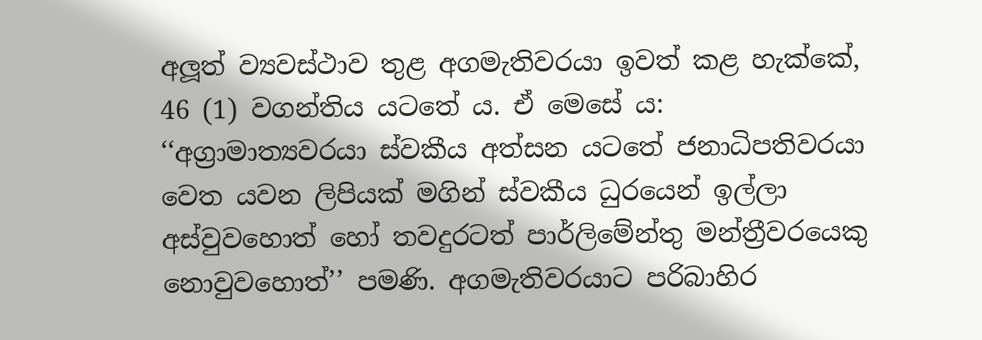අලූත් ව්‍යවස්ථාව තුළ අගමැතිවරයා ඉවත් කළ හැක්කේ, 46 (1) වගන්තිය යටතේ ය. ඒ මෙසේ ය: ‘‘අග්‍රාමාත්‍යවරයා ස්වකීය අත්සන යටතේ ජනාධිපතිවරයා වෙත යවන ලිපියක් මගින් ස්වකීය ධුරයෙන් ඉල්ලා අස්වුවහොත් හෝ තවදුරටත් පාර්ලිමේන්තු මන්ත්‍රීවරයෙකු නොවුවහොත්’’ පමණි. අගමැතිවරයාට පරිබාහිර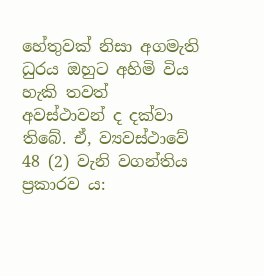හේතුවක් නිසා අගමැති ධුරය ඔහුට අහිමි විය හැකි තවත් අවස්ථාවන් ද දක්වා තිබේ. ඒ, ව්‍යවස්ථාවේ 48 (2) වැනි වගන්තිය ප්‍රකාරව ය: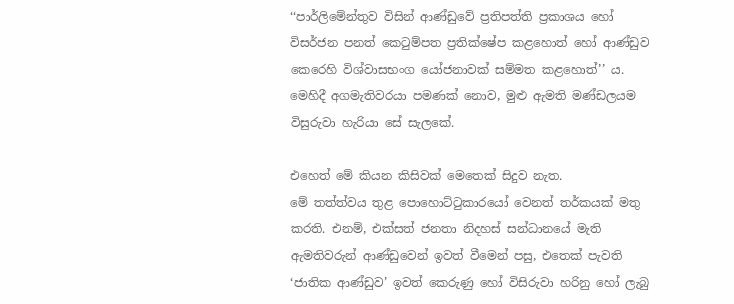‘‘පාර්ලිමේන්තුව විසින් ආණ්ඩුවේ ප්‍රතිපත්ති ප්‍රකාශය හෝ විසර්ජන පනත් කෙටුම්පත ප්‍රතික්ෂේප කළහොත් හෝ ආණ්ඩුව කෙරෙහි විශ්වාසභංග යෝජනාවක් සම්මත කළහොත්’’ ය. මෙහිදී අගමැතිවරයා පමණක් නොව, මුළු ඇමති මණ්ඩලයම විසුරුවා හැරියා සේ සැලකේ.

එහෙත් මේ කියන කිසිවක් මෙතෙක් සිදුව නැත.
මේ තත්ත්වය තුළ පොහොට්ටුකාරයෝ වෙනත් තර්කයක් මතු කරති. එනම්, එක්සත් ජනතා නිදහස් සන්ධානයේ මැති ඇමතිවරුන් ආණ්ඩුවෙන් ඉවත් වීමෙන් පසු, එතෙක් පැවති ‘ජාතික ආණ්ඩුව’ ඉවත් කෙරුණු හෝ විසිරුවා හරිනු හෝ ලැබු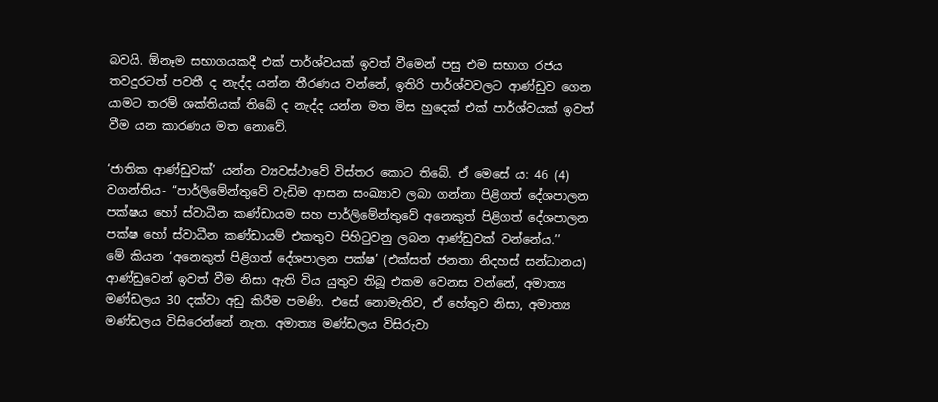බවයි. ඕනෑම සභාගයකදී එක් පාර්ශ්වයක් ඉවත් වීමෙන් පසු එම සභාග රජය තවදුරටත් පවතී ද නැද්ද යන්න තීරණය වන්නේ, ඉතිරි පාර්ශ්වවලට ආණ්ඩුව ගෙන යාමට තරම් ශක්තියක් තිබේ ද නැද්ද යන්න මත මිස හුදෙක් එක් පාර්ශ්වයක් ඉවත් වීම යන කාරණය මත නොවේ.

‘ජාතික ආණ්ඩුවක්’ යන්න ව්‍යවස්ථාවේ විස්තර කොට තිබේ. ඒ මෙසේ ය: 46 (4) වගන්තිය- ‘‘පාර්ලිමේන්තුවේ වැඩිම ආසන සංඛ්‍යාව ලබා ගන්නා පිළිගත් දේශපාලන පක්ෂය හෝ ස්වාධීන කණ්ඩායම සහ පාර්ලිමේන්තුවේ අනෙකුත් පිළිගත් දේශපාලන පක්ෂ හෝ ස්වාධීන කණ්ඩායම් එකතුව පිහිටුවනු ලබන ආණ්ඩුවක් වන්නේය.’’
මේ කියන ‘අනෙකුත් පිළිගත් දේශපාලන පක්ෂ’ (එක්සත් ජනතා නිදහස් සන්ධානය) ආණ්ඩුවෙන් ඉවත් වීම නිසා ඇති විය යුතුව තිබූ එකම වෙනස වන්නේ, අමාත්‍ය මණ්ඩලය 30 දක්වා අඩු කිරීම පමණි. එසේ නොමැතිව, ඒ හේතුව නිසා, අමාත්‍ය මණ්ඩලය විසිරෙන්නේ නැත. අමාත්‍ය මණ්ඩලය විසිරුවා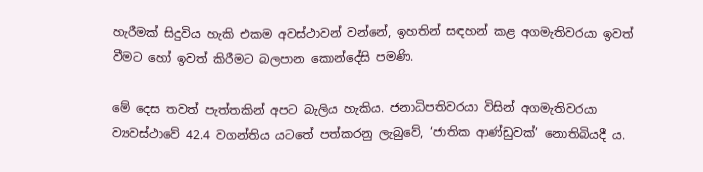හැරීමක් සිදුවිය හැකි එකම අවස්ථාවන් වන්නේ, ඉහතින් සඳහන් කළ අගමැතිවරයා ඉවත් වීමට හෝ ඉවත් කිරීමට බලපාන කොන්දේසි පමණි.

මේ දෙස තවත් පැත්තකින් අපට බැලිය හැකිය. ජනාධිපතිවරයා විසින් අගමැතිවරයා ව්‍යවස්ථාවේ 42.4 වගන්තිය යටතේ පත්කරනු ලැබුවේ, ‘ජාතික ආණ්ඩුවක්’ නොතිබියදී ය.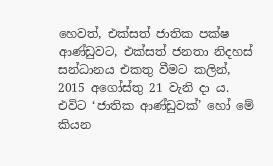හෙවත්, එක්සත් ජාතික පක්ෂ ආණ්ඩුවට, එක්සත් ජනතා නිදහස් සන්ධානය එකතු වීමට කලින්, 2015 අගෝස්තු 21 වැනි දා ය. එවිට ‘ජාතික ආණ්ඩුවක්’ හෝ මේ කියන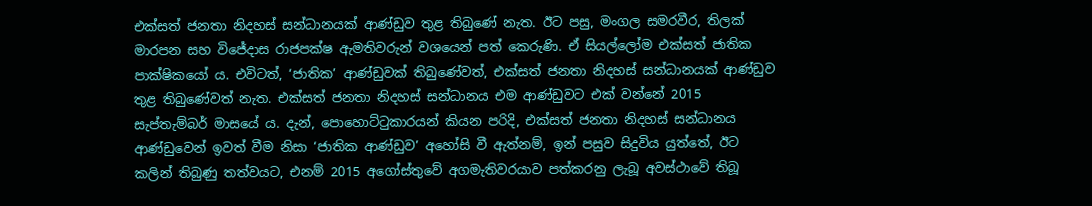එක්සත් ජනතා නිදහස් සන්ධානයක් ආණ්ඩුව තුළ තිබුණේ නැත. ඊට පසු, මංගල සමරවීර, තිලක් මාරපන සහ විජේදාස රාජපක්ෂ ඇමතිවරුන් වශයෙන් පත් කෙරුණි. ඒ සියල්ලෝම එක්සත් ජාතික පාක්ෂිකයෝ ය. එවිටත්, ‘ජාතික’ ආණ්ඩුවක් තිබුණේවත්, එක්සත් ජනතා නිදහස් සන්ධානයක් ආණ්ඩුව තුළ තිබුණේවත් නැත. එක්සත් ජනතා නිදහස් සන්ධානය එම ආණ්ඩුවට එක් වන්නේ 2015 සැප්තැම්බර් මාසයේ ය. දැන්, පොහොට්ටුකාරයන් කියන පරිදි, එක්සත් ජනතා නිදහස් සන්ධානය ආණ්ඩුවෙන් ඉවත් වීම නිසා ‘ජාතික ආණ්ඩුව’ අහෝසි වී ඇත්නම්, ඉන් පසුව සිදුවිය යුත්තේ, ඊට කලින් තිබුණු තත්වයට, එනම් 2015 අගෝස්තුවේ අගමැතිවරයාව පත්කරනු ලැබූ අවස්ථාවේ තිබූ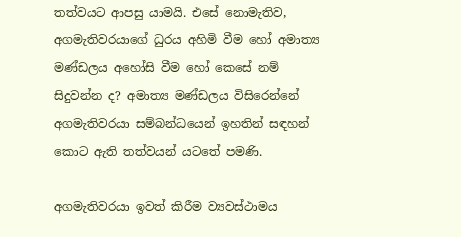තත්වයට ආපසු යාමයි. එසේ නොමැතිව, අගමැතිවරයාගේ ධුරය අහිමි වීම හෝ අමාත්‍ය මණ්ඩලය අහෝසි වීම හෝ කෙසේ නම් සිදුවන්න ද? අමාත්‍ය මණ්ඩලය විසිරෙන්නේ අගමැතිවරයා සම්බන්ධයෙන් ඉහතින් සඳහන් කොට ඇති තත්වයන් යටතේ පමණි.

අගමැතිවරයා ඉවත් කිරීම ව්‍යවස්ථාමය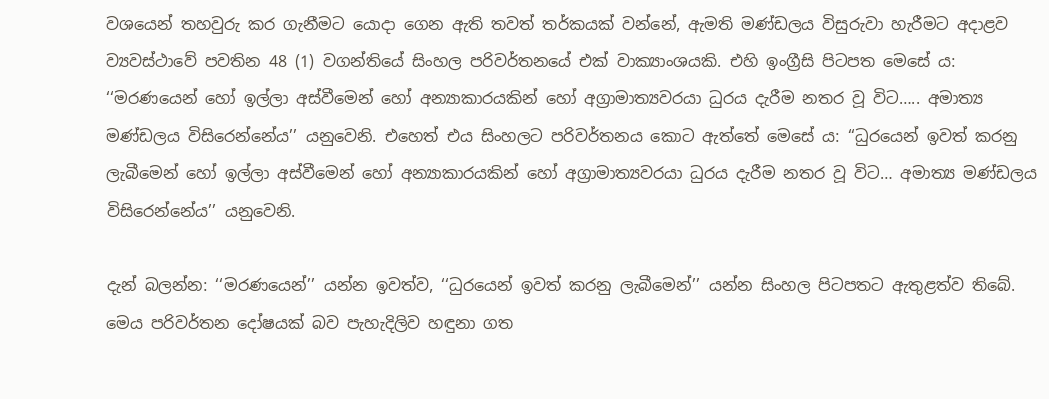වශයෙන් තහවුරු කර ගැනීමට යොදා ගෙන ඇති තවත් තර්කයක් වන්නේ, ඇමති මණ්ඩලය විසුරුවා හැරීමට අදාළව ව්‍යවස්ථාවේ පවතින 48 (1) වගන්තියේ සිංහල පරිවර්තනයේ එක් වාක්‍යාංශයකි. එහි ඉංග්‍රීසි පිටපත මෙසේ ය: ‘‘මරණයෙන් හෝ ඉල්ලා අස්වීමෙන් හෝ අන්‍යාකාරයකින් හෝ අග්‍රාමාත්‍යවරයා ධුරය දැරීම නතර වූ විට….. අමාත්‍ය මණ්ඩලය විසිරෙන්නේය’’ යනුවෙනි. එහෙත් එය සිංහලට පරිවර්තනය කොට ඇත්තේ මෙසේ ය: ‘‘ධුරයෙන් ඉවත් කරනු ලැබීමෙන් හෝ ඉල්ලා අස්වීමෙන් හෝ අන්‍යාකාරයකින් හෝ අග්‍රාමාත්‍යවරයා ධුරය දැරීම නතර වූ විට… අමාත්‍ය මණ්ඩලය විසිරෙන්නේය’’ යනුවෙනි.

දැන් බලන්න: ‘‘මරණයෙන්’’ යන්න ඉවත්ව, ‘‘ධුරයෙන් ඉවත් කරනු ලැබීමෙන්’’ යන්න සිංහල පිටපතට ඇතුළත්ව තිබේ. මෙය පරිවර්තන දෝෂයක් බව පැහැදිලිව හඳුනා ගත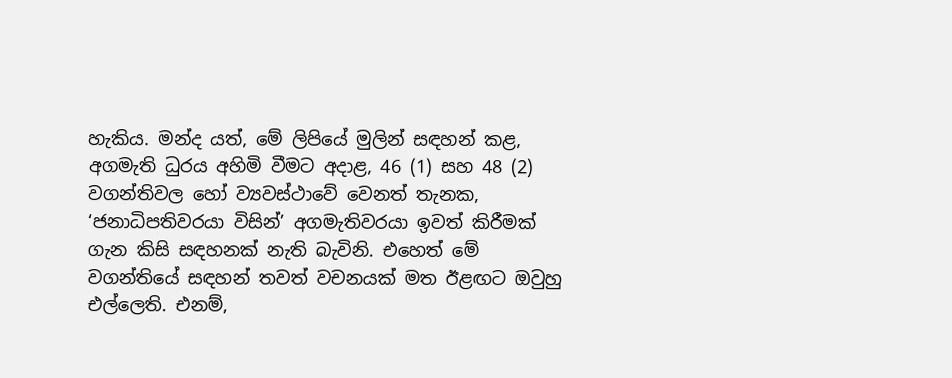හැකිය. මන්ද යත්, මේ ලිපියේ මුලින් සඳහන් කළ, අගමැති ධුරය අහිමි වීමට අදාළ, 46 (1) සහ 48 (2) වගන්තිවල හෝ ව්‍යවස්ථාවේ වෙනත් තැනක, ‘ජනාධිපතිවරයා විසින්’ අගමැතිවරයා ඉවත් කිරීමක් ගැන කිසි සඳහනක් නැති බැවිනි. එහෙත් මේ වගන්තියේ සඳහන් තවත් වචනයක් මත ඊළඟට ඔවුහු එල්ලෙති. එනම්,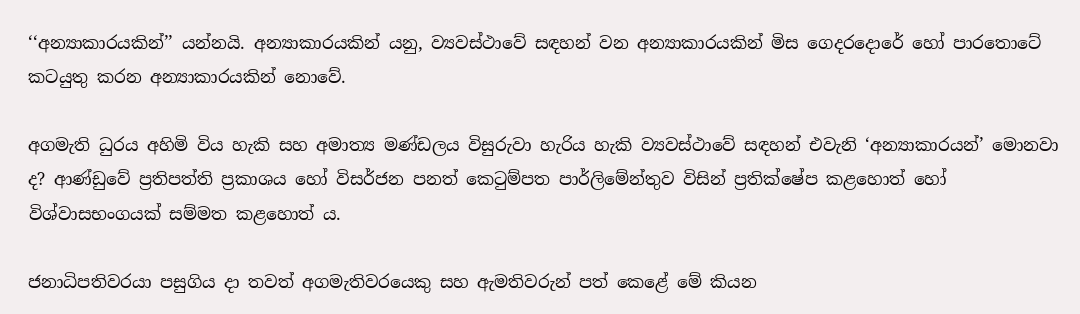‘‘අන්‍යාකාරයකින්’’ යන්නයි. අන්‍යාකාරයකින් යනු, ව්‍යවස්ථාවේ සඳහන් වන අන්‍යාකාරයකින් මිස ගෙදරදොරේ හෝ පාරතොටේ කටයුතු කරන අන්‍යාකාරයකින් නොවේ.

අගමැති ධුරය අහිමි විය හැකි සහ අමාත්‍ය මණ්ඩලය විසුරුවා හැරිය හැකි ව්‍යවස්ථාවේ සඳහන් එවැනි ‘අන්‍යාකාරයන්’ මොනවා ද? ආණ්ඩුවේ ප්‍රතිපත්ති ප්‍රකාශය හෝ විසර්ජන පනත් කෙටුම්පත පාර්ලිමේන්තුව විසින් ප්‍රතික්ෂේප කළහොත් හෝ විශ්වාසභංගයක් සම්මත කළහොත් ය.

ජනාධිපතිවරයා පසුගිය දා තවත් අගමැතිවරයෙකු සහ ඇමතිවරුන් පත් කෙළේ මේ කියන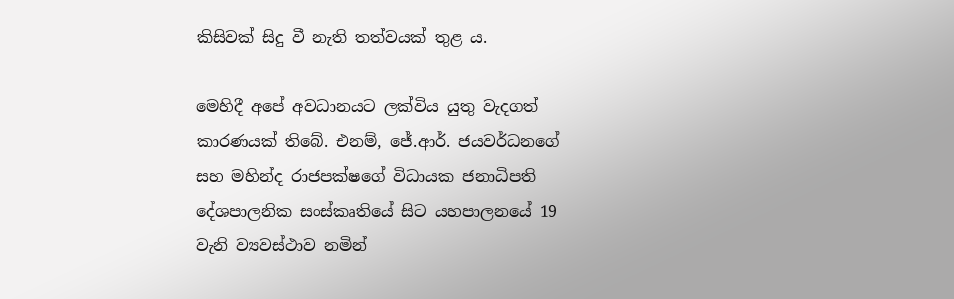කිසිවක් සිදු වී නැති තත්වයක් තුළ ය.

මෙහිදී අපේ අවධානයට ලක්විය යුතු වැදගත් කාරණයක් තිබේ. එනම්, ජේ.ආර්. ජයවර්ධනගේ සහ මහින්ද රාජපක්ෂගේ විධායක ජනාධිපති දේශපාලනික සංස්කෘතියේ සිට යහපාලනයේ 19 වැනි ව්‍යවස්ථාව නමින්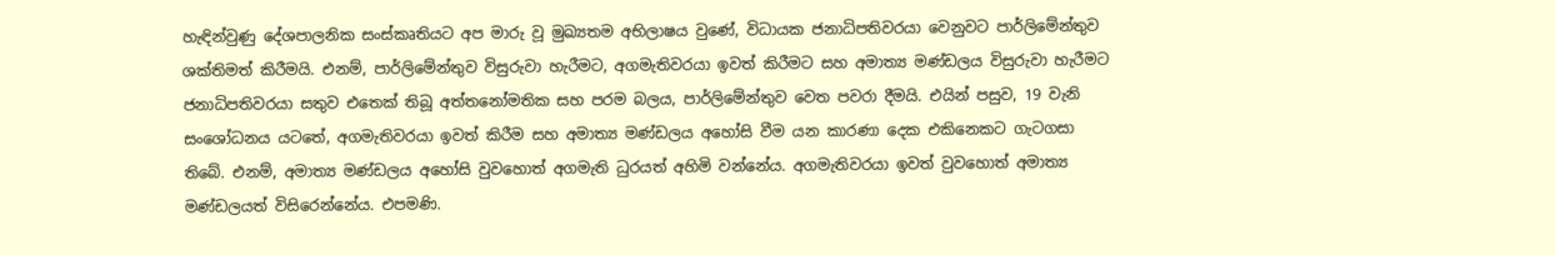හැඳින්වුණු දේශපාලනික සංස්කෘතියට අප මාරු වූ මුඛ්‍යතම අභිලාෂය වුණේ, විධායක ජනාධිපතිවරයා වෙනුවට පාර්ලිමේන්තුව ශක්තිමත් කිරීමයි. එනම්, පාර්ලිමේන්තුව විසුරුවා හැරීමට, අගමැතිවරයා ඉවත් කිරීමට සහ අමාත්‍ය මණ්ඩලය විසුරුවා හැරීමට ජනාධිපතිවරයා සතුව එතෙක් තිබූ අත්තනෝමතික සහ පරම බලය, පාර්ලිමේන්තුව වෙත පවරා දීමයි. එයින් පසුව, 19 වැනි සංශෝධනය යටතේ, අගමැතිවරයා ඉවත් කිරීම සහ අමාත්‍ය මණ්ඩලය අහෝසි වීම යන කාරණා දෙක එකිනෙකට ගැටගසා තිබේ. එනම්, අමාත්‍ය මණ්ඩලය අහෝසි වුවහොත් අගමැති ධුරයත් අහිමි වන්නේය. අගමැතිවරයා ඉවත් වුවහොත් අමාත්‍ය මණ්ඩලයත් විසිරෙන්නේය. එපමණි.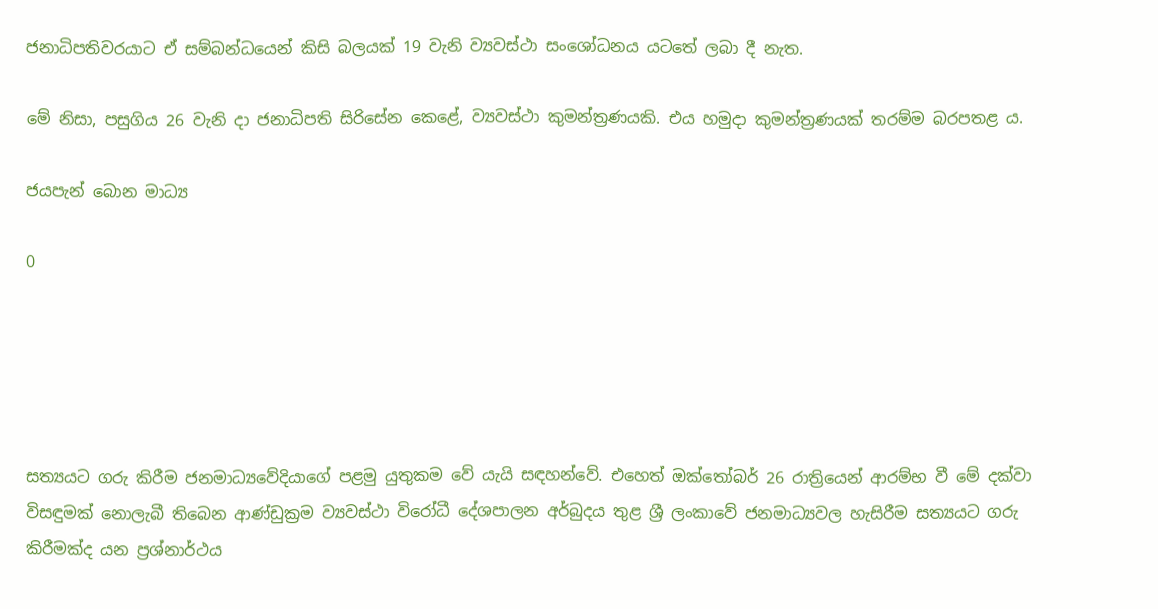ජනාධිපතිවරයාට ඒ සම්බන්ධයෙන් කිසි බලයක් 19 වැනි ව්‍යවස්ථා සංශෝධනය යටතේ ලබා දී නැත.

මේ නිසා, පසුගිය 26 වැනි දා ජනාධිපති සිරිසේන කෙළේ, ව්‍යවස්ථා කුමන්ත්‍රණයකි. එය හමුදා කුමන්ත්‍රණයක් තරම්ම බරපතළ ය.

ජයපැන් බොන මාධ්‍ය

0





සත්‍යයට ගරු කිරීම ජනමාධ්‍යවේදියාගේ පළමු යුතුකම වේ යැයි සඳහන්වේ. එහෙත් ඔක්තෝබර් 26 රාත්‍රියෙන් ආරම්භ වී මේ දක්වා විසඳුමක් නොලැබී තිබෙන ආණ්ඩුක්‍රම ව්‍යවස්ථා විරෝධී දේශපාලන අර්බුදය තුළ ශ්‍රී ලංකාවේ ජනමාධ්‍යවල හැසිරීම සත්‍යයට ගරු කිරීමක්ද යන ප්‍රශ්නාර්ථය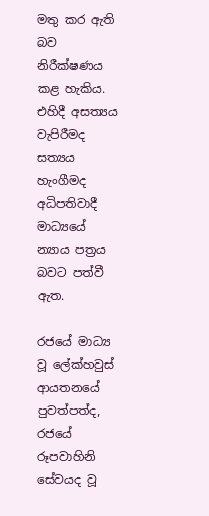මතු කර ඇති බව නිරීක්ෂණය කළ හැකිය. එහිදී අසත්‍යය වැපිරීමද සත්‍යය හැංගීමද අධිපතිවාදී මාධ්‍යයේ න්‍යාය පත්‍රය බවට පත්වී ඇත.

රජයේ මාධ්‍ය වූ ලේක්හවුස් ආයතනයේ පුවත්පත්ද, රජයේ රූපවාහිනි සේවයද වූ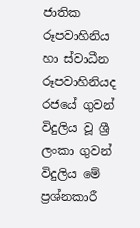ජාතික රූපවාහිනිය හා ස්වාධීන රූපවාහිනියද රජයේ ගුවන් විදුලිය වූ ශ්‍රී ලංකා ගුවන් විදුලිය මේ ප්‍රශ්නකාරී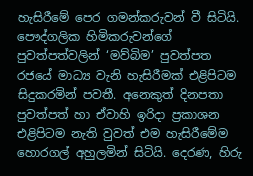හැසිරීමේ පෙර ගමන්කරුවන් වී සිටියි.
පෞද්ගලික හිමිකරුවන්ගේ පුවත්පත්වලින් ‘මව්බිම’ පුවත්පත රජයේ මාධ්‍ය වැනි හැසිරීමක් එළිපිටම සිදුකරමින් පවතී. අනෙකුත් දිනපතා පුවත්පත් හා ඒවාහි ඉරිදා ප්‍රකාශන එළිපිටම නැති වුවත් එම හැසිරීමේම හොරගල් අහුලමින් සිටියි. දෙරණ, හිරු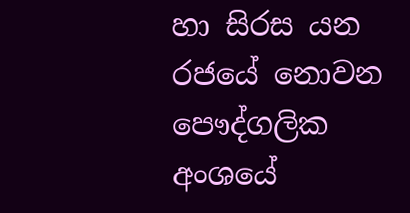හා සිරස යන රජයේ නොවන පෞද්ගලික අංශයේ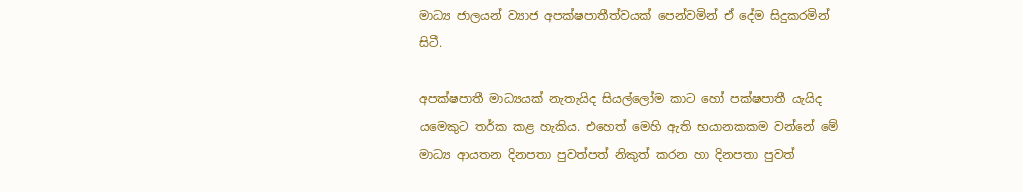මාධ්‍ය ජාලයන් ව්‍යාජ අපක්ෂපාතීත්වයක් පෙන්වමින් ඒ දේම සිදුකරමින් සිටී.

අපක්ෂපාතී මාධ්‍යයක් නැතැයිද සියල්ලෝම කාට හෝ පක්ෂපාතී යැයිද යමෙකුට තර්ක කළ හැකිය. එහෙත් මෙහි ඇති භයානකකම වන්නේ මේ මාධ්‍ය ආයතන දිනපතා පුවත්පත් නිකුත් කරන හා දිනපතා පුවත්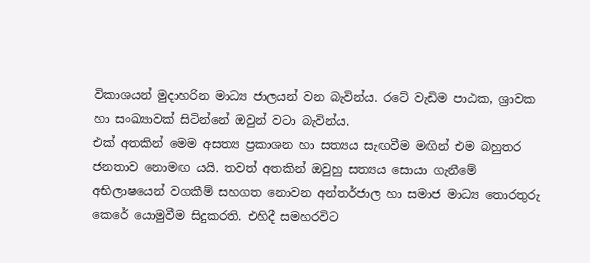විකාශයන් මුදාහරින මාධ්‍ය ජාලයන් වන බැවින්ය. රටේ වැඩිම පාඨක, ශ්‍රාවක හා සංඛ්‍යාවක් සිටින්නේ ඔවුන් වටා බැවින්ය.
එක් අතකින් මෙම අසත්‍ය ප්‍රකාශන හා සත්‍යය සැඟවීම මඟින් එම බහුතර ජනතාව නොමඟ යයි. තවත් අතකින් ඔවුහු සත්‍යය සොයා ගැනීමේ අභිලාෂයෙන් වගකීම් සහගත නොවන අන්තර්ජාල හා සමාජ මාධ්‍ය තොරතුරු කෙරේ යොමුවීම සිදුකරති. එහිදී සමහරවිට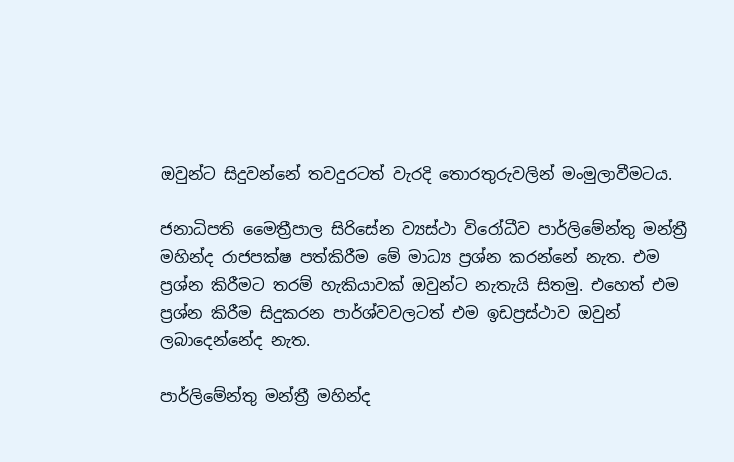ඔවුන්ට සිදුවන්නේ තවදුරටත් වැරදි තොරතුරුවලින් මංමුලාවීමටය.

ජනාධිපති මෛත්‍රීපාල සිරිසේන ව්‍යස්ථා විරෝධීව පාර්ලිමේන්තු මන්ත්‍රී මහින්ද රාජපක්ෂ පත්කිරීම මේ මාධ්‍ය ප්‍රශ්න කරන්නේ නැත. එම ප්‍රශ්න කිරීමට තරම් හැකියාවක් ඔවුන්ට නැතැයි සිතමු. එහෙත් එම ප්‍රශ්න කිරීම සිදුකරන පාර්ශ්වවලටත් එම ඉඩප්‍රස්ථාව ඔවුන් ලබාදෙන්නේද නැත.

පාර්ලිමේන්තු මන්ත්‍රී මහින්ද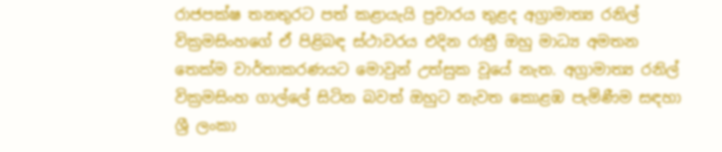රාජපක්ෂ තනතුරට පත් කළායැයි ප්‍රචාරය තුළද අග්‍රාමාත්‍ය රනිල් වික්‍රමසිංහගේ ඒ පිළිබඳ ස්ථාවරය එදින රාත්‍රී ඔහු මාධ්‍ය අමතන තෙක්ම වාර්තාකරණයට මොවුන් උත්සුක වූයේ නැත. අග්‍රාමාත්‍ය රනිල් වික්‍රමසිංහ ගාල්ලේ සිටින බවත් ඔහුට නැවත කොළඹ පැමිණීම සඳහා ශ්‍රී ලංකා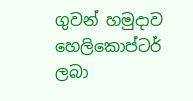ගුවන් හමුදාව හෙලිකොප්ටර් ලබා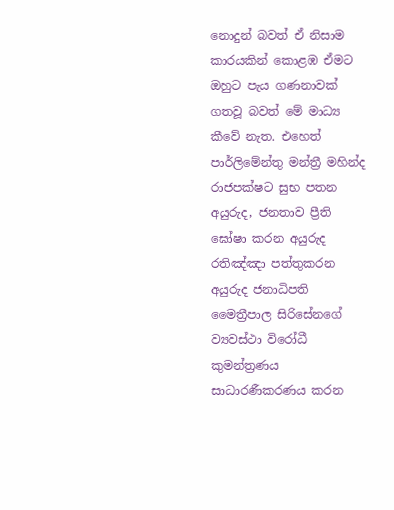නොදුන් බවත් ඒ නිසාම කාරයකින් කොළඹ ඒමට ඔහුට පැය ගණනාවක් ගතවූ බවත් මේ මාධ්‍ය කීවේ නැත. එහෙත් පාර්ලිමේන්තු මන්ත්‍රී මහින්ද රාජපක්ෂට සුභ පතන අයුරුද, ජනතාව ප්‍රීති ඝෝෂා කරන අයුරුද රතිඤ්ඤා පත්තුකරන අයුරුද ජනාධිපති මෛත්‍රීපාල සිරිසේනගේ ව්‍යවස්ථා විරෝධී කුමන්ත්‍රණය සාධාරණීකරණය කරන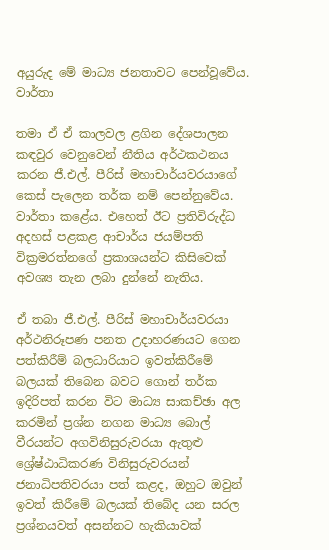අයුරුද මේ මාධ්‍ය ජනතාවට පෙන්වූවේය. වාර්තා

තමා ඒ ඒ කාලවල ළගින දේශපාලන කඳවුර වෙනුවෙන් නීතිය අර්ථකථනය කරන ජී.එල්. පීරිස් මහාචාර්යවරයාගේ කෙස් පැලෙන තර්ක නම් පෙන්නුවේය. වාර්තා කළේය. එහෙත් ඊට ප්‍රතිවිරුද්ධ අදහස් පළකළ ආචාර්ය ජයම්පති වික්‍රමරත්නගේ ප්‍රකාශයන්ට කිසිවෙක් අවශ්‍ය තැන ලබා දුන්නේ නැතිය.

ඒ තබා ජී.එල්. පීරිස් මහාචාර්යවරයා අර්ථනිරූපණ පනත උදාහරණයට ගෙන පත්කිරීම් බලධාරියාට ඉවත්කිරීමේ බලයක් තිබෙන බවට ගොන් තර්ක ඉදිරිපත් කරන විට මාධ්‍ය සාකච්ඡා අල කරමින් ප්‍රශ්න නගන මාධ්‍ය බොල් වීරයන්ට අගවිනිසුරුවරයා ඇතුළු ශ්‍රේෂ්ඨාධිකරණ විනිසුරුවරයන් ජනාධිපතිවරයා පත් කළද, ඔහුට ඔවුන් ඉවත් කිරීමේ බලයක් තිබේද යන සරල ප්‍රශ්නයවත් අසන්නට හැකියාවක්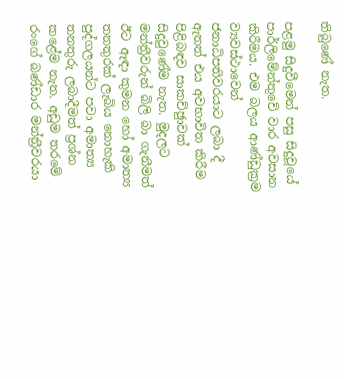තිබුණේ නැත.

පළමු සිදුවීමෙන් පසු සිදුවූයේ පාර්ලිමේන්තුවේ වාර අවසාන කිරීමය. එම බලය ආණ්ඩුක්‍රම ව්‍යවස්ථාවෙන් ජනාධිපතිවරයාට ලබා දී ඇතත් එය අවභාවිත කිරීම පිළිබඳව සාකච්ඡුාවක් සිදුවුණේම නැත. මුදලට මන්ත්‍රීවරුන් බිලි බා ගැනීමත් ඊට ඈඳා කුමන හෝ අමාත්‍ය තනතුරක් ලැබිය නොහැකි පුද්ගලයන්ට පවා අමාත්‍ය තනතුරු ලබාදීමත් ප්‍රශ්න කළේම නැත. අඩුම තරමේ රංගේ බණ්ඩාර මන්ත්‍රීවරයා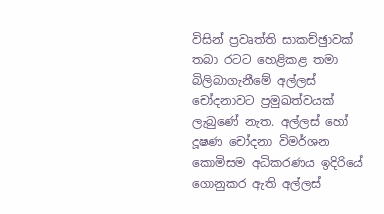විසින් ප්‍රවෘත්ති සාකච්ඡුාවක් තබා රටට හෙළිකළ තමා බිලිබාගැනීමේ අල්ලස් චෝදනාවට ප්‍රමුඛත්වයක් ලැබුණේ නැත. අල්ලස් හෝ දූෂණ චෝදනා විමර්ශන කොමිසම අධිකරණය ඉදිරියේ ගොනුකර ඇති අල්ලස්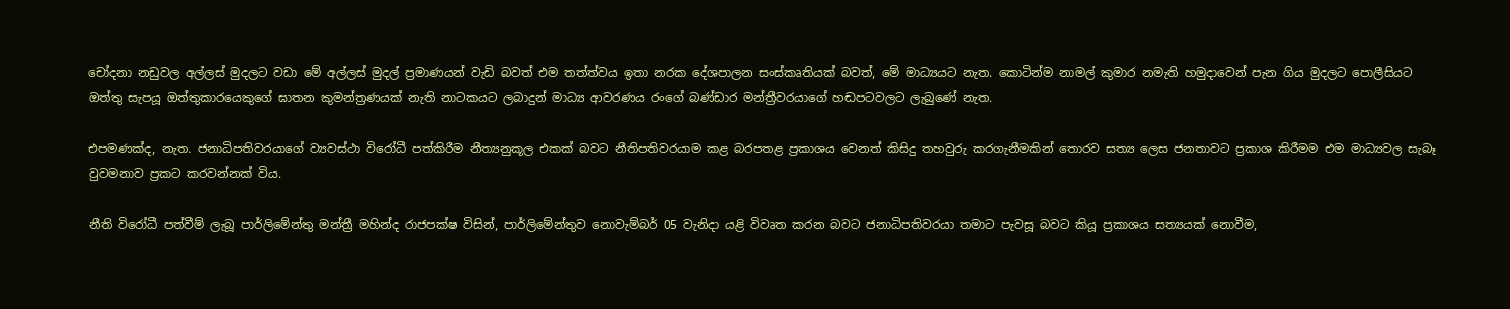චෝදනා නඩුවල අල්ලස් මුදලට වඩා මේ අල්ලස් මුදල් ප්‍රමාණයන් වැඩි බවත් එම තත්ත්වය ඉතා නරක දේශපාලන සංස්කෘතියක් බවත්, මේ මාධ්‍යයට නැත. කොටින්ම නාමල් කුමාර නමැති හමුදාවෙන් පැන ගිය මුදලට පොලීසියට ඔත්තු සැපයූ ඔත්තුකාරයෙකුගේ ඝාතන කුමන්ත්‍රණයක් නැති නාටකයට ලබාදුන් මාධ්‍ය ආවරණය රංගේ බණ්ඩාර මන්ත්‍රීවරයාගේ හඬපටවලට ලැබුණේ නැත.

එපමණක්ද, නැත. ජනාධිපතිවරයාගේ ව්‍යවස්ථා විරෝධී පත්කිරීම නීත්‍යනුකූල එකක් බවට නීතිපතිවරයාම කළ බරපතළ ප්‍රකාශය වෙනත් කිසිදු තහවුරු කරගැනීමකින් තොරව සත්‍ය ලෙස ජනතාවට ප්‍රකාශ කිරීමම එම මාධ්‍යවල සැබෑ වුවමනාව ප්‍රකට කරවන්නක් විය.

නීති විරෝධී පත්වීම් ලැබූ පාර්ලිමේන්තු මන්ත්‍රී මහින්ද රාජපක්ෂ විසින්, පාර්ලිමේන්තුව නොවැම්බර් 05 වැනිදා යළි විවෘත කරන බවට ජනාධිපතිවරයා තමාට පැවසූ බවට කියූ ප්‍රකාශය සත්‍යයක් නොවීම,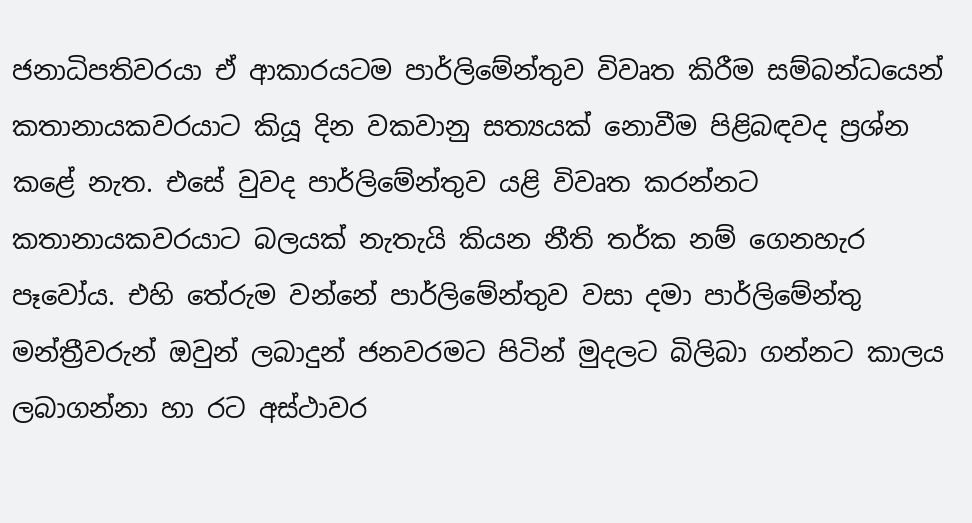ජනාධිපතිවරයා ඒ ආකාරයටම පාර්ලිමේන්තුව විවෘත කිරීම සම්බන්ධයෙන් කතානායකවරයාට කියූ දින වකවානු සත්‍යයක් නොවීම පිළිබඳවද ප්‍රශ්න කළේ නැත. එසේ වුවද පාර්ලිමේන්තුව යළි විවෘත කරන්නට කතානායකවරයාට බලයක් නැතැයි කියන නීති තර්ක නම් ගෙනහැර පෑවෝය. එහි තේරුම වන්නේ පාර්ලිමේන්තුව වසා දමා පාර්ලිමේන්තු මන්ත්‍රීවරුන් ඔවුන් ලබාදුන් ජනවරමට පිටින් මුදලට බිලිබා ගන්නට කාලය ලබාගන්නා හා රට අස්ථාවර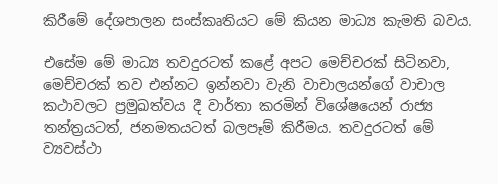කිරීමේ දේශපාලන සංස්කෘතියට මේ කියන මාධ්‍ය කැමති බවය.

එසේම මේ මාධ්‍ය තවදුරටත් කළේ අපට මෙච්චරක් සිටිනවා, මෙච්චරක් තව එන්නට ඉන්නවා වැනි වාචාලයන්ගේ වාචාල කථාවලට ප්‍රමුඛත්වය දී වාර්තා කරමින් විශේෂයෙන් රාජ්‍ය තන්ත්‍රයටත්, ජනමතයටත් බලපෑම් කිරීමය. තවදුරටත් මේ ව්‍යවස්ථා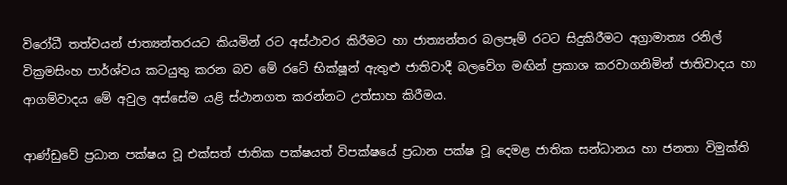විරෝධී තත්වයන් ජාත්‍යන්තරයට කියමින් රට අස්ථාවර කිරීමට හා ජාත්‍යන්තර බලපෑම් රටට සිදුකිරීමට අග්‍රාමාත්‍ය රනිල් වික්‍රමසිංහ පාර්ශ්වය කටයුතු කරන බව මේ රටේ භික්ෂූන් ඇතුළු ජාතිවාදී බලවේග මඟින් ප්‍රකාශ කරවාගනිමින් ජාතිවාදය හා ආගම්වාදය මේ අවුල අස්සේම යළි ස්ථානගත කරන්නට උත්සාහ කිරීමය.

ආණ්ඩුවේ ප්‍රධාන පක්ෂය වූ එක්සත් ජාතික පක්ෂයත් විපක්ෂයේ ප්‍රධාන පක්ෂ වූ දෙමළ ජාතික සන්ධානය හා ජනතා විමුක්ති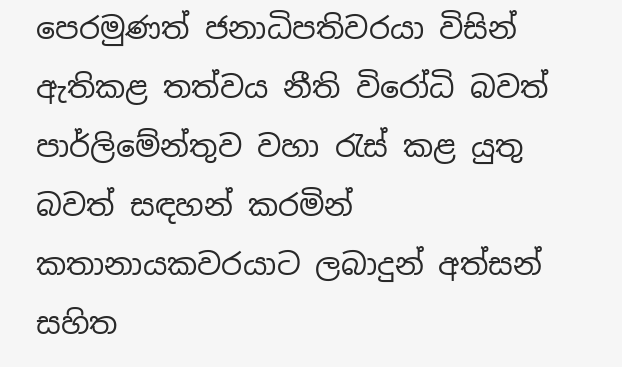පෙරමුණත් ජනාධිපතිවරයා විසින් ඇතිකළ තත්වය නීති විරෝධි බවත් පාර්ලිමේන්තුව වහා රැස් කළ යුතු බවත් සඳහන් කරමින් කතානායකවරයාට ලබාදුන් අත්සන් සහිත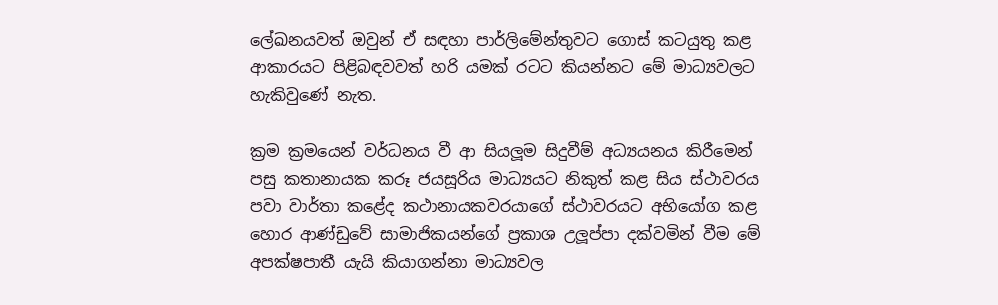ලේඛනයවත් ඔවුන් ඒ සඳහා පාර්ලිමේන්තුවට ගොස් කටයුතු කළ ආකාරයට පිළිබඳවවත් හරි යමක් රටට කියන්නට මේ මාධ්‍යවලට හැකිවුණේ නැත.

ක්‍රම ක්‍රමයෙන් වර්ධනය වී ආ සියලූම සිදුවීම් අධ්‍යයනය කිරීමෙන් පසු කතානායක කරූ ජයසූරිය මාධ්‍යයට නිකුත් කළ සිය ස්ථාවරය පවා වාර්තා කළේද කථානායකවරයාගේ ස්ථාවරයට අභියෝග කළ හොර ආණ්ඩුවේ සාමාජිකයන්ගේ ප්‍රකාශ උලූ‍ප්පා දක්වමින් වීම මේ අපක්ෂපාතී යැයි කියාගන්නා මාධ්‍යවල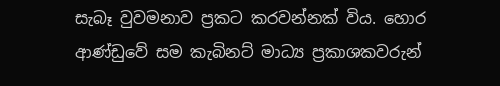සැබෑ වුවමනාව ප්‍රකට කරවන්නක් විය. හොර ආණ්ඩුවේ සම කැබිනට් මාධ්‍ය ප්‍රකාශකවරුන්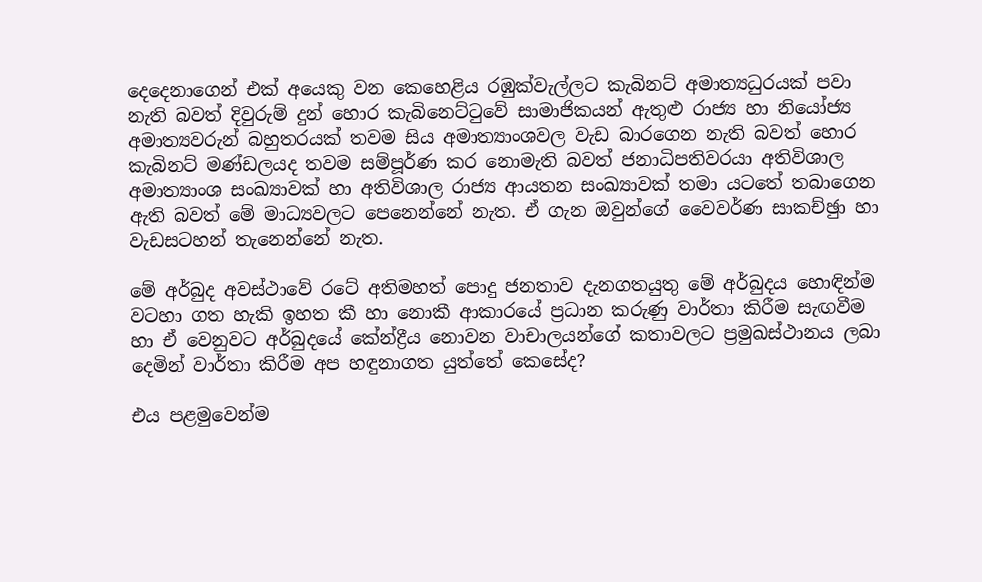දෙදෙනාගෙන් එක් අයෙකු වන කෙහෙළිය රඹුක්වැල්ලට කැබිනට් අමාත්‍යධුරයක් පවා නැති බවත් දිවුරුම් දුන් හොර කැබිනෙට්ටුවේ සාමාජිකයන් ඇතුළු රාජ්‍ය හා නියෝජ්‍ය අමාත්‍යවරුන් බහුතරයක් තවම සිය අමාත්‍යාංශවල වැඩ බාරගෙන නැති බවත් හොර කැබිනට් මණ්ඩලයද තවම සම්පූර්ණ කර නොමැති බවත් ජනාධිපතිවරයා අතිවිශාල අමාත්‍යාංශ සංඛ්‍යාවක් හා අතිවිශාල රාජ්‍ය ආයතන සංඛ්‍යාවක් තමා යටතේ තබාගෙන ඇති බවත් මේ මාධ්‍යවලට පෙනෙන්නේ නැත. ඒ ගැන ඔවුන්ගේ වෛවර්ණ සාකච්ඡුා හා වැඩසටහන් තැනෙන්නේ නැත.

මේ අර්බුද අවස්ථාවේ රටේ අතිමහත් පොදු ජනතාව දැනගතයුතු මේ අර්බුදය හොඳින්ම වටහා ගත හැකි ඉහත කී හා නොකී ආකාරයේ ප්‍රධාන කරුණු වාර්තා කිරීම සැඟවීම හා ඒ වෙනුවට අර්බුදයේ කේන්ද්‍රීය නොවන වාචාලයන්ගේ කතාවලට ප්‍රමුඛස්ථානය ලබා දෙමින් වාර්තා කිරීම අප හඳුනාගත යුත්තේ කෙසේද?

එය පළමුවෙන්ම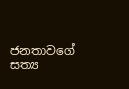ජනතාවගේ සත්‍ය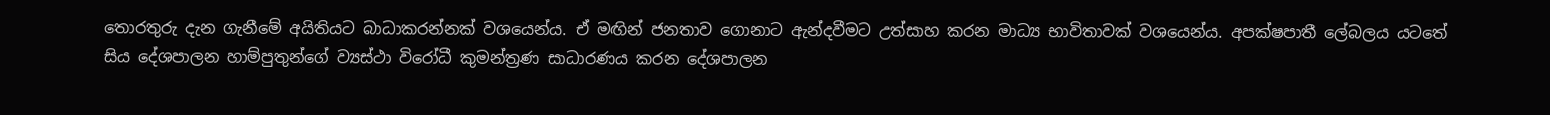තොරතුරු දැන ගැනීමේ අයිතියට බාධාකරන්නක් වශයෙන්ය. ඒ මඟින් ජනතාව ගොනාට ඇන්දවීමට උත්සාහ කරන මාධ්‍ය භාවිතාවක් වශයෙන්ය. අපක්ෂපාතී ලේබලය යටතේ සිය දේශපාලන හාම්පුතුන්ගේ ව්‍යස්ථා විරෝධී කුමන්ත්‍රණ සාධාරණය කරන දේශපාලන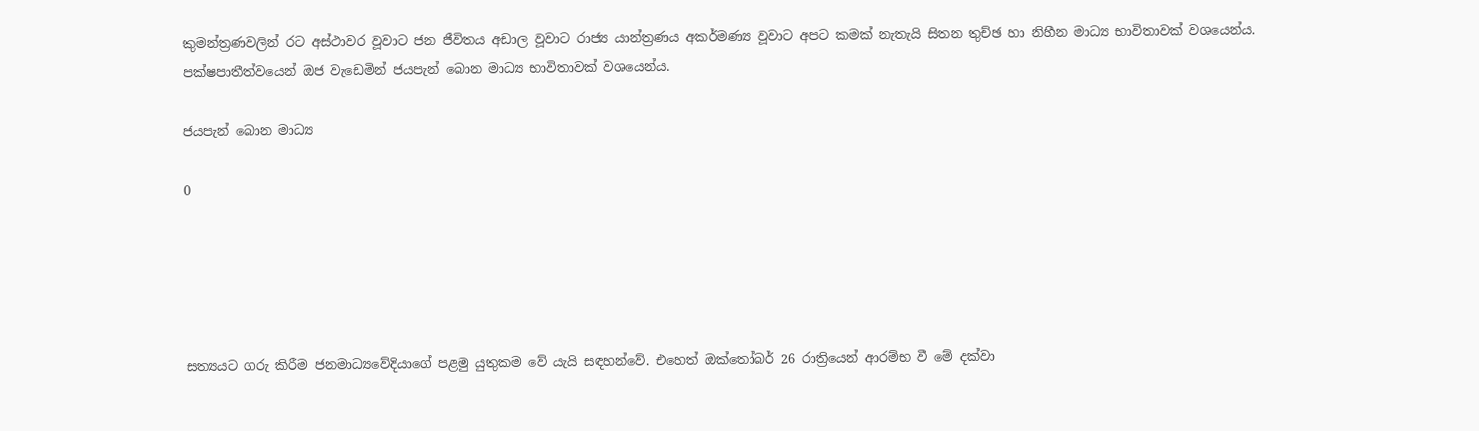කුමන්ත්‍රණවලින් රට අස්ථාවර වූවාට ජන ජීවිතය අඩාල වූවාට රාජ්‍ය යාන්ත්‍රණය අකර්මණ්‍ය වූවාට අපට කමක් නැතැයි සිතන තුච්ඡ හා නිහීන මාධ්‍ය භාවිතාවක් වශයෙන්ය. පක්ෂපාතීත්වයෙන් ඔජ වැඩෙමින් ජයපැන් බොන මාධ්‍ය භාවිතාවක් වශයෙන්ය.

ජයපැන් බොන මාධ්‍ය

0





සත්‍යයට ගරු කිරීම ජනමාධ්‍යවේදියාගේ පළමු යුතුකම වේ යැයි සඳහන්වේ. එහෙත් ඔක්තෝබර් 26 රාත්‍රියෙන් ආරම්භ වී මේ දක්වා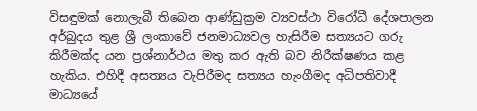විසඳුමක් නොලැබී තිබෙන ආණ්ඩුක්‍රම ව්‍යවස්ථා විරෝධී දේශපාලන අර්බුදය තුළ ශ්‍රී ලංකාවේ ජනමාධ්‍යවල හැසිරීම සත්‍යයට ගරු කිරීමක්ද යන ප්‍රශ්නාර්ථය මතු කර ඇති බව නිරීක්ෂණය කළ හැකිය. එහිදී අසත්‍යය වැපිරීමද සත්‍යය හැංගීමද අධිපතිවාදී මාධ්‍යයේ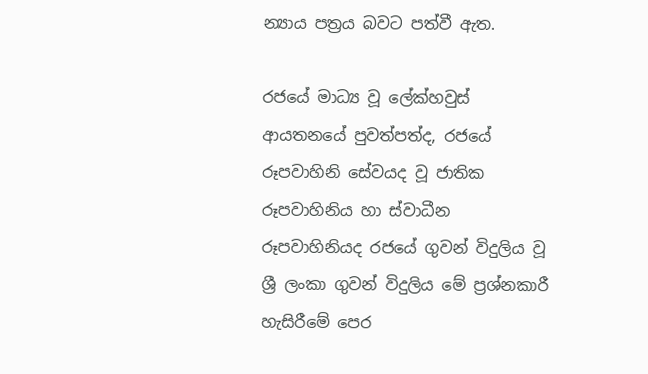න්‍යාය පත්‍රය බවට පත්වී ඇත.

රජයේ මාධ්‍ය වූ ලේක්හවුස් ආයතනයේ පුවත්පත්ද, රජයේ රූපවාහිනි සේවයද වූ ජාතික රූපවාහිනිය හා ස්වාධීන රූපවාහිනියද රජයේ ගුවන් විදුලිය වූ ශ්‍රී ලංකා ගුවන් විදුලිය මේ ප්‍රශ්නකාරී හැසිරීමේ පෙර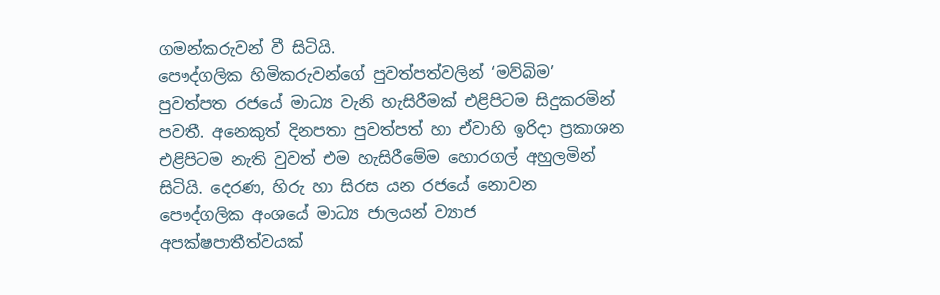ගමන්කරුවන් වී සිටියි.
පෞද්ගලික හිමිකරුවන්ගේ පුවත්පත්වලින් ‘මව්බිම’ පුවත්පත රජයේ මාධ්‍ය වැනි හැසිරීමක් එළිපිටම සිදුකරමින් පවතී. අනෙකුත් දිනපතා පුවත්පත් හා ඒවාහි ඉරිදා ප්‍රකාශන එළිපිටම නැති වුවත් එම හැසිරීමේම හොරගල් අහුලමින් සිටියි. දෙරණ, හිරු හා සිරස යන රජයේ නොවන පෞද්ගලික අංශයේ මාධ්‍ය ජාලයන් ව්‍යාජ අපක්ෂපාතීත්වයක්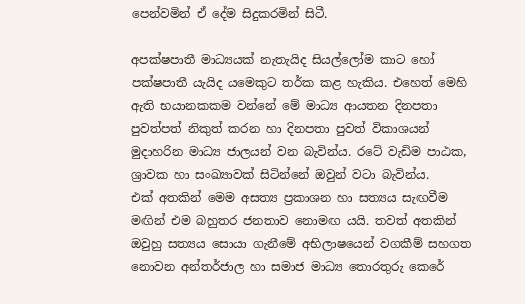පෙන්වමින් ඒ දේම සිදුකරමින් සිටී.

අපක්ෂපාතී මාධ්‍යයක් නැතැයිද සියල්ලෝම කාට හෝ පක්ෂපාතී යැයිද යමෙකුට තර්ක කළ හැකිය. එහෙත් මෙහි ඇති භයානකකම වන්නේ මේ මාධ්‍ය ආයතන දිනපතා පුවත්පත් නිකුත් කරන හා දිනපතා පුවත් විකාශයන් මුදාහරින මාධ්‍ය ජාලයන් වන බැවින්ය. රටේ වැඩිම පාඨක, ශ්‍රාවක හා සංඛ්‍යාවක් සිටින්නේ ඔවුන් වටා බැවින්ය.
එක් අතකින් මෙම අසත්‍ය ප්‍රකාශන හා සත්‍යය සැඟවීම මඟින් එම බහුතර ජනතාව නොමඟ යයි. තවත් අතකින් ඔවුහු සත්‍යය සොයා ගැනීමේ අභිලාෂයෙන් වගකීම් සහගත නොවන අන්තර්ජාල හා සමාජ මාධ්‍ය තොරතුරු කෙරේ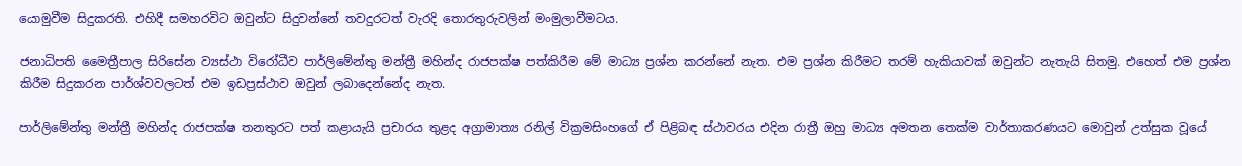යොමුවීම සිදුකරති. එහිදී සමහරවිට ඔවුන්ට සිදුවන්නේ තවදුරටත් වැරදි තොරතුරුවලින් මංමුලාවීමටය.

ජනාධිපති මෛත්‍රීපාල සිරිසේන ව්‍යස්ථා විරෝධීව පාර්ලිමේන්තු මන්ත්‍රී මහින්ද රාජපක්ෂ පත්කිරීම මේ මාධ්‍ය ප්‍රශ්න කරන්නේ නැත. එම ප්‍රශ්න කිරීමට තරම් හැකියාවක් ඔවුන්ට නැතැයි සිතමු. එහෙත් එම ප්‍රශ්න කිරීම සිදුකරන පාර්ශ්වවලටත් එම ඉඩප්‍රස්ථාව ඔවුන් ලබාදෙන්නේද නැත.

පාර්ලිමේන්තු මන්ත්‍රී මහින්ද රාජපක්ෂ තනතුරට පත් කළායැයි ප්‍රචාරය තුළද අග්‍රාමාත්‍ය රනිල් වික්‍රමසිංහගේ ඒ පිළිබඳ ස්ථාවරය එදින රාත්‍රී ඔහු මාධ්‍ය අමතන තෙක්ම වාර්තාකරණයට මොවුන් උත්සුක වූයේ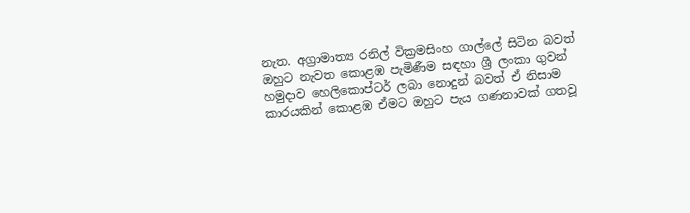නැත. අග්‍රාමාත්‍ය රනිල් වික්‍රමසිංහ ගාල්ලේ සිටින බවත් ඔහුට නැවත කොළඹ පැමිණීම සඳහා ශ්‍රී ලංකා ගුවන් හමුදාව හෙලිකොප්ටර් ලබා නොදුන් බවත් ඒ නිසාම කාරයකින් කොළඹ ඒමට ඔහුට පැය ගණනාවක් ගතවූ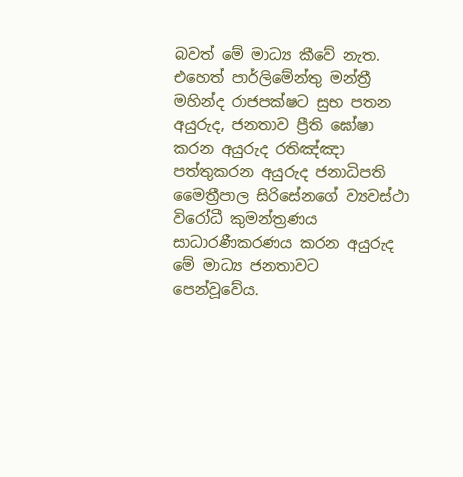බවත් මේ මාධ්‍ය කීවේ නැත. එහෙත් පාර්ලිමේන්තු මන්ත්‍රී මහින්ද රාජපක්ෂට සුභ පතන අයුරුද, ජනතාව ප්‍රීති ඝෝෂා කරන අයුරුද රතිඤ්ඤා පත්තුකරන අයුරුද ජනාධිපති මෛත්‍රීපාල සිරිසේනගේ ව්‍යවස්ථා විරෝධී කුමන්ත්‍රණය සාධාරණීකරණය කරන අයුරුද මේ මාධ්‍ය ජනතාවට පෙන්වූවේය.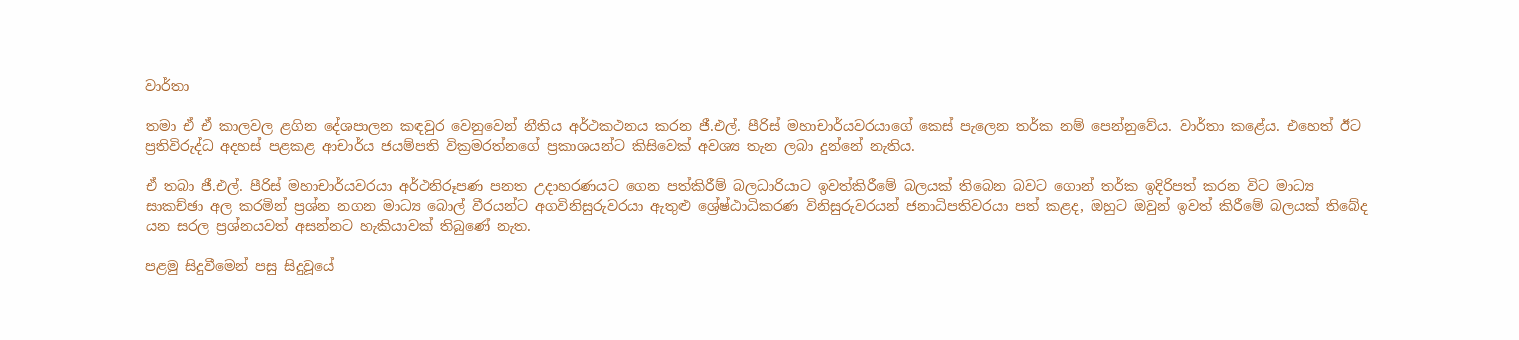වාර්තා

තමා ඒ ඒ කාලවල ළගින දේශපාලන කඳවුර වෙනුවෙන් නීතිය අර්ථකථනය කරන ජී.එල්. පීරිස් මහාචාර්යවරයාගේ කෙස් පැලෙන තර්ක නම් පෙන්නුවේය. වාර්තා කළේය. එහෙත් ඊට ප්‍රතිවිරුද්ධ අදහස් පළකළ ආචාර්ය ජයම්පති වික්‍රමරත්නගේ ප්‍රකාශයන්ට කිසිවෙක් අවශ්‍ය තැන ලබා දුන්නේ නැතිය.

ඒ තබා ජී.එල්. පීරිස් මහාචාර්යවරයා අර්ථනිරූපණ පනත උදාහරණයට ගෙන පත්කිරීම් බලධාරියාට ඉවත්කිරීමේ බලයක් තිබෙන බවට ගොන් තර්ක ඉදිරිපත් කරන විට මාධ්‍ය සාකච්ඡා අල කරමින් ප්‍රශ්න නගන මාධ්‍ය බොල් වීරයන්ට අගවිනිසුරුවරයා ඇතුළු ශ්‍රේෂ්ඨාධිකරණ විනිසුරුවරයන් ජනාධිපතිවරයා පත් කළද, ඔහුට ඔවුන් ඉවත් කිරීමේ බලයක් තිබේද යන සරල ප්‍රශ්නයවත් අසන්නට හැකියාවක් තිබුණේ නැත.

පළමු සිදුවීමෙන් පසු සිදුවූයේ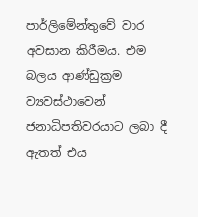පාර්ලිමේන්තුවේ වාර අවසාන කිරීමය. එම බලය ආණ්ඩුක්‍රම ව්‍යවස්ථාවෙන් ජනාධිපතිවරයාට ලබා දී ඇතත් එය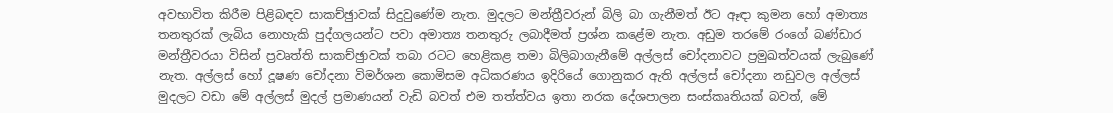අවභාවිත කිරීම පිළිබඳව සාකච්ඡුාවක් සිදුවුණේම නැත. මුදලට මන්ත්‍රීවරුන් බිලි බා ගැනීමත් ඊට ඈඳා කුමන හෝ අමාත්‍ය තනතුරක් ලැබිය නොහැකි පුද්ගලයන්ට පවා අමාත්‍ය තනතුරු ලබාදීමත් ප්‍රශ්න කළේම නැත. අඩුම තරමේ රංගේ බණ්ඩාර මන්ත්‍රීවරයා විසින් ප්‍රවෘත්ති සාකච්ඡුාවක් තබා රටට හෙළිකළ තමා බිලිබාගැනීමේ අල්ලස් චෝදනාවට ප්‍රමුඛත්වයක් ලැබුණේ නැත. අල්ලස් හෝ දූෂණ චෝදනා විමර්ශන කොමිසම අධිකරණය ඉදිරියේ ගොනුකර ඇති අල්ලස් චෝදනා නඩුවල අල්ලස් මුදලට වඩා මේ අල්ලස් මුදල් ප්‍රමාණයන් වැඩි බවත් එම තත්ත්වය ඉතා නරක දේශපාලන සංස්කෘතියක් බවත්, මේ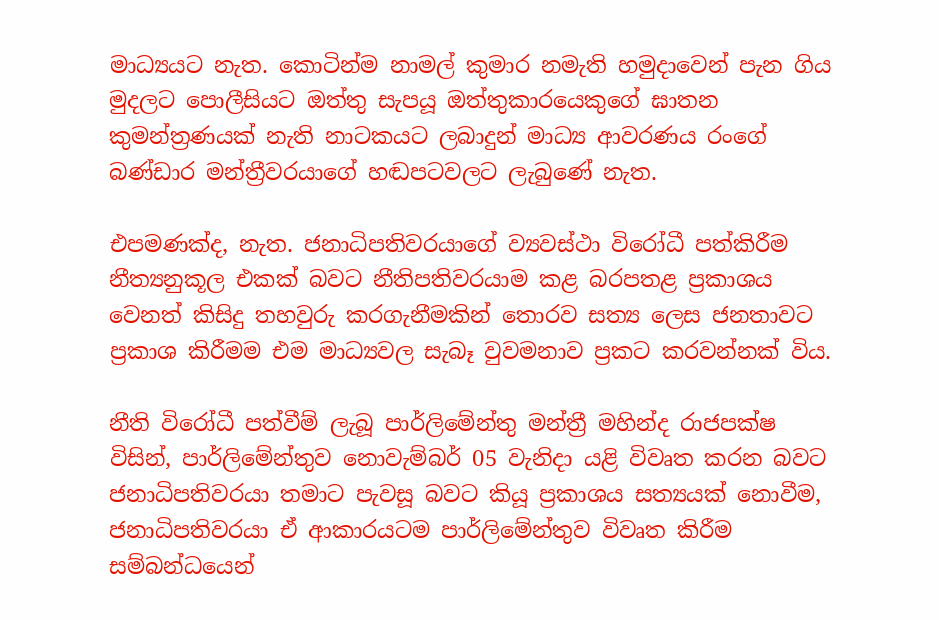මාධ්‍යයට නැත. කොටින්ම නාමල් කුමාර නමැති හමුදාවෙන් පැන ගිය මුදලට පොලීසියට ඔත්තු සැපයූ ඔත්තුකාරයෙකුගේ ඝාතන කුමන්ත්‍රණයක් නැති නාටකයට ලබාදුන් මාධ්‍ය ආවරණය රංගේ බණ්ඩාර මන්ත්‍රීවරයාගේ හඬපටවලට ලැබුණේ නැත.

එපමණක්ද, නැත. ජනාධිපතිවරයාගේ ව්‍යවස්ථා විරෝධී පත්කිරීම නීත්‍යනුකූල එකක් බවට නීතිපතිවරයාම කළ බරපතළ ප්‍රකාශය වෙනත් කිසිදු තහවුරු කරගැනීමකින් තොරව සත්‍ය ලෙස ජනතාවට ප්‍රකාශ කිරීමම එම මාධ්‍යවල සැබෑ වුවමනාව ප්‍රකට කරවන්නක් විය.

නීති විරෝධී පත්වීම් ලැබූ පාර්ලිමේන්තු මන්ත්‍රී මහින්ද රාජපක්ෂ විසින්, පාර්ලිමේන්තුව නොවැම්බර් 05 වැනිදා යළි විවෘත කරන බවට ජනාධිපතිවරයා තමාට පැවසූ බවට කියූ ප්‍රකාශය සත්‍යයක් නොවීම, ජනාධිපතිවරයා ඒ ආකාරයටම පාර්ලිමේන්තුව විවෘත කිරීම සම්බන්ධයෙන්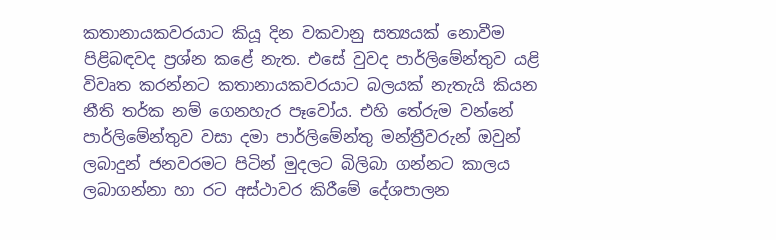කතානායකවරයාට කියූ දින වකවානු සත්‍යයක් නොවීම පිළිබඳවද ප්‍රශ්න කළේ නැත. එසේ වුවද පාර්ලිමේන්තුව යළි විවෘත කරන්නට කතානායකවරයාට බලයක් නැතැයි කියන නීති තර්ක නම් ගෙනහැර පෑවෝය. එහි තේරුම වන්නේ පාර්ලිමේන්තුව වසා දමා පාර්ලිමේන්තු මන්ත්‍රීවරුන් ඔවුන් ලබාදුන් ජනවරමට පිටින් මුදලට බිලිබා ගන්නට කාලය ලබාගන්නා හා රට අස්ථාවර කිරීමේ දේශපාලන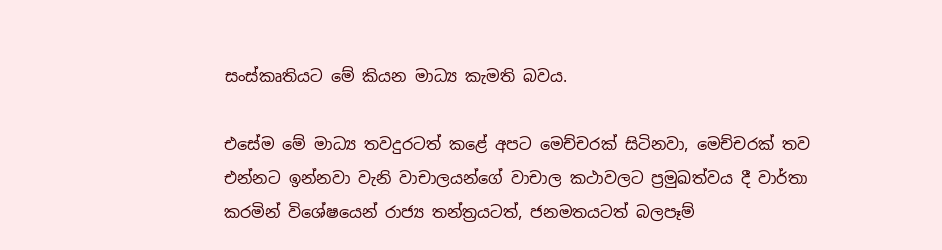සංස්කෘතියට මේ කියන මාධ්‍ය කැමති බවය.

එසේම මේ මාධ්‍ය තවදුරටත් කළේ අපට මෙච්චරක් සිටිනවා, මෙච්චරක් තව එන්නට ඉන්නවා වැනි වාචාලයන්ගේ වාචාල කථාවලට ප්‍රමුඛත්වය දී වාර්තා කරමින් විශේෂයෙන් රාජ්‍ය තන්ත්‍රයටත්, ජනමතයටත් බලපෑම්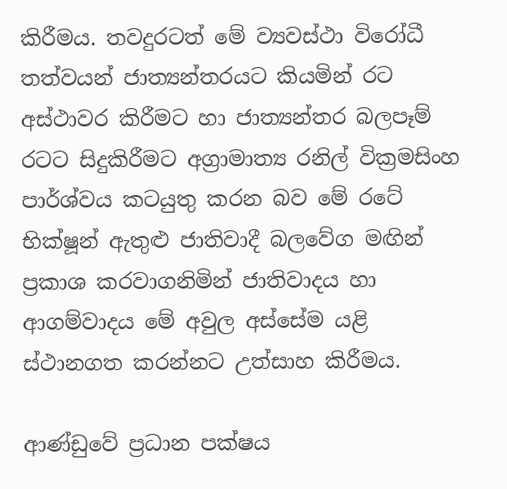කිරීමය. තවදුරටත් මේ ව්‍යවස්ථා විරෝධී තත්වයන් ජාත්‍යන්තරයට කියමින් රට අස්ථාවර කිරීමට හා ජාත්‍යන්තර බලපෑම් රටට සිදුකිරීමට අග්‍රාමාත්‍ය රනිල් වික්‍රමසිංහ පාර්ශ්වය කටයුතු කරන බව මේ රටේ භික්ෂූන් ඇතුළු ජාතිවාදී බලවේග මඟින් ප්‍රකාශ කරවාගනිමින් ජාතිවාදය හා ආගම්වාදය මේ අවුල අස්සේම යළි ස්ථානගත කරන්නට උත්සාහ කිරීමය.

ආණ්ඩුවේ ප්‍රධාන පක්ෂය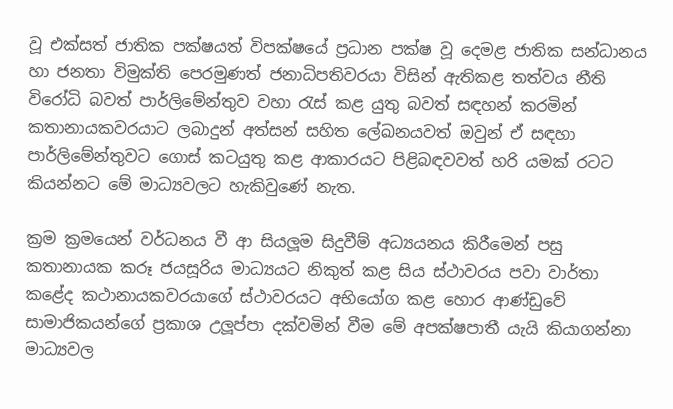වූ එක්සත් ජාතික පක්ෂයත් විපක්ෂයේ ප්‍රධාන පක්ෂ වූ දෙමළ ජාතික සන්ධානය හා ජනතා විමුක්ති පෙරමුණත් ජනාධිපතිවරයා විසින් ඇතිකළ තත්වය නීති විරෝධි බවත් පාර්ලිමේන්තුව වහා රැස් කළ යුතු බවත් සඳහන් කරමින් කතානායකවරයාට ලබාදුන් අත්සන් සහිත ලේඛනයවත් ඔවුන් ඒ සඳහා පාර්ලිමේන්තුවට ගොස් කටයුතු කළ ආකාරයට පිළිබඳවවත් හරි යමක් රටට කියන්නට මේ මාධ්‍යවලට හැකිවුණේ නැත.

ක්‍රම ක්‍රමයෙන් වර්ධනය වී ආ සියලූම සිදුවීම් අධ්‍යයනය කිරීමෙන් පසු කතානායක කරූ ජයසූරිය මාධ්‍යයට නිකුත් කළ සිය ස්ථාවරය පවා වාර්තා කළේද කථානායකවරයාගේ ස්ථාවරයට අභියෝග කළ හොර ආණ්ඩුවේ සාමාජිකයන්ගේ ප්‍රකාශ උලූ‍ප්පා දක්වමින් වීම මේ අපක්ෂපාතී යැයි කියාගන්නා මාධ්‍යවල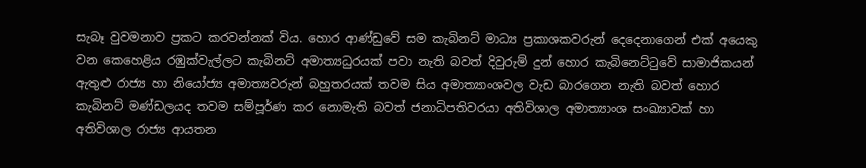සැබෑ වුවමනාව ප්‍රකට කරවන්නක් විය. හොර ආණ්ඩුවේ සම කැබිනට් මාධ්‍ය ප්‍රකාශකවරුන් දෙදෙනාගෙන් එක් අයෙකු වන කෙහෙළිය රඹුක්වැල්ලට කැබිනට් අමාත්‍යධුරයක් පවා නැති බවත් දිවුරුම් දුන් හොර කැබිනෙට්ටුවේ සාමාජිකයන් ඇතුළු රාජ්‍ය හා නියෝජ්‍ය අමාත්‍යවරුන් බහුතරයක් තවම සිය අමාත්‍යාංශවල වැඩ බාරගෙන නැති බවත් හොර කැබිනට් මණ්ඩලයද තවම සම්පූර්ණ කර නොමැති බවත් ජනාධිපතිවරයා අතිවිශාල අමාත්‍යාංශ සංඛ්‍යාවක් හා අතිවිශාල රාජ්‍ය ආයතන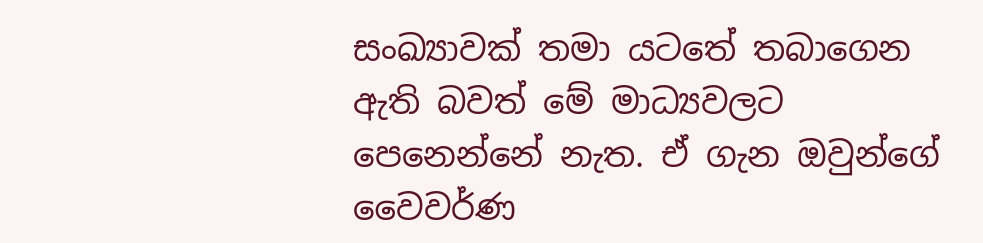සංඛ්‍යාවක් තමා යටතේ තබාගෙන ඇති බවත් මේ මාධ්‍යවලට පෙනෙන්නේ නැත. ඒ ගැන ඔවුන්ගේ වෛවර්ණ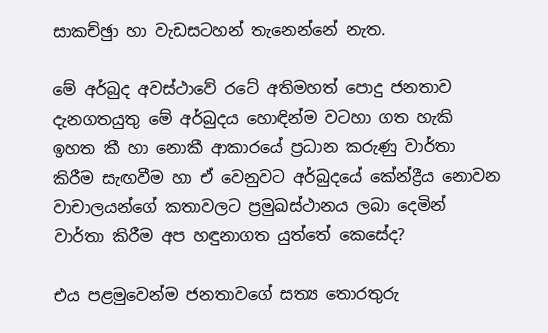සාකච්ඡුා හා වැඩසටහන් තැනෙන්නේ නැත.

මේ අර්බුද අවස්ථාවේ රටේ අතිමහත් පොදු ජනතාව දැනගතයුතු මේ අර්බුදය හොඳින්ම වටහා ගත හැකි ඉහත කී හා නොකී ආකාරයේ ප්‍රධාන කරුණු වාර්තා කිරීම සැඟවීම හා ඒ වෙනුවට අර්බුදයේ කේන්ද්‍රීය නොවන වාචාලයන්ගේ කතාවලට ප්‍රමුඛස්ථානය ලබා දෙමින් වාර්තා කිරීම අප හඳුනාගත යුත්තේ කෙසේද?

එය පළමුවෙන්ම ජනතාවගේ සත්‍ය තොරතුරු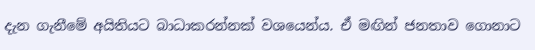දැන ගැනීමේ අයිතියට බාධාකරන්නක් වශයෙන්ය. ඒ මඟින් ජනතාව ගොනාට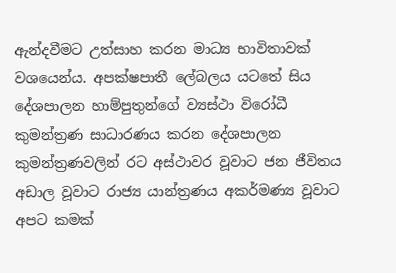ඇන්දවීමට උත්සාහ කරන මාධ්‍ය භාවිතාවක් වශයෙන්ය. අපක්ෂපාතී ලේබලය යටතේ සිය දේශපාලන හාම්පුතුන්ගේ ව්‍යස්ථා විරෝධී කුමන්ත්‍රණ සාධාරණය කරන දේශපාලන කුමන්ත්‍රණවලින් රට අස්ථාවර වූවාට ජන ජීවිතය අඩාල වූවාට රාජ්‍ය යාන්ත්‍රණය අකර්මණ්‍ය වූවාට අපට කමක්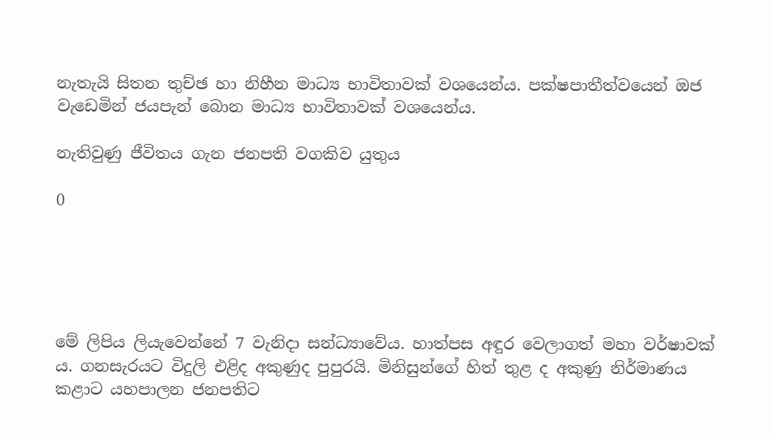නැතැයි සිතන තුච්ඡ හා නිහීන මාධ්‍ය භාවිතාවක් වශයෙන්ය. පක්ෂපාතීත්වයෙන් ඔජ වැඩෙමින් ජයපැන් බොන මාධ්‍ය භාවිතාවක් වශයෙන්ය.

නැතිවුණු ජීවිතය ගැන ජනපති වගකිව යුතුය

0





මේ ලිපිය ලියැවෙන්නේ 7 වැනිදා සන්ධ්‍යාවේය. හාත්පස අඳුර වෙලාගත් මහා වර්ෂාවක් ය. ගනසැරයට විදුලි එළිද අකුණුද පුපුරයි. මිනිසුන්ගේ හිත් තුළ ද අකුණු නිර්මාණය කළාට යහපාලන ජනපතිට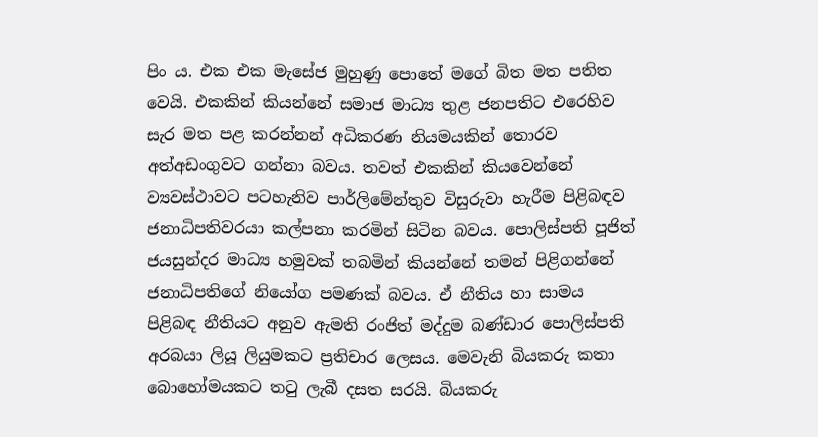පිං ය. එක එක මැසේජ මුහුණු පොතේ මගේ බිත මත පතිත වෙයි. එකකින් කියන්නේ සමාජ මාධ්‍ය තුළ ජනපතිට එරෙහිව සැර මත පළ කරන්නන් අධිකරණ නියමයකින් තොරව අත්අඩංගුවට ගන්නා බවය. තවත් එකකින් කියවෙන්නේ ව්‍යවස්ථාවට පටහැනිව පාර්ලිමේන්තුව විසුරුවා හැරීම පිළිබඳව ජනාධිපතිවරයා කල්පනා කරමින් සිටින බවය. පොලිස්පති පූජිත් ජයසුන්දර මාධ්‍ය හමුවක් තබමින් කියන්නේ තමන් පිළිගන්නේ ජනාධිපතිගේ නියෝග පමණක් බවය. ඒ නීතිය හා සාමය පිළිබඳ නීතියට අනුව ඇමති රංජිත් මද්දුම බණ්ඩාර පොලිස්පති අරබයා ලියූ ලියුමකට ප්‍රතිචාර ලෙසය. මෙවැනි බියකරු කතා බොහෝමයකට තටු ලැබී දසත සරයි. බියකරු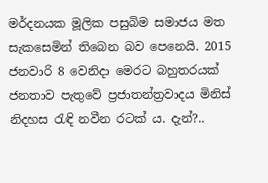මර්දනයක මූලික පසුබිම සමාජය මත සැකසෙමින් තිබෙන බව පෙනෙයි. 2015 ජනවාරි 8 වෙනිදා මෙරට බහුතරයක් ජනතාව පැතුවේ ප්‍රජාතන්ත්‍රවාදය මිනිස් නිදහස රැඳි නවීන රටක් ය. දැන්?..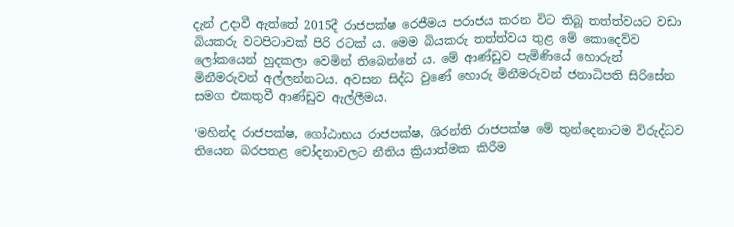දැන් උදාවී ඇත්තේ 2015දී රාජපක්ෂ රෙජීමය පරාජය කරන විට තිබූ තත්ත්වයට වඩා බියකරු වටපිටාවක් පිරි රටක් ය. මෙම බියකරු තත්ත්වය තුළ මේ කොදෙව්ව ලෝකයෙන් හුදකලා වෙමින් තිබෙන්නේ ය. මේ ආණ්ඩුව පැමිණියේ හොරුන් මිනීමරුවන් අල්ලන්නටය. අවසන සිද්ධ වුණේ හොරු මිනීමරුවන් ජනාධිපති සිරිසේන සමග එකතුවී ආණ්ඩුව ඇල්ලීමය.

‘මහින්ද රාජපක්ෂ, ගෝඨාභය රාජපක්ෂ, ශිරන්ති රාජපක්ෂ මේ තුන්දෙනාටම විරුද්ධව තියෙන බරපතළ චෝදනාවලට නීතිය ක්‍රියාත්මක කිරීම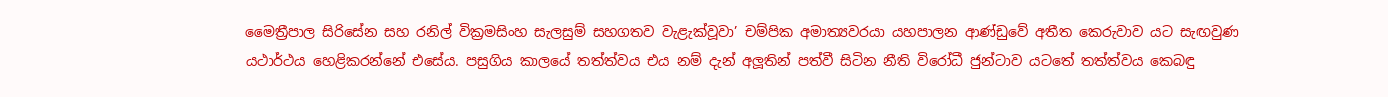මෛත්‍රීපාල සිරිසේන සහ රනිල් වික්‍රමසිංහ සැලසුම් සහගතව වැළැක්වූවා’ චම්පික අමාත්‍යවරයා යහපාලන ආණ්ඩුවේ අතීත කෙරුවාව යට සැඟවුණ යථාර්ථය හෙළිකරන්නේ එසේය. පසුගිය කාලයේ තත්ත්වය එය නම් දැන් අලූ‍තින් පත්වී සිටින නීති විරෝධී ජුන්ටාව යටතේ තත්ත්වය කෙබඳු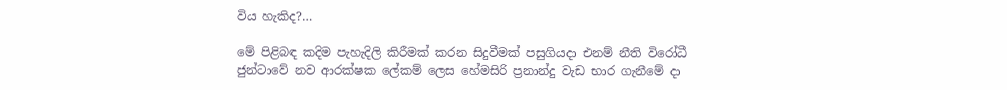විය හැකිද?…

මේ පිළිබඳ කදිම පැහැදිලි කිරීමක් කරන සිදුවීමක් පසුගියදා එනම් නීති විරෝධී ජුන්ටාවේ නව ආරක්ෂක ලේකම් ලෙස හේමසිරි ප්‍රනාන්දු වැඩ භාර ගැනීමේ දා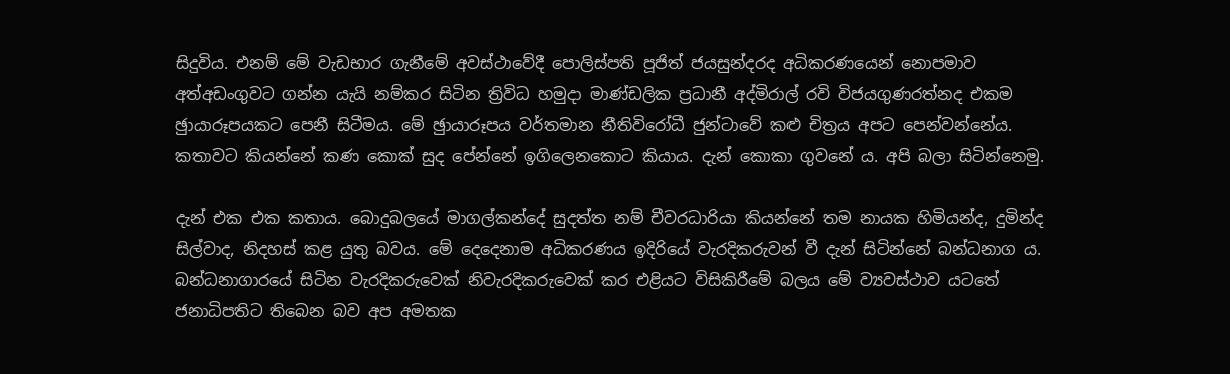සිදුවිය. එනම් මේ වැඩභාර ගැනීමේ අවස්ථාවේදී පොලිස්පති පූජිත් ජයසුන්දරද අධිකරණයෙන් නොපමාව අත්අඩංගුවට ගන්න යැයි නම්කර සිටින ත්‍රිවිධ හමුදා මාණ්ඩලික ප්‍රධානී අද්මිරාල් රවි විජයගුණරත්නද එකම ඡුායාරූපයකට පෙනී සිටීමය. මේ ඡුායාරූපය වර්තමාන නීතිවිරෝධී ජුන්ටාවේ කළු චිත්‍රය අපට පෙන්වන්නේය. කතාවට කියන්නේ කණ කොක් සුද පේන්නේ ඉගිලෙනකොට කියාය. දැන් කොකා ගුවනේ ය. අපි බලා සිටින්නෙමු.

දැන් එක එක කතාය. බොදුබලයේ මාගල්කන්දේ සුදත්ත නම් චීවරධාරියා කියන්නේ තම නායක හිමියන්ද, දුමින්ද සිල්වාද, නිදහස් කළ යුතු බවය. මේ දෙදෙනාම අධිකරණය ඉදිරියේ වැරදිකරුවන් වී දැන් සිටින්නේ බන්ධනාග ය. බන්ධනාගාරයේ සිටින වැරදිකරුවෙක් නිවැරදිකරුවෙක් කර එළියට විසිකිරීමේ බලය මේ ව්‍යවස්ථාව යටතේ ජනාධිපතිට තිබෙන බව අප අමතක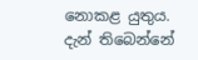නොකළ යුතුය. දැන් තිබෙන්නේ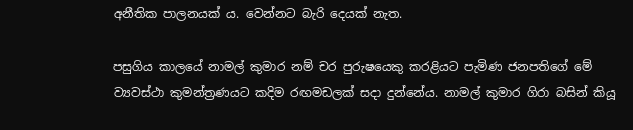අනීතික පාලනයක් ය. වෙන්නට බැරි දෙයක් නැත.

පසුගිය කාලයේ නාමල් කුමාර නම් චර පුරුෂයෙකු කරළියට පැමිණ ජනපතිගේ මේ ව්‍යවස්ථා කුමන්ත්‍රණයට කදිම රඟමඩලක් සදා දුන්නේය. නාමල් කුමාර ගිරා බසින් කියූ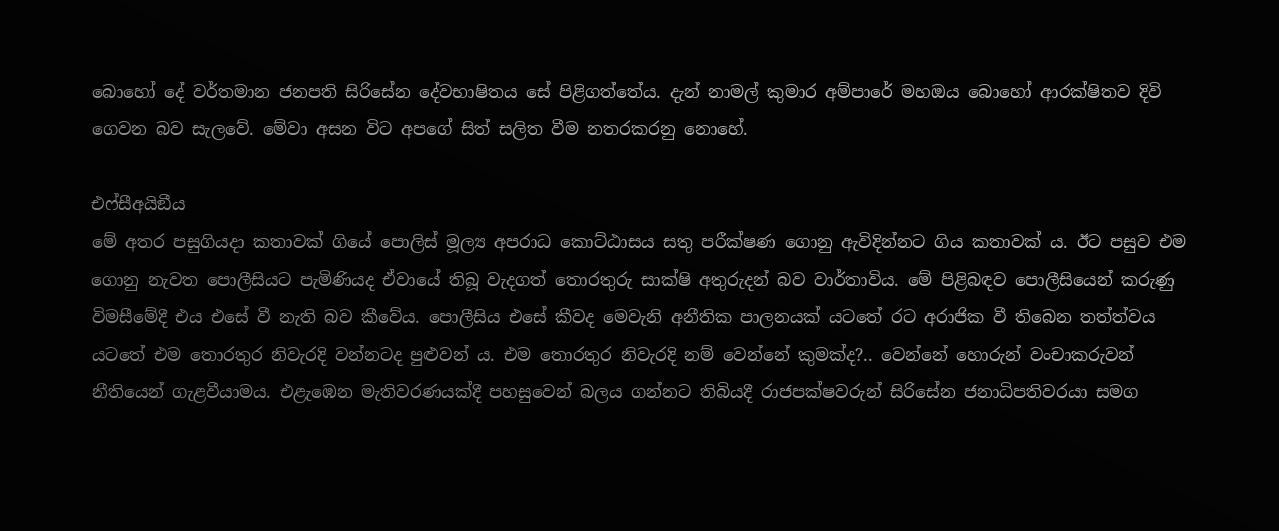බොහෝ දේ වර්තමාන ජනපති සිරිසේන දේවභාෂිතය සේ පිළිගත්තේය. දැන් නාමල් කුමාර අම්පාරේ මහඔය බොහෝ ආරක්ෂිතව දිවි ගෙවන බව සැලවේ. මේවා අසන විට අපගේ සිත් සලිත වීම නතරකරනු නොහේ.

එෆ්සීඅයිඞීය
මේ අතර පසුගියදා කතාවක් ගියේ පොලිස් මූල්‍ය අපරාධ කොට්ඨාසය සතු පරීක්ෂණ ගොනු ඇවිදින්නට ගිය කතාවක්‍ ය. ඊට පසුව එම ගොනු නැවත පොලීසියට පැමිණියද ඒවායේ තිබූ වැදගත් තොරතුරු සාක්ෂි අතුරුදන් බව වාර්තාවිය. මේ පිළිබඳව පොලීසියෙන් කරුණු විමසීමේදී එය එසේ වී නැති බව කීවේය. පොලීසිය එසේ කීවද මෙවැනි අනීතික පාලනයක් යටතේ රට අරාජික වී තිබෙන තත්ත්වය යටතේ එම තොරතුර නිවැරදි වන්නටද පුළුවන්‍ ය. එම තොරතුර නිවැරදි නම් වෙන්නේ කුමක්ද?.. වෙන්නේ හොරුන් වංචාකරුවන් නීතියෙන් ගැළවීයාමය. එළැඹෙන මැතිවරණයක්දී පහසුවෙන් බලය ගන්නට තිබියදී රාජපක්ෂවරුන් සිරිසේන ජනාධිපතිවරයා සමග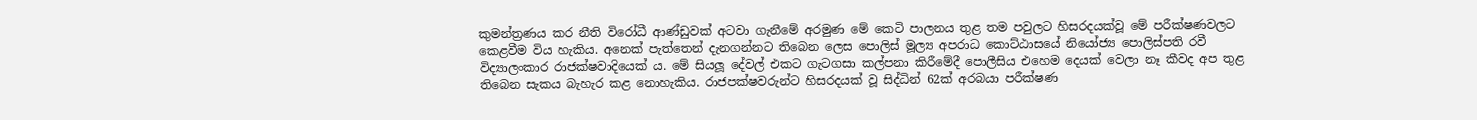කුමන්ත්‍රණය කර නීති විරෝධී ආණ්ඩුවක් අටවා ගැනීමේ අරමුණ මේ කෙටි පාලනය තුළ තම පවුලට හිසරදයක්වූ මේ පරීක්ෂණවලට කෙළවීම විය හැකිය. අනෙක් පැත්තෙන් දැනගන්නට තිබෙන ලෙස පොලිස් මූල්‍ය අපරාධ කොට්ඨාසයේ නියෝජ්‍ය පොලිස්පති රවී විද්‍යාලංකාර රාජක්ෂවාදියෙක්‍ ය. මේ සියලූ දේවල් එකට ගැටගසා කල්පනා කිරීමේදී පොලීසිය එහෙම දෙයක් වෙලා නෑ කීවද අප තුළ තිබෙන සැකය බැහැර කළ නොහැකිය. රාජපක්ෂවරුන්ට හිසරදයක් වූ සිද්ධින් 62ක් අරබයා පරීක්ෂණ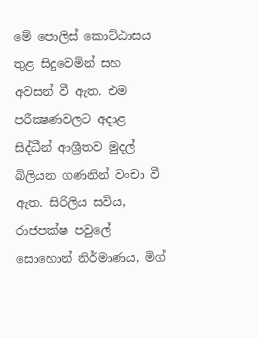මේ පොලිස් කොට්ඨාසය තුළ සිදුවෙමින් සහ අවසන් වී ඇත. එම පරීක්‍ෂණවලට අදාළ සිද්ධීන් ආශ්‍රීතව මුදල් බිලියන ගණනින් වංචා වී ඇත. සිරිලිය සවිය, රාජපක්ෂ පවුලේ සොහොන් නිර්මාණය, මිග්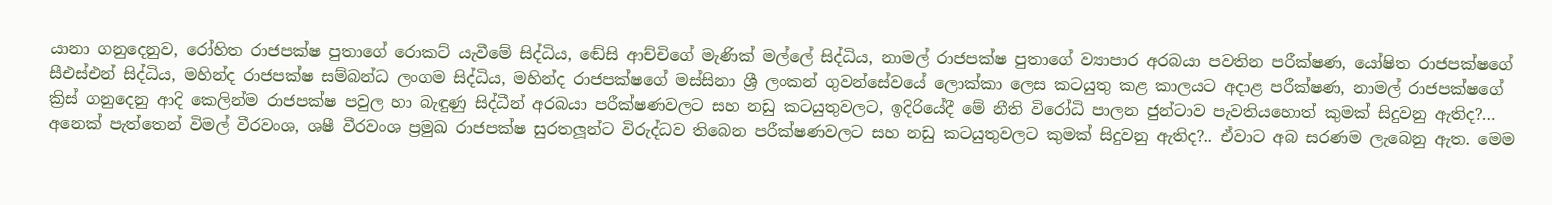යානා ගනුදෙනුව, රෝහිත රාජපක්ෂ පුතාගේ රොකට් යැවීමේ සිද්ධිය, ඬේසි ආච්චිගේ මැණික් මල්ලේ සිද්ධිය, නාමල් රාජපක්ෂ පුතාගේ ව්‍යාපාර අරබයා පවතින පරීක්ෂණ, යෝෂිත රාජපක්ෂගේ සීඑස්එන් සිද්ධිය, මහින්ද රාජපක්ෂ සම්බන්ධ ලංගම සිද්ධිය, මහින්ද රාජපක්ෂගේ මස්සිනා ශ්‍රී ලංකන් ගුවන්සේවයේ ලොක්කා ලෙස කටයුතු කළ කාලයට අදාළ පරීක්ෂණ, නාමල් රාජපක්ෂගේ ක්‍රිස් ගනුදෙනු ආදි කෙලින්ම රාජපක්ෂ පවුල හා බැඳුණු සිද්ධීන් අරබයා පරීක්ෂණවලට සහ නඩු කටයුතුවලට, ඉදිරියේදී මේ නීති විරෝධි පාලන ජුන්ටාව පැවතියහොත් කුමක් සිදුවනු ඇතිද?… අනෙක් පැත්තෙන් විමල් වීරවංශ, ශෂී වීරවංශ ප්‍රමුඛ රාජපක්ෂ සුරතලූ‍න්ට විරුද්ධව තිබෙන පරීක්ෂණවලට සහ නඩු කටයුතුවලට කුමක් සිදුවනු ඇතිද?.. ඒවාට අබ සරණම ලැබෙනු ඇත. මෙම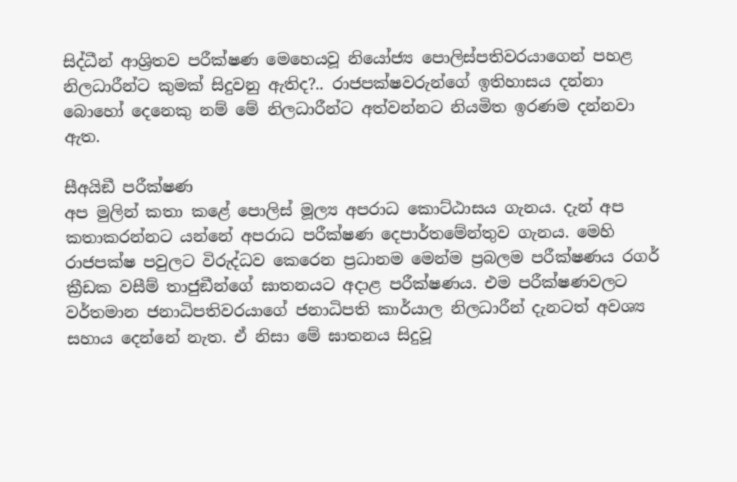සිද්ධීන් ආශ්‍රිතව පරීක්ෂණ මෙහෙයවූ නියෝජ්‍ය පොලිස්පතිවරයාගෙන් පහළ නිලධාරීන්ට කුමක් සිදුවනු ඇතිද?.. රාජපක්ෂවරුන්ගේ ඉතිහාසය දන්නා බොහෝ දෙනෙකු නම් මේ නිලධාරීන්ට අත්වන්නට නියමිත ඉරණම දන්නවා ඇත.

සීඅයිඞී පරීක්ෂණ
අප මුලින් කතා කළේ පොලිස් මූල්‍ය අපරාධ කොට්ඨාසය ගැනය. දැන් අප කතාකරන්නට යන්නේ අපරාධ පරීක්ෂණ දෙපාර්තමේන්තුව ගැනය. මෙහි රාජපක්ෂ පවුලට විරුද්ධව කෙරෙන ප්‍රධානම මෙන්ම ප්‍රබලම පරීක්ෂණය රගර් ක්‍රීඩක වසීම් තාජුඞීන්ගේ ඝාතනයට අදාළ පරීක්ෂණය. එම පරීක්ෂණවලට වර්තමාන ජනාධිපතිවරයාගේ ජනාධිපති කාර්යාල නිලධාරීන් දැනටත් අවශ්‍ය සහාය දෙන්නේ නැත. ඒ නිසා මේ ඝාතනය සිදුවූ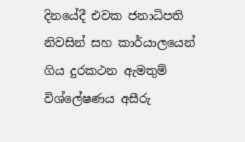දිනයේදී එවක ජනාධිපති නිවසින් සහ කාර්යාලයෙන් ගිය දුරකථන ඇමතුම් විශ්ලේෂණය අසීරු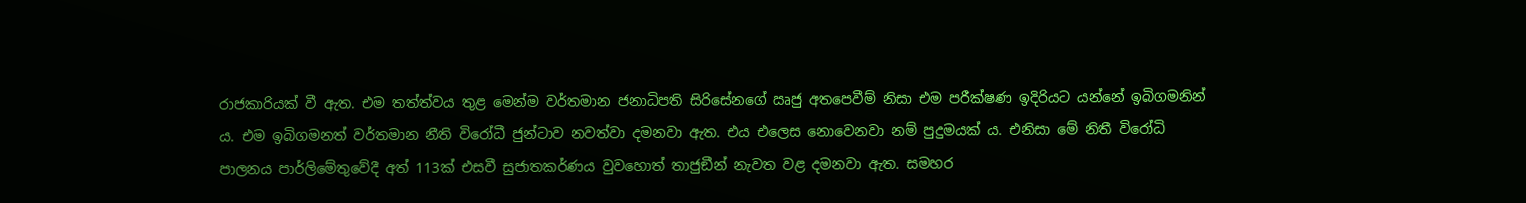රාජකාරියක් වී ඇත. එම තත්ත්වය තුළ මෙන්ම වර්තමාන ජනාධිපති සිරිසේනගේ ඍජු අතපෙවීම් නිසා එම පරීක්ෂණ ඉදිරියට යන්නේ ඉබිගමනින් ය. එම ඉබිගමනත් වර්තමාන නීති විරෝධී ජුන්ටාව නවත්වා දමනවා ඇත. එය එලෙස නොවෙනවා නම් පුදුමයක් ය. එනිසා මේ නිතී විරෝධි පාලනය පාර්ලිමේතුවේදී අත් 113ක් එසවී සුජාතකර්ණය වුවහොත් තාජුඞීන් නැවත වළ දමනවා ඇත. සමහර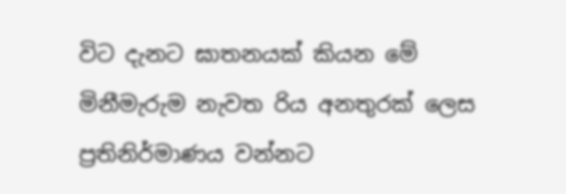විට දැනට ඝාතනයක් කියන මේ මිනීමැරුම නැවත රිය අනතුරක් ලෙස ප්‍රතිනිර්මාණය වන්නට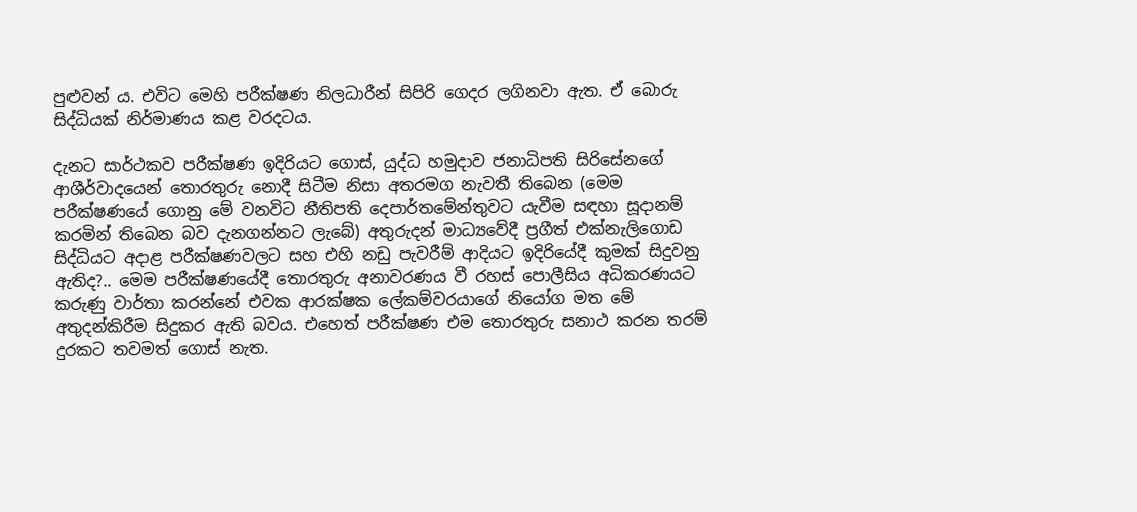පුළුවන් ය. එවිට මෙහි පරීක්ෂණ නිලධාරීන් සිපිරි ගෙදර ලගිනවා ඇත. ඒ බොරු සිද්ධියක් නිර්මාණය කළ වරදටය.

දැනට සාර්ථකව පරීක්ෂණ ඉදිරියට ගොස්, යුද්ධ හමුදාව ජනාධිපති සිරිසේනගේ ආශීර්වාදයෙන් තොරතුරු නොදී සිටීම නිසා අතරමග නැවතී තිබෙන (මෙම පරීක්ෂණයේ ගොනු මේ වනවිට නීතිපති දෙපාර්තමේන්තුවට යැවීම සඳහා සූදානම් කරමින් තිබෙන බව දැනගන්නට ලැබේ) අතුරුදන් මාධ්‍යවේදී ප්‍රගීත් එක්නැලිගොඩ සිද්ධියට අදාළ පරීක්ෂණවලට සහ එහි නඩු පැවරීම් ආදියට ඉදිරියේදී කුමක් සිදුවනු ඇතිද?.. මෙම පරීක්ෂණයේදී තොරතුරු අනාවරණය වී රහස් පොලීසිය අධිකරණයට කරුණු වාර්තා කරන්නේ එවක ආරක්ෂක ලේකම්වරයාගේ නියෝග මත මේ අතුදන්කිරීම සිදුකර ඇති බවය. එහෙත් පරීක්ෂණ එම තොරතුරු සනාථ කරන තරම් දුරකට තවමත් ගොස් නැත.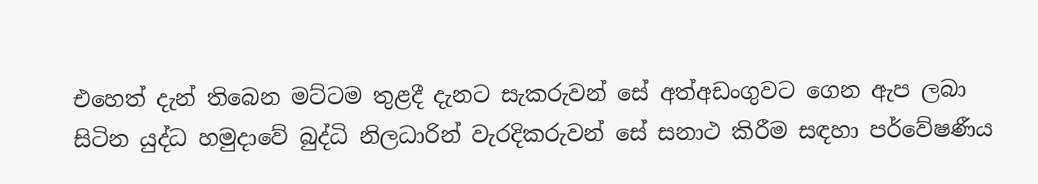එහෙත් දැන් තිබෙන මට්ටම තුළදී දැනට සැකරුවන් සේ අත්අඩංගුවට ගෙන ඇප ලබා සිටින යුද්ධ හමුදාවේ බුද්ධි නිලධාරින් වැරදිකරුවන් සේ සනාථ කිරීම සඳහා පර්වේෂණීය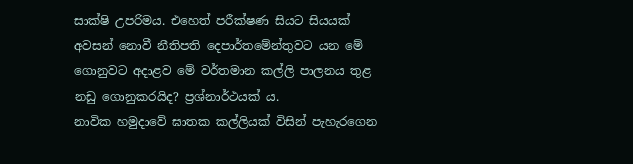සාක්ෂි උපරිමය. එහෙත් පරීක්ෂණ සියට සියයක් අවසන් නොවී නීතිපති දෙපාර්තමේන්තුවට යන මේ ගොනුවට අදාළව මේ වර්තමාන කල්ලි පාලනය තුළ නඩු ගොනුකරයිද? ප්‍රශ්නාර්ථයක් ය.
නාවික හමුදාවේ ඝාතක කල්ලියක් විසින් පැහැරගෙන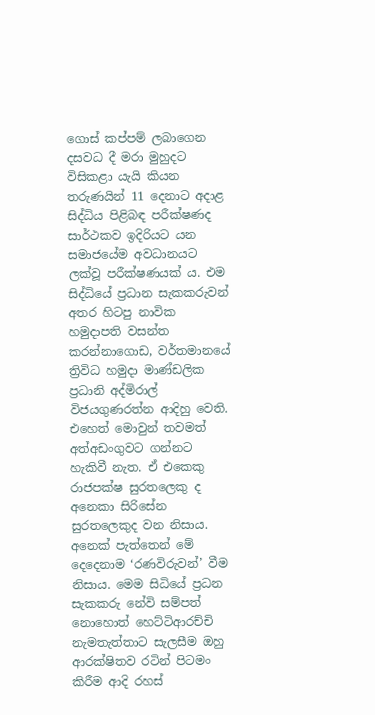ගොස් කප්පම් ලබාගෙන දසවධ දී මරා මුහුදට විසිකළා යැයි කියන තරුණයින් 11 දෙනාට අදාළ සිද්ධිය පිළිබඳ පරීක්ෂණද සාර්ථකව ඉදිරියට යන සමාජයේම අවධානයට ලක්වූ පරීක්ෂණයක් ය. එම සිද්ධියේ ප්‍රධාන සැකකරුවන් අතර හිටපු නාවික හමුදාපති වසන්ත කරන්නාගොඩ, වර්තමානයේ ත්‍රිවිධ හමුදා මාණ්ඩලික ප්‍රධානි අද්මිරාල් විජයගුණරත්න ආදිහු වෙති. එහෙත් මොවුන් තවමත් අත්අඩංගුවට ගන්නට හැකිවී නැත. ඒ එකෙකු රාජපක්ෂ සුරතලෙකු ද අනෙකා සිරිසේන සුරතලෙකුද වන නිසාය. අනෙක් පැත්තෙන් මේ දෙදෙනාම ‘රණවිරුවන්’ වීම නිසාය. මෙම සිධියේ ප්‍රධන සැකකරු නේවි සම්පත් නොහොත් හෙට්ටිආරච්චි නැමතැත්තාට සැලසීම ඔහු ආරක්ෂිතව රටින් පිටමං කිරීම ආදි රහස්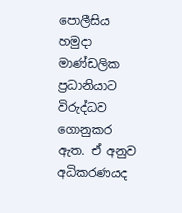පොලීසිය හමුදා මාණ්ඩලික ප්‍රධානියාට විරුද්ධව ගොනුකර ඇත. ඒ අනුව අධිකරණයද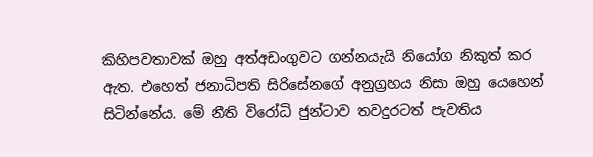කිහිපවතාවක් ඔහු අත්අඩංගුවට ගන්නයැයි නියෝග නිකුත් කර ඇත. එහෙත් ජනාධිපති සිරිසේනගේ අනුග්‍රහය නිසා ඔහු යෙහෙන් සිටින්නේය. මේ නීති විරෝධි ජුන්ටාව තවදුරටත් පැවතිය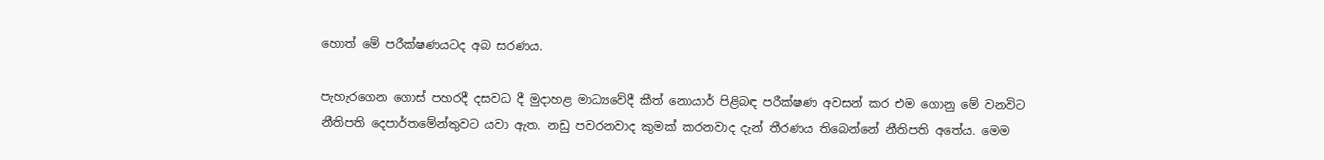හොත් මේ පරීක්ෂණයටද අබ සරණය.

පැහැරගෙන ගොස් පහරදී දසවධ දී මුදාහළ මාධ්‍යවේදී කීත් නොයාර් පිළිබඳ පරීක්ෂණ අවසන් කර එම ගොනු මේ වනවිට නීතිපති දෙපාර්තමේන්තුවට යවා ඇත. නඩු පවරනවාද කුමක් කරනවාද දැන් තීරණය තිබෙන්නේ නීතිපති අතේය. මෙම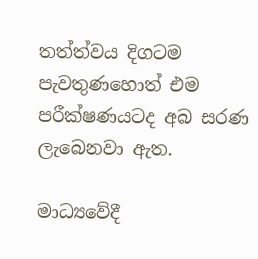තත්ත්වය දිගටම පැවතුණහොත් එම පරීක්ෂණයටද අබ සරණ ලැබෙනවා ඇත.

මාධ්‍යවේදී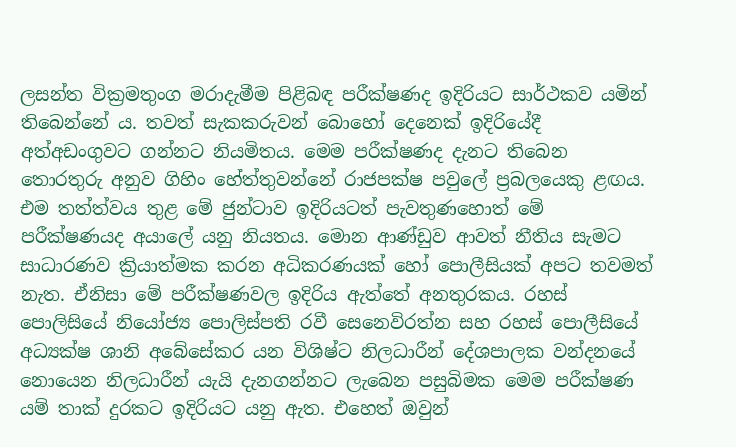ලසන්ත වික්‍රමතුංග මරාදැමීම පිළිබඳ පරීක්ෂණද ඉදිරියට සාර්ථකව යමින් තිබෙන්නේ ය. තවත් සැකකරුවන් බොහෝ දෙනෙක් ඉදිරියේදී අත්අඩංගුවට ගන්නට නියමිතය. මෙම පරීක්ෂණද දැනට තිබෙන තොරතුරු අනුව ගිහිං හේත්තුවන්නේ රාජපක්ෂ පවුලේ ප්‍රබලයෙකු ළඟය. එම තත්ත්වය තුළ මේ ජුන්ටාව ඉදිරියටත් පැවතුණහොත් මේ පරීක්ෂණයද අයාලේ යනු නියතය. මොන ආණ්ඩුව ආවත් නීතිය සැමට සාධාරණව ක්‍රියාත්මක කරන අධිකරණයක් හෝ පොලීසියක් අපට තවමත් නැත. ඒනිසා මේ පරීක්ෂණවල ඉදිරිය ඇත්තේ අනතුරකය. රහස් පොලිසියේ නියෝජ්‍ය පොලිස්පති රවී සෙනෙවිරත්න සහ රහස් පොලීසියේ අධ්‍යක්ෂ ශානි අබේසේකර යන විශිෂ්ට නිලධාරීන් දේශපාලක වන්දනයේ නොයෙන නිලධාරීන් යැයි දැනගන්නට ලැබෙන පසුබිමක මෙම පරීක්ෂණ යම් තාක් දුරකට ඉදිරියට යනු ඇත. එහෙත් ඔවුන්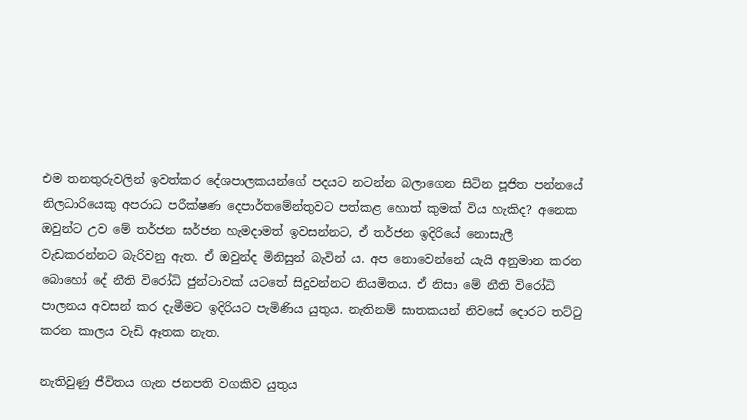එම තනතුරුවලින් ඉවත්කර දේශපාලකයන්ගේ පදයට නටන්න බලාගෙන සිටින පූජිත පන්නයේ නිලධාරියෙකු අපරාධ පරීක්ෂණ දෙපාර්තමේන්තුවට පත්කළ හොත් කුමක් විය හැකිද? අනෙක ඔවුන්ට උව මේ තර්ජන ඝර්ජන හැමදාමත් ඉවසන්නට, ඒ තර්ජන ඉදිරියේ නොසැලී වැඩකරන්නට බැරිවනු ඇත. ඒ ඔවුන්ද මිනිසුන් බැවින් ය. අප නොවෙන්නේ යැයි අනුමාන කරන බොහෝ දේ නීති විරෝධි ජුන්ටාවක් යටතේ සිදුවන්නට නියමිතය. ඒ නිසා මේ නීති විරෝධි පාලනය අවසන් කර දැමීමට ඉදිරියට පැමිණිය යුතුය. නැතිනම් ඝාතකයන් නිවසේ දොරට තට්ටු කරන කාලය වැඩි ඈතක නැත.

නැතිවුණු ජීවිතය ගැන ජනපති වගකිව යුතුය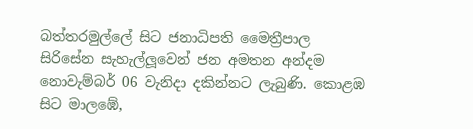බත්තරමුල්ලේ සිට ජනාධිපති මෛත්‍රීපාල සිරිසේන සැහැල්ලූ‍වෙන් ජන අමතන අන්දම නොවැම්බර් 06 වැනිදා දකින්නට ලැබුණි. කොළඹ සිට මාලඹේ,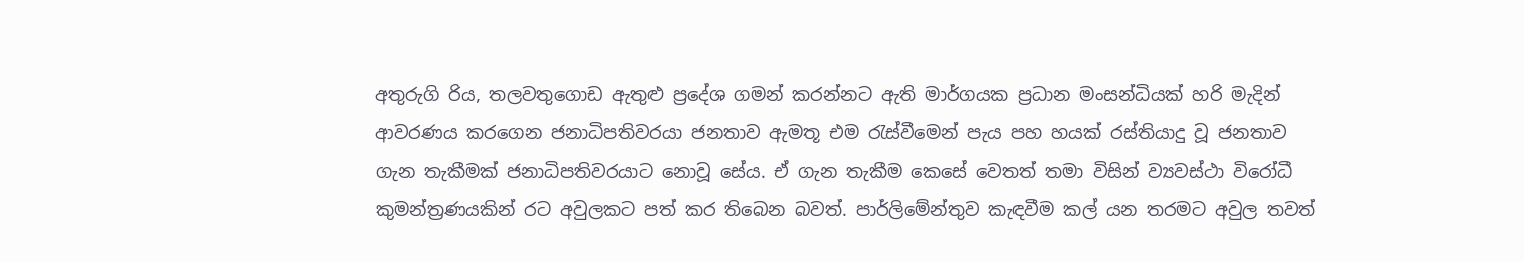අතුරුගි රිය, තලවතුගොඩ ඇතුළු ප්‍රදේශ ගමන් කරන්නට ඇති මාර්ගයක ප්‍රධාන මංසන්ධියක් හරි මැදින් ආවරණය කරගෙන ජනාධිපතිවරයා ජනතාව ඇමතූ එම රැස්වීමෙන් පැය පහ හයක් රස්තියාදු වූ ජනතාව ගැන තැකීමක් ජනාධිපතිවරයාට නොවූ සේය. ඒ ගැන තැකීම කෙසේ වෙතත් තමා විසින් ව්‍යවස්ථා විරෝධී කුමන්ත්‍රණයකින් රට අවුලකට පත් කර තිබෙන බවත්. පාර්ලිමේන්තුව කැඳවීම කල් යන තරමට අවුල තවත්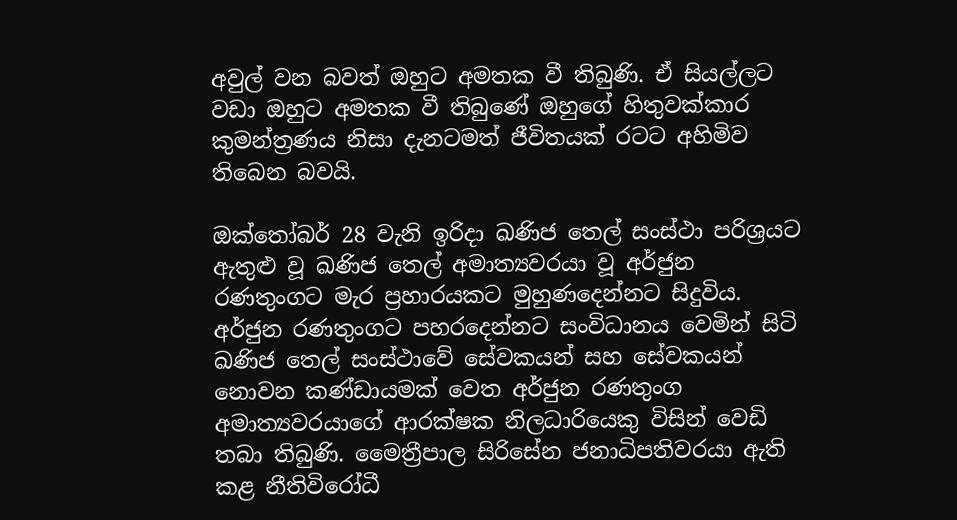අවුල් වන බවත් ඔහුට අමතක වී තිබුණි. ඒ සියල්ලට වඩා ඔහුට අමතක වී තිබුණේ ඔහුගේ හිතුවක්කාර කුමන්ත්‍රණය නිසා දැනටමත් ජීවිතයක් රටට අහිමිව තිබෙන බවයි.

ඔක්තෝබර් 28 වැනි ඉරිදා ඛණිජ තෙල් සංස්ථා පරිශ්‍රයට ඇතුළු වූ ඛණිජ තෙල් අමාත්‍යවරයා වූ අර්ජුන රණතුංගට මැර ප්‍රහාරයකට මුහුණදෙන්නට සිදුවිය. අර්ජුන රණතුංගට පහරදෙන්නට සංවිධානය වෙමින් සිටි ඛණිජ තෙල් සංස්ථාවේ සේවකයන් සහ සේවකයන් නොවන කණ්ඩායමක් වෙත අර්ජුන රණතුංග අමාත්‍යවරයාගේ ආරක්ෂක නිලධාරියෙකු විසින් වෙඩි තබා තිබුණි. මෛත්‍රීපාල සිරිසේන ජනාධිපතිවරයා ඇති කළ නීතිවිරෝධී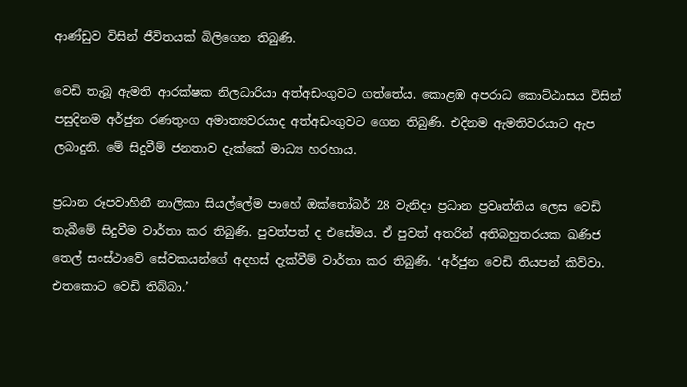ආණ්ඩුව විසින් ජීවිතයක් බිලිගෙන තිබුණි.

වෙඩි තැබූ ඇමති ආරක්ෂක නිලධාරියා අත්අඩංගුවට ගත්තේය. කොළඹ අපරාධ කොට්ඨාසය විසින් පසුදිනම අර්ජුන රණතුංග අමාත්‍යවරයාද අත්අඩංගුවට ගෙන තිබුණි. එදිනම ඇමතිවරයාට ඇප ලබාදුනි. මේ සිදුවීම් ජනතාව දැක්කේ මාධ්‍ය හරහාය.

ප්‍රධාන රූපවාහිනී නාලිකා සියල්ලේම පාහේ ඔක්තෝබර් 28 වැනිදා ප්‍රධාන ප්‍රවෘත්තිය ලෙස වෙඩි තැබීමේ සිදුවීම වාර්තා කර තිබුණි. පුවත්පත් ද එසේමය. ඒ පුවත් අතරින් අතිබහුතරයක ඛණිජ තෙල් සංස්ථාවේ සේවකයන්ගේ අදහස් දැක්වීම් වාර්තා කර තිබුණි. ‘අර්ජුන වෙඩි තියපන් කිව්වා. එතකොට වෙඩි තිබ්බා.’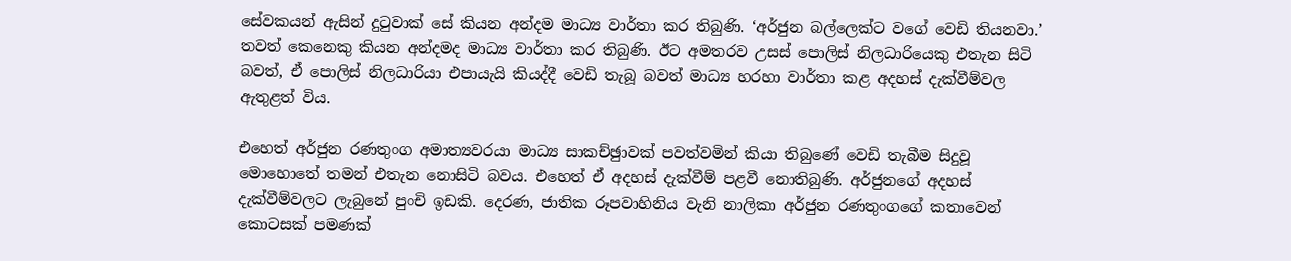සේවකයන් ඇසින් දුටුවාක් සේ කියන අන්දම මාධ්‍ය වාර්තා කර තිබුණි. ‘අර්ජුන බල්ලෙක්ට වගේ වෙඩි තියනවා.’ තවත් කෙනෙකු කියන අන්දමද මාධ්‍ය වාර්තා කර තිබුණි. ඊට අමතරව උසස් පොලිස් නිලධාරියෙකු එතැන සිටි බවත්, ඒ පොලිස් නිලධාරියා එපායැයි කියද්දී වෙඩි තැබූ බවත් මාධ්‍ය හරහා වාර්තා කළ අදහස් දැක්වීම්වල ඇතුළත් විය.

එහෙත් අර්ජුන රණතුංග අමාත්‍යවරයා මාධ්‍ය සාකච්ඡුාවක් පවත්වමින් කියා තිබුණේ වෙඩි තැබීම සිදුවූ මොහොතේ තමන් එතැන නොසිටි බවය. එහෙත් ඒ අදහස් දැක්වීම් පළවී නොතිබුණි. අර්ජුනගේ අදහස් දැක්වීම්වලට ලැබුනේ පුංචි ඉඩකි. දෙරණ, ජාතික රූපවාහිනිය වැනි නාලිකා අර්ජුන රණතුංගගේ කතාවෙන් කොටසක් පමණක්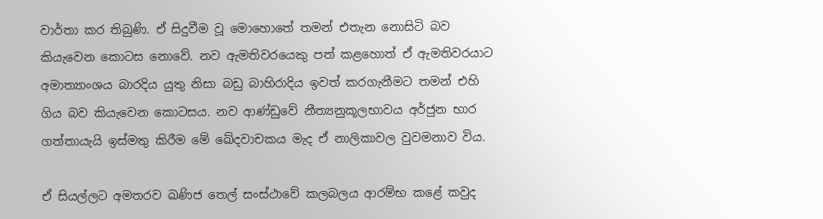වාර්තා කර තිබුණි. ඒ සිදුවීම වූ මොහොතේ තමන් එතැන නොසිටි බව කියැවෙන කොටස නොවේ. නව ඇමතිවරයෙකු පත් කළහොත් ඒ ඇමතිවරයාට අමාත්‍යාංශය බාරදිය යුතු නිසා බඩු බාහිරාදිය ඉවත් කරගැනීමට තමන් එහි ගිය බව කියැවෙන කොටසය. නව ආණ්ඩුවේ නීත්‍යනුකූලභාවය අර්ජුන භාර ගත්තායැයි ඉස්මතු කිරීම මේ ඛේදවාචකය මැද ඒ නාලිකාවල වුවමනාව විය.

ඒ සියල්ලට අමතරව ඛණිජ තෙල් සංස්ථාවේ කලබලය ආරම්භ කළේ කවුද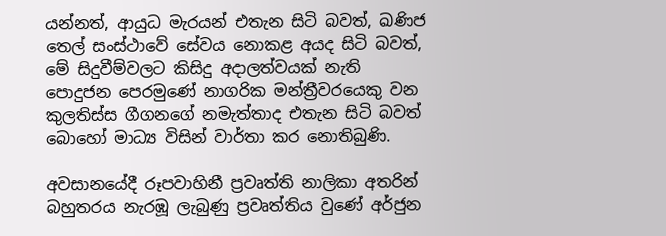යන්නත්, ආයුධ මැරයන් එතැන සිටි බවත්, ඛණිජ තෙල් සංස්ථාවේ සේවය නොකළ අයද සිටි බවත්, මේ සිදුවීම්වලට කිසිදු අදාලත්වයක් නැති පොදුජන පෙරමුණේ නාගරික මන්ත්‍රීවරයෙකු වන කුලතිස්ස ගීගනගේ නමැත්තාද එතැන සිටි බවත් බොහෝ මාධ්‍ය විසින් වාර්තා කර නොතිබුණි.

අවසානයේදී රූපවාහිනී ප්‍රවෘත්ති නාලිකා අතරින් බහුතරය නැරඹූ ලැබුණු ප්‍රවෘත්තිය වුණේ අර්ජුන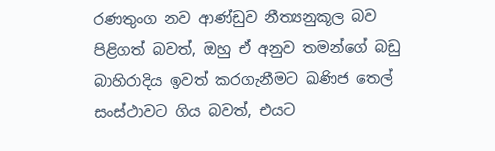රණතුංග නව ආණ්ඩුව නීත්‍යනුකූල බව පිළිගත් බවත්, ඔහු ඒ අනුව තමන්ගේ බඩු බාහිරාදිය ඉවත් කරගැනීමට ඛණිජ තෙල් සංස්ථාවට ගිය බවත්, එයට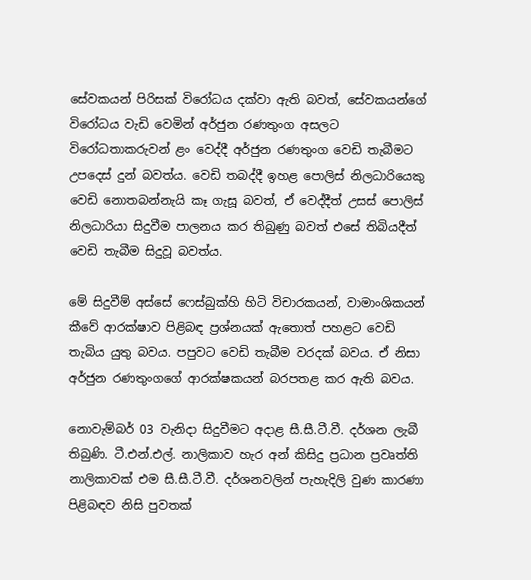සේවකයන් පිරිසක් විරෝධය දක්වා ඇති බවත්, සේවකයන්ගේ විරෝධය වැඩි වෙමින් අර්ජුන රණතුංග අසලට විරෝධතාකරුවන් ළං වෙද්දී අර්ජුන රණතුංග වෙඩි තැබීමට උපදෙස් දුන් බවත්ය. වෙඩි තබද්දී ඉහළ පොලිස් නිලධාරියෙකු වෙඩි නොතබන්නැයි කෑ ගැසූ බවත්, ඒ වෙද්දීත් උසස් පොලිස් නිලධාරියා සිදුවීම පාලනය කර තිබුණු බවත් එසේ තිබියදීත් වෙඩි තැබීම සිදුවූ බවත්ය.

මේ සිදුවීම් අස්සේ ෆෙස්බුක්හි හිටි විචාරකයන්, වාමාංශිකයන් කීවේ ආරක්ෂාව පිළිබඳ ප්‍රශ්නයක් ඇතොත් පහළට වෙඩි තැබිය යුතු බවය. පපුවට වෙඩි තැබීම වරදක් බවය. ඒ නිසා අර්ජුන රණතුංගගේ ආරක්ෂකයන් බරපතළ කර ඇති බවය.

නොවැම්බර් 03 වැනිදා සිදුවීමට අදාළ සී.සී.ටී.වී. දර්ශන ලැබී තිබුණි. ටී.එන්.එල්. නාලිකාව හැර අන් කිසිදු ප්‍රධාන ප්‍රවෘත්ති නාලිකාවක් එම සී.සී.ටී.වී. දර්ශනවලින් පැහැදිලි වුණ කාරණා පිළිබඳව නිසි පුවතක්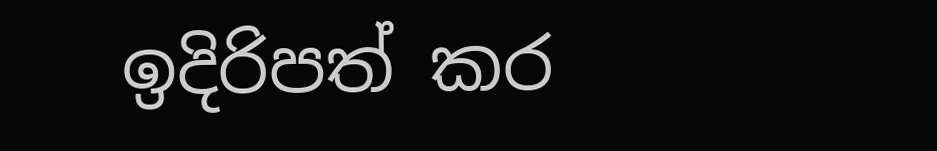ඉදිරිපත් කර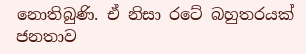නොතිබුණි. ඒ නිසා රටේ බහුතරයක් ජනතාව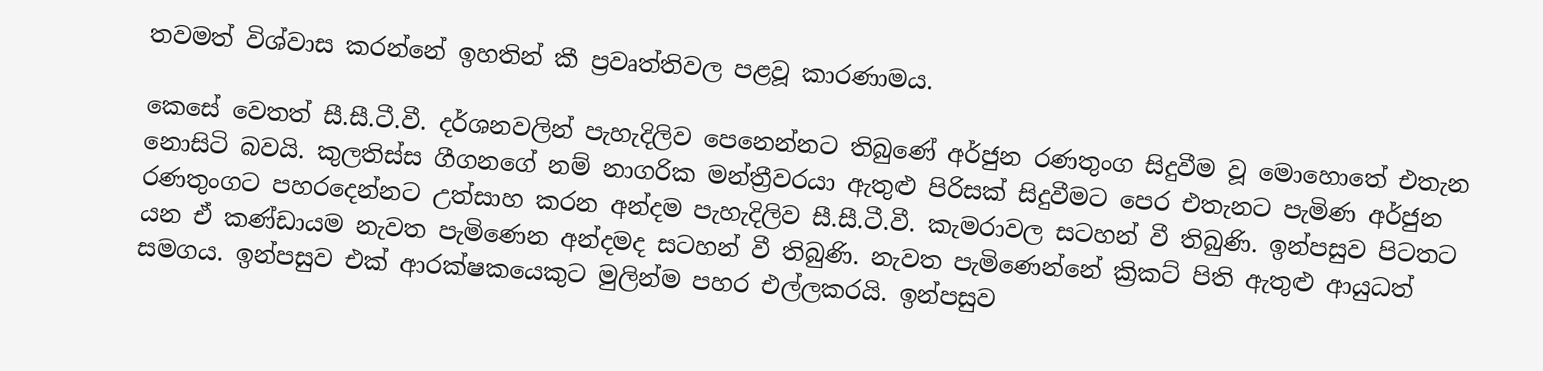තවමත් විශ්වාස කරන්නේ ඉහතින් කී ප්‍රවෘත්තිවල පළවූ කාරණාමය.

කෙසේ වෙතත් සී.සී.ටී.වී. දර්ශනවලින් පැහැදිලිව පෙනෙන්නට තිබුණේ අර්ජුන රණතුංග සිදුවීම වූ මොහොතේ එතැන නොසිටි බවයි. කුලතිස්ස ගීගනගේ නම් නාගරික මන්ත්‍රීවරයා ඇතුළු පිරිසක් සිදුවීමට පෙර එතැනට පැමිණ අර්ජුන රණතුංගට පහරදෙන්නට උත්සාහ කරන අන්දම පැහැදිලිව සී.සී.ටී.වී. කැමරාවල සටහන් වී තිබුණි. ඉන්පසුව පිටතට යන ඒ කණ්ඩායම නැවත පැමිණෙන අන්දමද සටහන් වී තිබුණි. නැවත පැමිණෙන්නේ ක්‍රිකට් පිති ඇතුළු ආයුධත් සමගය. ඉන්පසුව එක් ආරක්ෂකයෙකුට මුලින්ම පහර එල්ලකරයි. ඉන්පසුව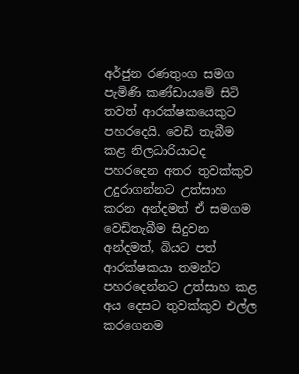අර්ජුන රණතුංග සමග පැමිණි කණ්ඩායමේ සිටි තවත් ආරක්ෂකයෙකුට පහරදෙයි. වෙඩි තැබීම කළ නිලධාරියාටද පහරදෙන අතර තුවක්කුව උදුරාගන්නට උත්සාහ කරන අන්දමත් ඒ සමගම වෙඩිතැබීම සිදුවන අන්දමත්, බියට පත් ආරක්ෂකයා තමන්ට පහරදෙන්නට උත්සාහ කළ අය දෙසට තුවක්කුව එල්ල කරගෙනම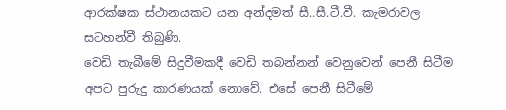ආරක්ෂක ස්ථානයකට යන අන්දමත් සී..සී.ටී.වී. කැමරාවල සටහන්වී තිබුණි.
වෙඩි තැබීමේ සිදුවීමකදී වෙඩි තබන්නන් වෙනුවෙන් පෙනී සිටීම අපට පුරුදු කාරණයක් නොවේ. එසේ පෙනී සිටීමේ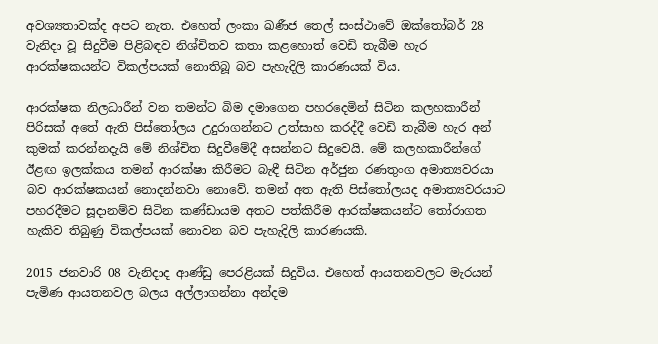අවශ්‍යතාවක්ද අපට නැත. එහෙත් ලංකා ඛණීජ තෙල් සංස්ථාවේ ඔක්තෝබර් 28 වැනිදා වූ සිදුවීම පිළිබඳව නිශ්චිතව කතා කළහොත් වෙඩි තැබීම හැර ආරක්ෂකයන්ට විකල්පයක් නොතිබූ බව පැහැදිලි කාරණයක් විය.

ආරක්ෂක නිලධාරීන් වන තමන්ට බිම දමාගෙන පහරදෙමින් සිටින කලහකාරීන් පිරිසක් අතේ ඇති පිස්තෝලය උදුරාගන්නට උත්සාහ කරද්දී වෙඩි තැබීම හැර අන් කුමක් කරන්නදැයි මේ නිශ්චිත සිදුවීමේදී අසන්නට සිදුවෙයි. මේ කලහකාරීන්ගේ ඊළඟ ඉලක්කය තමන් ආරක්ෂා කිරීමට බැඳී සිටින අර්ජුන රණතුංග අමාත්‍යවරයා බව ආරක්ෂකයන් නොදන්නවා නොවේ. තමන් අත ඇති පිස්තෝලයද අමාත්‍යවරයාට පහරදීමට සූදානම්ව සිටින කණ්ඩායම අතට පත්කිරීම ආරක්ෂකයන්ට තෝරාගත හැකිව තිබුණු විකල්පයක් නොවන බව පැහැදිලි කාරණයකි.

2015 ජනවාරි 08 වැනිදාද ආණ්ඩු පෙරළියක් සිදුවිය. එහෙත් ආයතනවලට මැරයන් පැමිණ ආයතනවල බලය අල්ලාගන්නා අන්දම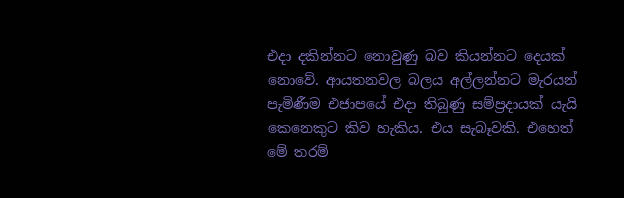එදා දකින්නට නොවුණු බව කියන්නට දෙයක් නොවේ. ආයතනවල බලය අල්ලන්නට මැරයන් පැමිණීම එජාපයේ එදා තිබුණු සම්ප්‍රදායක් යැයි කෙනෙකුට කිව හැකිය. එය සැබෑවකි. එහෙත් මේ තරම්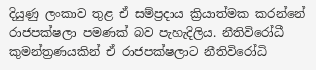දියුණු ලංකාව තුළ ඒ සම්ප්‍රදාය ක්‍රියාත්මක කරන්නේ රාජපක්ෂලා පමණක් බව පැහැදිලිය. නීතිවිරෝධී කුමන්ත්‍රණයකින් ඒ රාජපක්ෂලාට නීතිවිරෝධි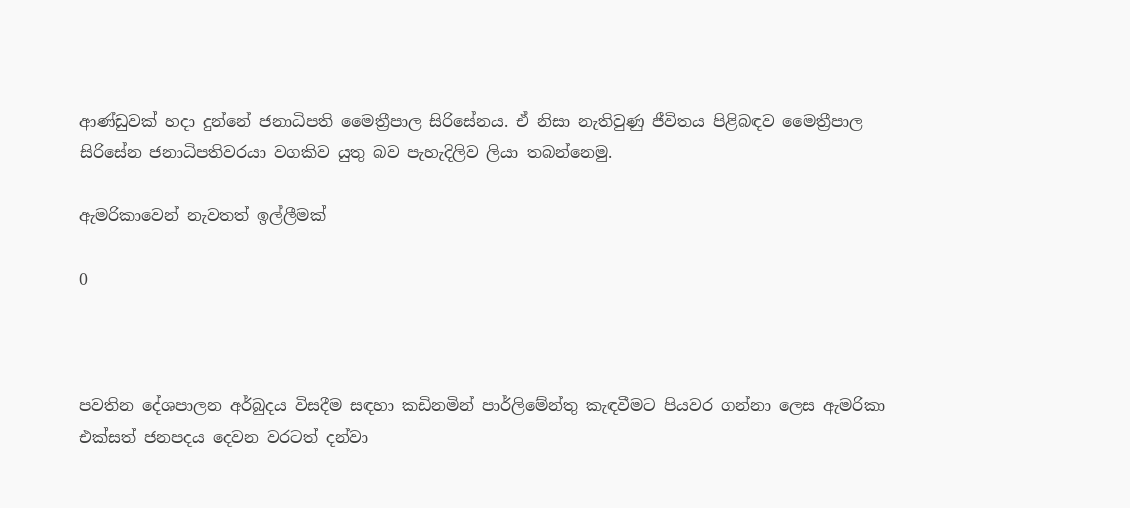ආණ්ඩුවක් හදා දුන්නේ ජනාධිපති මෛත්‍රීපාල සිරිසේනය. ඒ නිසා නැතිවුණු ජීවිතය පිළිබඳව මෛත්‍රීපාල සිරිසේන ජනාධිපතිවරයා වගකිව යුතු බව පැහැදිලිව ලියා තබන්නෙමු.

ඇමරිකාවෙන් නැවතත් ඉල්ලීමක්

0



පවතින දේශපාලන අර්බුදය විසදීම සඳහා කඩිනමින් පාර්ලිමේන්තු කැඳවීමට පියවර ගන්නා ලෙස ඇමරිකා එක්සත් ජනපදය දෙවන වරටත් දන්වා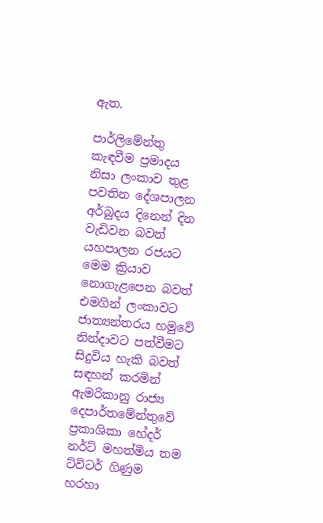ඇත.

පාර්ලිමේන්තු කැඳවීම ප්‍රමාදය නිසා ලංකාව තුළ පවතින දේශපාලන අර්බුදය දිනෙන් දින වැඩිවන බවත් යහපාලන රජයට මෙම ක්‍රියාව නොගැළපෙන බවත් එමගින් ලංකාවට ජාත්‍යන්තරය හමුවේ නින්දාවට පත්වීමට සිදුවිය හැකි බවත් සඳහන් කරමින් ඇමරිකානු රාජ්‍ය දෙපාර්තමේන්තුවේ ප්‍රකාශිකා හේදර් නර්ට් මහත්මිය තම ට්විටර් ගිණුම හරහා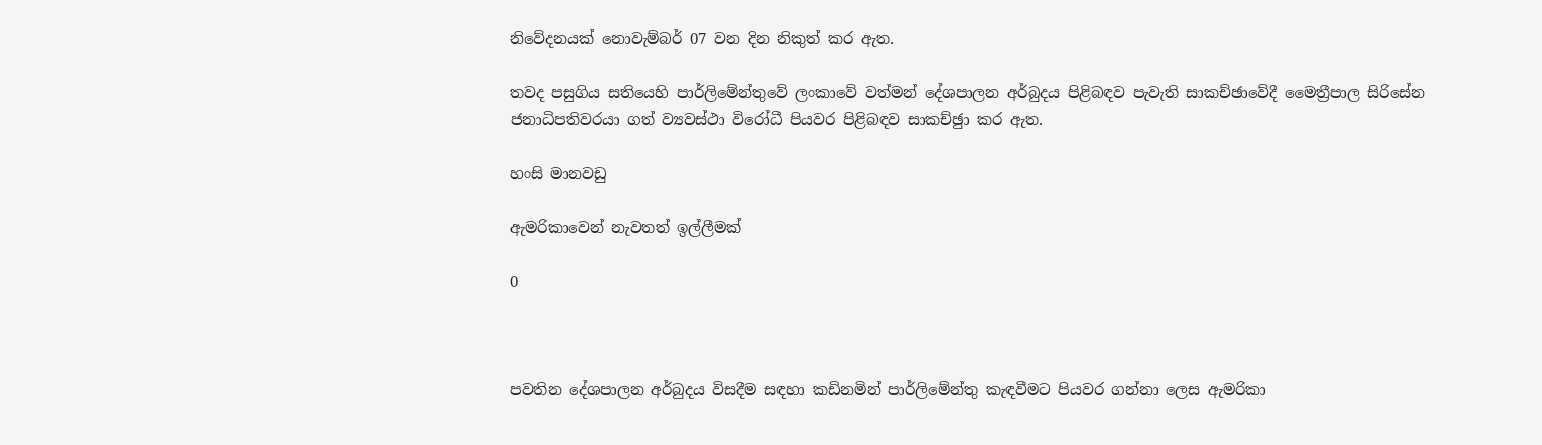නිවේදනයක් නොවැම්බර් 07 වන දින නිකුත් කර ඇත.

තවද පසුගිය සතියෙහි පාර්ලිමේන්තුවේ ලංකාවේ වත්මන් දේශපාලන අර්බුදය පිළිබඳව පැවැති සාකච්ඡාවේදී මෛත්‍රීපාල සිරිසේන ජනාධිපතිවරයා ගත් ව්‍යවස්ථා විරෝධී පියවර පිළිබඳව සාකච්ඡුා කර ඇත.

හංසි මානවඩු

ඇමරිකාවෙන් නැවතත් ඉල්ලීමක්

0



පවතින දේශපාලන අර්බුදය විසදීම සඳහා කඩිනමින් පාර්ලිමේන්තු කැඳවීමට පියවර ගන්නා ලෙස ඇමරිකා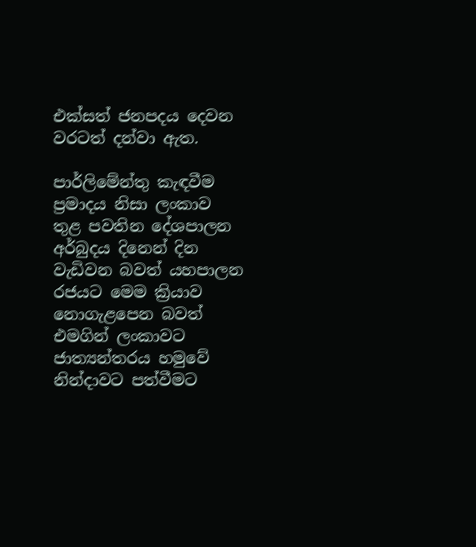එක්සත් ජනපදය දෙවන වරටත් දන්වා ඇත.

පාර්ලිමේන්තු කැඳවීම ප්‍රමාදය නිසා ලංකාව තුළ පවතින දේශපාලන අර්බුදය දිනෙන් දින වැඩිවන බවත් යහපාලන රජයට මෙම ක්‍රියාව නොගැළපෙන බවත් එමගින් ලංකාවට ජාත්‍යන්තරය හමුවේ නින්දාවට පත්වීමට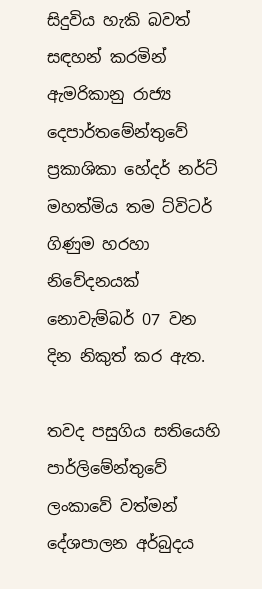සිදුවිය හැකි බවත් සඳහන් කරමින් ඇමරිකානු රාජ්‍ය දෙපාර්තමේන්තුවේ ප්‍රකාශිකා හේදර් නර්ට් මහත්මිය තම ට්විටර් ගිණුම හරහා නිවේදනයක් නොවැම්බර් 07 වන දින නිකුත් කර ඇත.

තවද පසුගිය සතියෙහි පාර්ලිමේන්තුවේ ලංකාවේ වත්මන් දේශපාලන අර්බුදය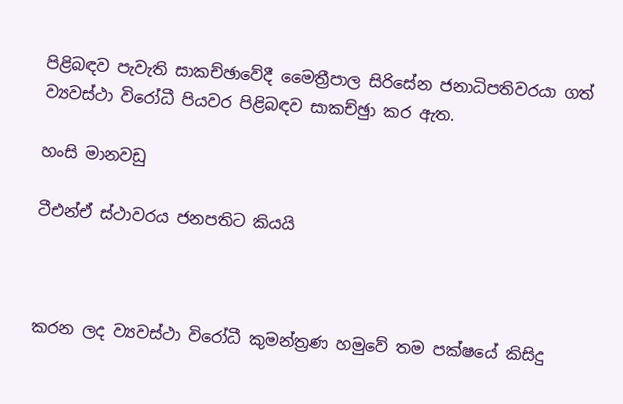පිළිබඳව පැවැති සාකච්ඡාවේදී මෛත්‍රීපාල සිරිසේන ජනාධිපතිවරයා ගත් ව්‍යවස්ථා විරෝධී පියවර පිළිබඳව සාකච්ඡුා කර ඇත.

හංසි මානවඩු

ටීඑන්ඒ ස්ථාවරය ජනපතිට කියයි



කරන ලද ව්‍යවස්ථා විරෝධී කුමන්ත්‍රණ හමුවේ තම පක්ෂයේ කිසිදු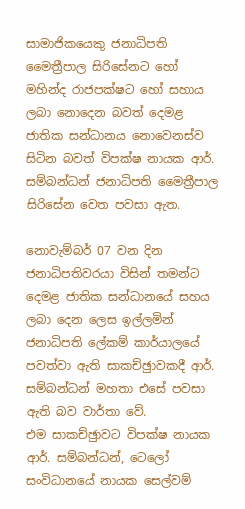සාමාජිකයෙකු ජනාධිපති මෛත්‍රීපාල සිරිසේනට හෝ මහින්ද රාජපක්ෂට හෝ සහාය ලබා නොදෙන බවත් දෙමළ ජාතික සන්ධානය නොවෙනස්ව සිටින බවත් විපක්ෂ නායක ආර්. සම්බන්ධන් ජනාධිපති මෛත්‍රීපාල සිරිසේන වෙත පවසා ඇත.

නොවැම්බර් 07 වන දින ජනාධිපතිවරයා විසින් තමන්ට දෙමළ ජාතික සන්ධානයේ සහය ලබා දෙන ලෙස ඉල්ලමින් ජනාධිපති ලේකම් කාර්යාලයේ පවත්වා ඇති සාකච්ඡුාවකදී ආර්. සම්බන්ධන් මහතා එසේ පවසා ඇති බව වාර්තා වේ.
එම සාකච්ඡුාවට විපක්ෂ නායක ආර්. සම්බන්ධන්, ටෙලෝ සංවිධානයේ නායක සෙල්වම්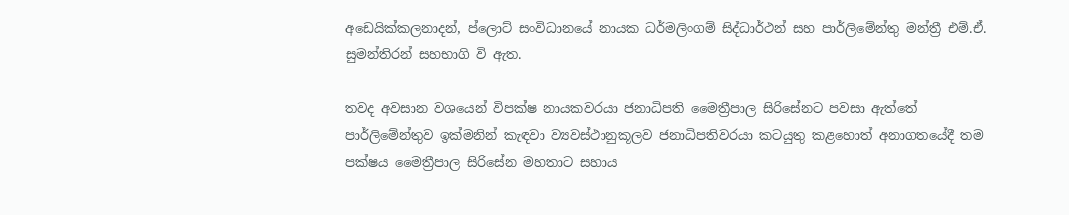අඩෙයික්කලනාදන්, ප්ලොට් සංවිධානයේ නායක ධර්මලිංගම් සිද්ධාර්ථන් සහ පාර්ලිමේන්තු මන්ත්‍රී එම්.ඒ. සුමන්තිරන් සහභාගි වි ඇත.

තවද අවසාන වශයෙන් විපක්ෂ නායකවරයා ජනාධිපති මෛත්‍රීපාල සිරිසේනට පවසා ඇත්තේ පාර්ලිමේන්තුව ඉක්මනින් කැඳවා ව්‍යවස්ථානුකූලව ජනාධිපතිවරයා කටයුතු කළහොත් අනාගතයේදී තම පක්ෂය මෛත්‍රීපාල සිරිසේන මහතාට සහාය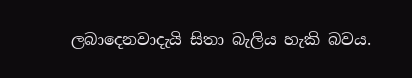ලබාදෙනවාදැයි සිතා බැලිය හැකි බවය.